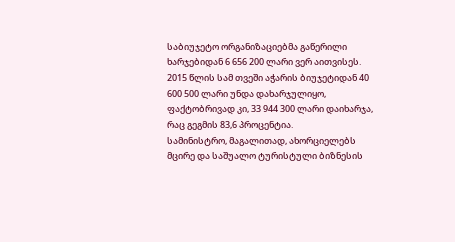საბიუჯეტო ორგანიზაციებმა გაწერილი ხარჯებიდან 6 656 200 ლარი ვერ აითვისეს. 2015 წლის სამ თვეში აჭარის ბიუჯეტიდან 40 600 500 ლარი უნდა დახარჯულიყო, ფაქტობრივად კი, 33 944 300 ლარი დაიხარჯა, რაც გეგმის 83,6 პროცენტია.
სამინისტრო, მაგალითად, ახორციელებს მცირე და საშუალო ტურისტული ბიზნესის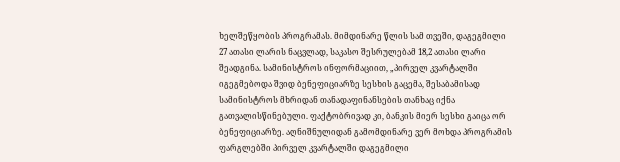ხელშეწყობის პროგრამას. მიმდინარე წლის სამ თვეში, დაგეგმილი 27 ათასი ლარის ნაცვლად, საკასო შესრულებამ 18,2 ათასი ლარი შეადგინა. სამინისტროს ინფორმაციით, „პირველ კვარტალში იგეგმებოდა შვიდ ბენეფიციარზე სესხის გაცემა, შესაბამისად სამინისტროს მხრიდან თანადაფინანსების თანხაც იქნა გათვალისწინებული. ფაქტობრივად კი, ბანკის მიერ სესხი გაიცა ორ ბენეფიციარზე. აღნიშნულიდან გამომდინარე ვერ მოხდა პროგრამის ფარგლებში პირველ კვარტალში დაგეგმილი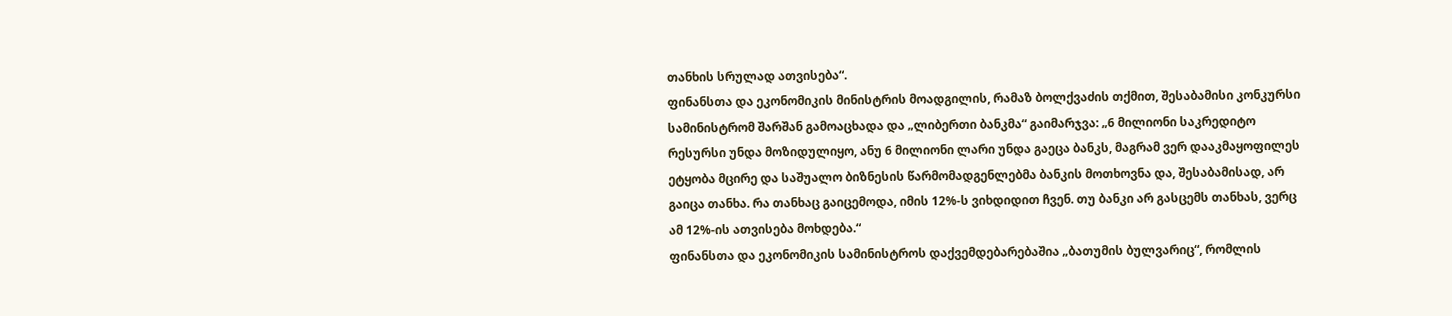თანხის სრულად ათვისება“.
ფინანსთა და ეკონომიკის მინისტრის მოადგილის, რამაზ ბოლქვაძის თქმით, შესაბამისი კონკურსი სამინისტრომ შარშან გამოაცხადა და „ლიბერთი ბანკმა“ გაიმარჯვა: „6 მილიონი საკრედიტო რესურსი უნდა მოზიდულიყო, ანუ 6 მილიონი ლარი უნდა გაეცა ბანკს, მაგრამ ვერ დააკმაყოფილეს ეტყობა მცირე და საშუალო ბიზნესის წარმომადგენლებმა ბანკის მოთხოვნა და, შესაბამისად, არ გაიცა თანხა. რა თანხაც გაიცემოდა, იმის 12%-ს ვიხდიდით ჩვენ. თუ ბანკი არ გასცემს თანხას, ვერც ამ 12%-ის ათვისება მოხდება.“
ფინანსთა და ეკონომიკის სამინისტროს დაქვემდებარებაშია „ბათუმის ბულვარიც“, რომლის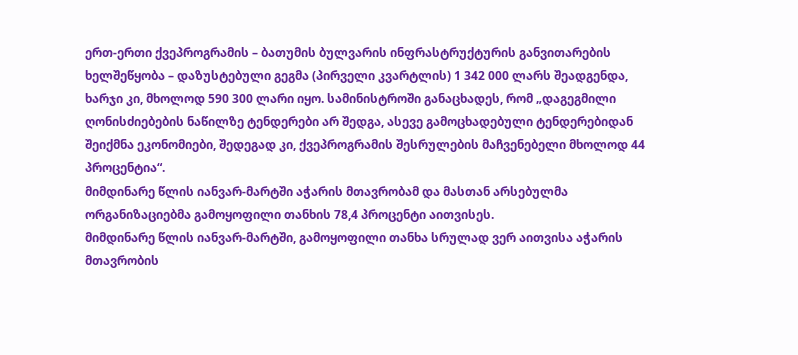ერთ-ერთი ქვეპროგრამის – ბათუმის ბულვარის ინფრასტრუქტურის განვითარების ხელშეწყობა – დაზუსტებული გეგმა (პირველი კვარტლის) 1 342 000 ლარს შეადგენდა, ხარჯი კი, მხოლოდ 590 300 ლარი იყო. სამინისტროში განაცხადეს, რომ „დაგეგმილი ღონისძიებების ნაწილზე ტენდერები არ შედგა, ასევე გამოცხადებული ტენდერებიდან შეიქმნა ეკონომიები, შედეგად კი, ქვეპროგრამის შესრულების მაჩვენებელი მხოლოდ 44 პროცენტია“.
მიმდინარე წლის იანვარ-მარტში აჭარის მთავრობამ და მასთან არსებულმა ორგანიზაციებმა გამოყოფილი თანხის 78,4 პროცენტი აითვისეს.
მიმდინარე წლის იანვარ-მარტში, გამოყოფილი თანხა სრულად ვერ აითვისა აჭარის მთავრობის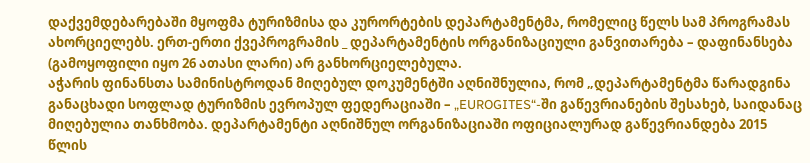დაქვემდებარებაში მყოფმა ტურიზმისა და კურორტების დეპარტამენტმა, რომელიც წელს სამ პროგრამას ახორციელებს. ერთ-ერთი ქვეპროგრამის _ დეპარტამენტის ორგანიზაციული განვითარება – დაფინანსება (გამოყოფილი იყო 26 ათასი ლარი) არ განხორციელებულა.
აჭარის ფინანსთა სამინისტროდან მიღებულ დოკუმენტში აღნიშნულია, რომ „დეპარტამენტმა წარადგინა განაცხადი სოფლად ტურიზმის ევროპულ ფედერაციაში – „EUROGITES“-ში გაწევრიანების შესახებ, საიდანაც მიღებულია თანხმობა. დეპარტამენტი აღნიშნულ ორგანიზაციაში ოფიციალურად გაწევრიანდება 2015 წლის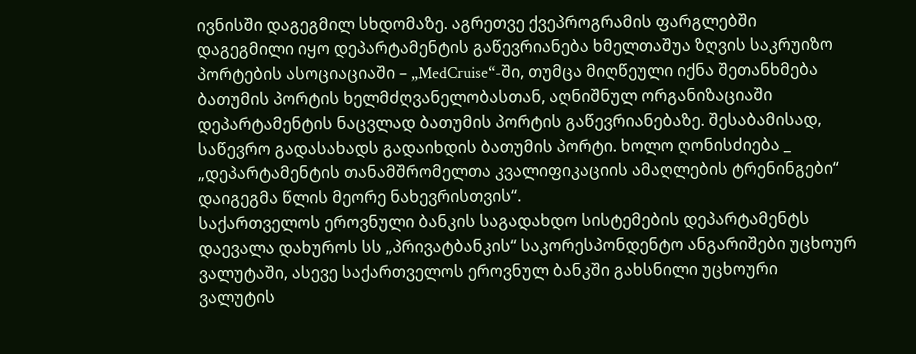ივნისში დაგეგმილ სხდომაზე. აგრეთვე ქვეპროგრამის ფარგლებში დაგეგმილი იყო დეპარტამენტის გაწევრიანება ხმელთაშუა ზღვის საკრუიზო პორტების ასოციაციაში – „MedCruise“-ში, თუმცა მიღწეული იქნა შეთანხმება ბათუმის პორტის ხელმძღვანელობასთან, აღნიშნულ ორგანიზაციაში დეპარტამენტის ნაცვლად ბათუმის პორტის გაწევრიანებაზე. შესაბამისად, საწევრო გადასახადს გადაიხდის ბათუმის პორტი. ხოლო ღონისძიება _ „დეპარტამენტის თანამშრომელთა კვალიფიკაციის ამაღლების ტრენინგები“ დაიგეგმა წლის მეორე ნახევრისთვის“.
საქართველოს ეროვნული ბანკის საგადახდო სისტემების დეპარტამენტს დაევალა დახუროს სს „პრივატბანკის“ საკორესპონდენტო ანგარიშები უცხოურ ვალუტაში, ასევე საქართველოს ეროვნულ ბანკში გახსნილი უცხოური ვალუტის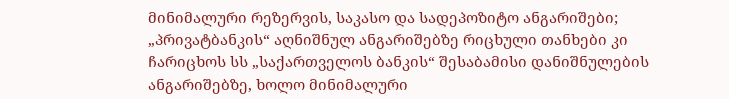მინიმალური რეზერვის, საკასო და სადეპოზიტო ანგარიშები; „პრივატბანკის“ აღნიშნულ ანგარიშებზე რიცხული თანხები კი ჩარიცხოს სს „საქართველოს ბანკის“ შესაბამისი დანიშნულების ანგარიშებზე, ხოლო მინიმალური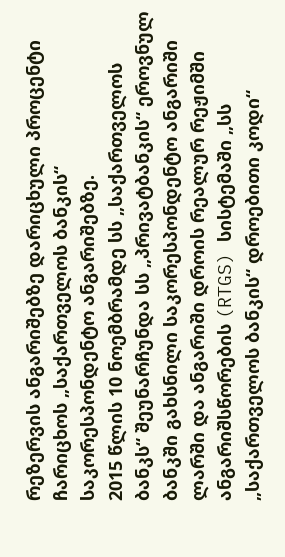რეზერვის ანგარიშებზე დარიცხული პროცენტი ჩარიცხოს „საქართველოს ბანკის“ საკორესპონდენტო ანგარიშებზე.
2015 წლის 10 ნოემბრამდე სს „საქართველოს ბანკს“ შეუნარჩუნდა სს „პრივატბანკის“ ეროვნულ ბანკში გახსნილი საკორესპონდენტო ანგარიში ლარში და ანგარიში დროის რეალურ რეჟიმში ანგარიშსწორების (RTGS) სისტემაში „სს „საქართველოს ბანკის“ დროებითი კოდი“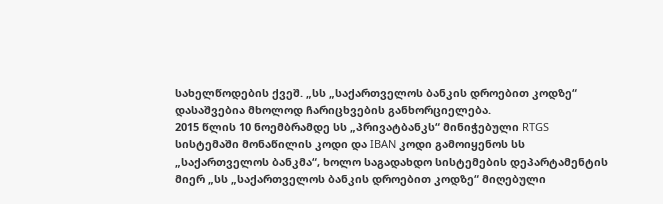სახელწოდების ქვეშ. „სს „საქართველოს ბანკის დროებით კოდზე“ დასაშვებია მხოლოდ ჩარიცხვების განხორციელება.
2015 წლის 10 ნოემბრამდე სს „პრივატბანკს“ მინიჭებული RTGS სისტემაში მონაწილის კოდი და IBAN კოდი გამოიყენოს სს „საქართველოს ბანკმა“, ხოლო საგადახდო სისტემების დეპარტამენტის მიერ „სს „საქართველოს ბანკის დროებით კოდზე“ მიღებული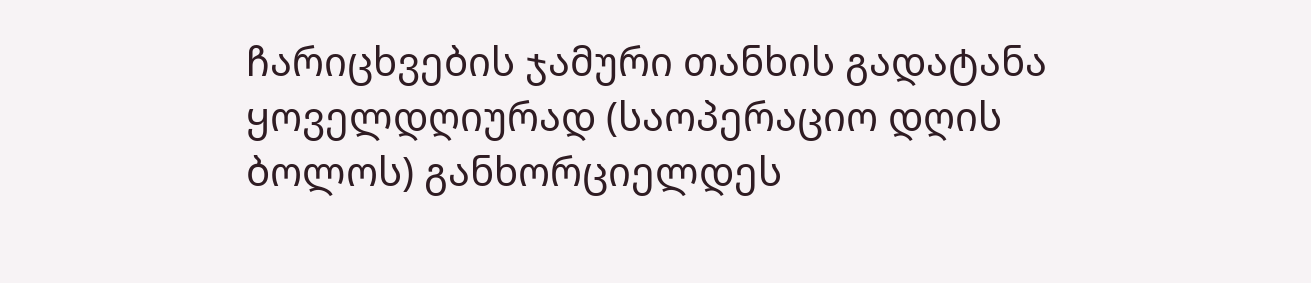ჩარიცხვების ჯამური თანხის გადატანა ყოველდღიურად (საოპერაციო დღის ბოლოს) განხორციელდეს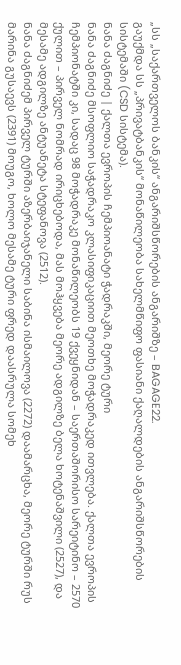„სს „საქართველოს ბანკის“ ანგარიშსწორების ანგარიშზე – BAGAGE22.
გაუქმდა სს „პრივატბანკის“ მონაწილეობა სახელმწიფო ფასიანი ქაღალდების ანგარიშსწორების სისტემაში (CSD სისტემა).
ნანა ძაგნიძე | ქალთა ევროპის ჩემპიოანატი ჭადრაკში, მეორე ტური
ნანა ძაგნიძე მსოფლიო საჭადრაკო კლასიფიკაციით მეოთხე მოჭადრაკედ ითვლება. ქალთა ევროპის ჩემპიონატში კი, სადაც 98 მოჭადრაკე მონაწილეობს 19 ქვეყნიდან – საერთაშორისო სარეიტინო – 2570 ქულით – პირველ ნომრად ირიცხებოდა, მას მოჰყვება მეორე ადგილზე ბელა ხოტენაშვილი (2527), და მესამე ადგილზე ანტუანეტა სტეფანოვა (2512).
ნანა ძაგნიძემ პირველ ტურში აზერბაიჯანელი საბინა ისმაილოვა (2272) დაამარცხა, მეორე ტურში რუს მარინა გუსაევს (2391) მოუგო, ხოლო მესამე ტური ფრედ დაასრულა სომეხ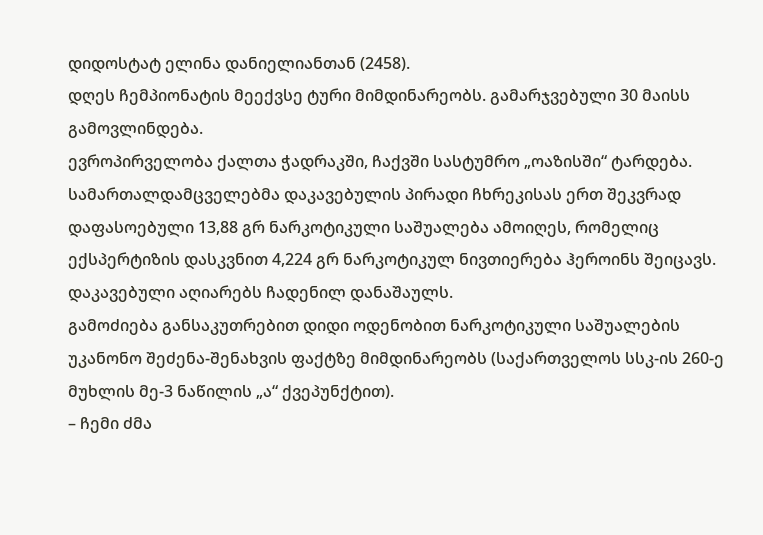დიდოსტატ ელინა დანიელიანთან (2458).
დღეს ჩემპიონატის მეექვსე ტური მიმდინარეობს. გამარჯვებული 30 მაისს გამოვლინდება.
ევროპირველობა ქალთა ჭადრაკში, ჩაქვში სასტუმრო „ოაზისში“ ტარდება.
სამართალდამცველებმა დაკავებულის პირადი ჩხრეკისას ერთ შეკვრად დაფასოებული 13,88 გრ ნარკოტიკული საშუალება ამოიღეს, რომელიც ექსპერტიზის დასკვნით 4,224 გრ ნარკოტიკულ ნივთიერება ჰეროინს შეიცავს. დაკავებული აღიარებს ჩადენილ დანაშაულს.
გამოძიება განსაკუთრებით დიდი ოდენობით ნარკოტიკული საშუალების უკანონო შეძენა-შენახვის ფაქტზე მიმდინარეობს (საქართველოს სსკ-ის 260-ე მუხლის მე-3 ნაწილის „ა“ ქვეპუნქტით).
– ჩემი ძმა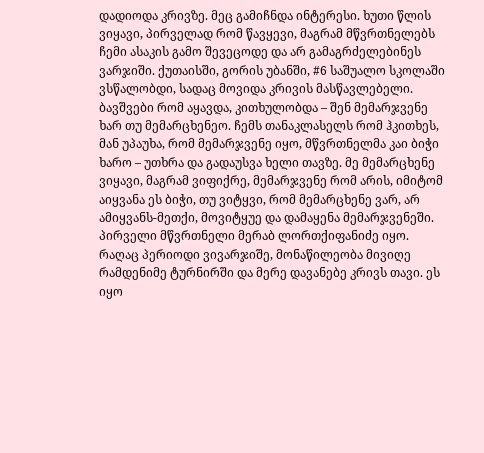დადიოდა კრივზე. მეც გამიჩნდა ინტერესი. ხუთი წლის ვიყავი, პირველად რომ წავყევი, მაგრამ მწვრთნელებს ჩემი ასაკის გამო შევეცოდე და არ გამაგრძელებინეს ვარჯიში. ქუთაისში, გორის უბანში, #6 საშუალო სკოლაში ვსწალობდი, სადაც მოვიდა კრივის მასწავლებელი. ბავშვები რომ აყავდა, კითხულობდა – შენ მემარჯვენე ხარ თუ მემარცხენეო. ჩემს თანაკლასელს რომ ჰკითხეს, მან უპაუხა, რომ მემარჯვენე იყო, მწვრთნელმა კაი ბიჭი ხარო – უთხრა და გადაუსვა ხელი თავზე. მე მემარცხენე ვიყავი, მაგრამ ვიფიქრე, მემარჯვენე რომ არის, იმიტომ აიყვანა ეს ბიჭი, თუ ვიტყვი, რომ მემარცხენე ვარ, არ ამიყვანს-მეთქი, მოვიტყუე და დამაყენა მემარჯვენეში.
პირველი მწვრთნელი მერაბ ლორთქიფანიძე იყო. რაღაც პერიოდი ვივარჯიშე, მონაწილეობა მივიღე რამდენიმე ტურნირში და მერე დავანებე კრივს თავი. ეს იყო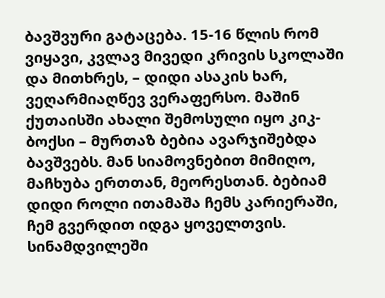ბავშვური გატაცება. 15-16 წლის რომ ვიყავი, კვლავ მივედი კრივის სკოლაში და მითხრეს, – დიდი ასაკის ხარ, ვეღარმიაღწევ ვერაფერსო. მაშინ ქუთაისში ახალი შემოსული იყო კიკ-ბოქსი – მურთაზ ბებია ავარჯიშებდა ბავშვებს. მან სიამოვნებით მიმიღო, მაჩხუბა ერთთან, მეორესთან. ბებიამ დიდი როლი ითამაშა ჩემს კარიერაში, ჩემ გვერდით იდგა ყოველთვის. სინამდვილეში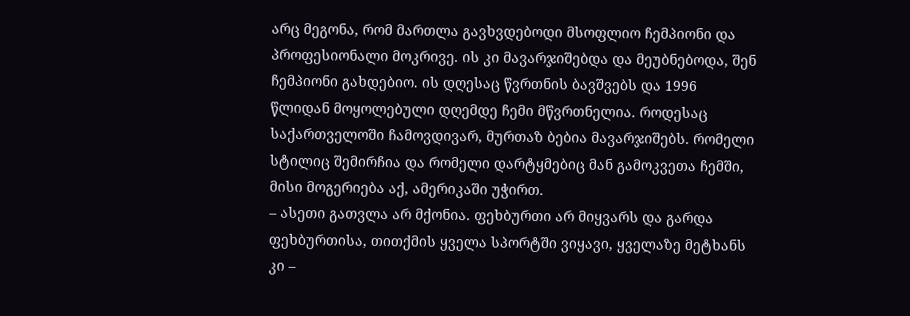არც მეგონა, რომ მართლა გავხვდებოდი მსოფლიო ჩემპიონი და პროფესიონალი მოკრივე. ის კი მავარჯიშებდა და მეუბნებოდა, შენ ჩემპიონი გახდებიო. ის დღესაც წვრთნის ბავშვებს და 1996 წლიდან მოყოლებული დღემდე ჩემი მწვრთნელია. როდესაც საქართველოში ჩამოვდივარ, მურთაზ ბებია მავარჯიშებს. რომელი სტილიც შემირჩია და რომელი დარტყმებიც მან გამოკვეთა ჩემში, მისი მოგერიება აქ, ამერიკაში უჭირთ.
– ასეთი გათვლა არ მქონია. ფეხბურთი არ მიყვარს და გარდა ფეხბურთისა, თითქმის ყველა სპორტში ვიყავი, ყველაზე მეტხანს კი –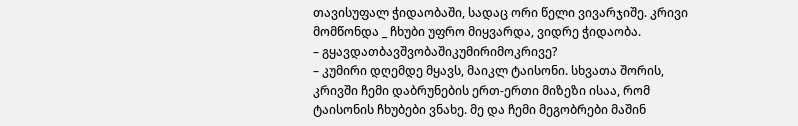თავისუფალ ჭიდაობაში, სადაც ორი წელი ვივარჯიშე. კრივი მომწონდა _ ჩხუბი უფრო მიყვარდა, ვიდრე ჭიდაობა.
– გყავდათბავშვობაშიკუმირიმოკრივე?
– კუმირი დღემდე მყავს, მაიკლ ტაისონი. სხვათა შორის, კრივში ჩემი დაბრუნების ერთ-ერთი მიზეზი ისაა, რომ ტაისონის ჩხუბები ვნახე. მე და ჩემი მეგობრები მაშინ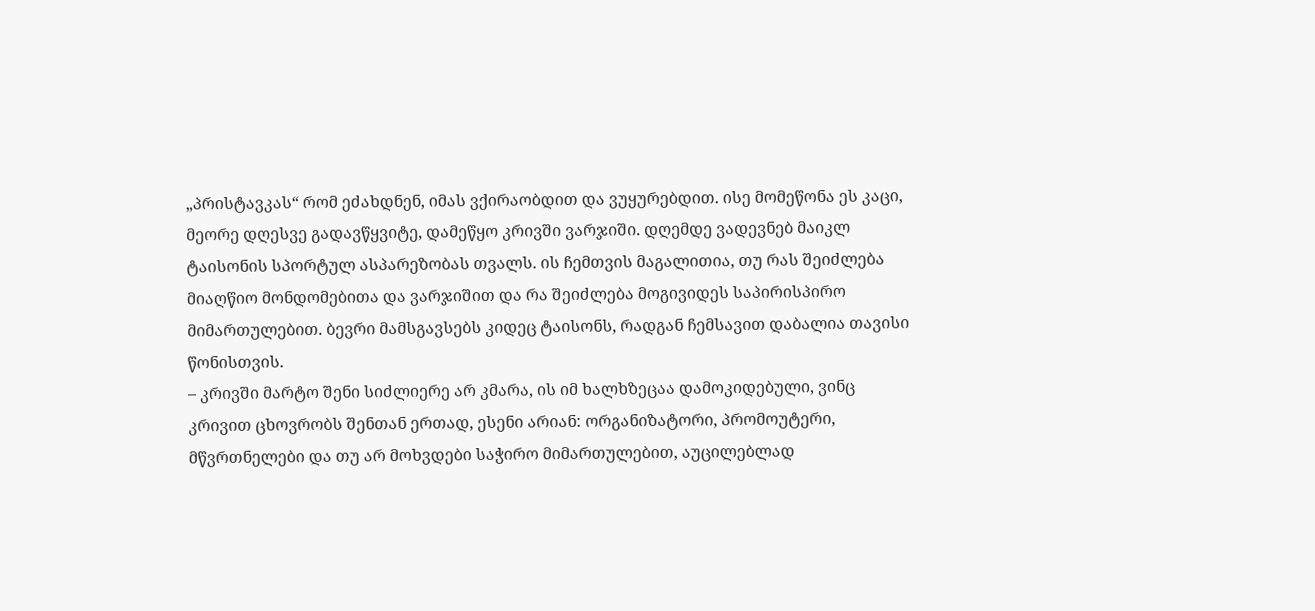„პრისტავკას“ რომ ეძახდნენ, იმას ვქირაობდით და ვუყურებდით. ისე მომეწონა ეს კაცი, მეორე დღესვე გადავწყვიტე, დამეწყო კრივში ვარჯიში. დღემდე ვადევნებ მაიკლ ტაისონის სპორტულ ასპარეზობას თვალს. ის ჩემთვის მაგალითია, თუ რას შეიძლება მიაღწიო მონდომებითა და ვარჯიშით და რა შეიძლება მოგივიდეს საპირისპირო მიმართულებით. ბევრი მამსგავსებს კიდეც ტაისონს, რადგან ჩემსავით დაბალია თავისი წონისთვის.
– კრივში მარტო შენი სიძლიერე არ კმარა, ის იმ ხალხზეცაა დამოკიდებული, ვინც კრივით ცხოვრობს შენთან ერთად, ესენი არიან: ორგანიზატორი, პრომოუტერი, მწვრთნელები და თუ არ მოხვდები საჭირო მიმართულებით, აუცილებლად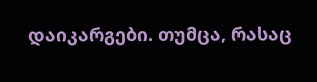დაიკარგები. თუმცა, რასაც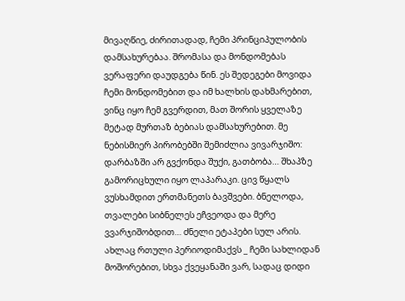მივაღწიე, ძირითადად, ჩემი პრინციპულობის დამსახურებაა. შრომასა და მონდომებას ვერაფერი დაუდგება წინ. ეს შედეგები მოვიდა ჩემი მონდომებით და იმ ხალხის დახმარებით, ვინც იყო ჩემ გვერდით, მათ შორის ყველაზე მეტად მურთაზ ბებიას დამსახურებით. მე ნებისმიერ პირობებში შემიძლია ვივარჯიშო: დარბაზში არ გვქონდა შუქი, გათბობა… შხაპზე გამორიცხული იყო ლაპარაკი. ცივ წყალს ვუსხამდით ერთმანეთს ბავშვები. ბნელოდა, თვალები სიბნელეს ეჩვეოდა და მერე ვვარჯიშობდით… ძნელი ეტაპები სულ არის. ახლაც რთული პერიოდიმაქვს _ ჩემი სახლიდან მოშორებით, სხვა ქვეყანაში ვარ, სადაც დიდი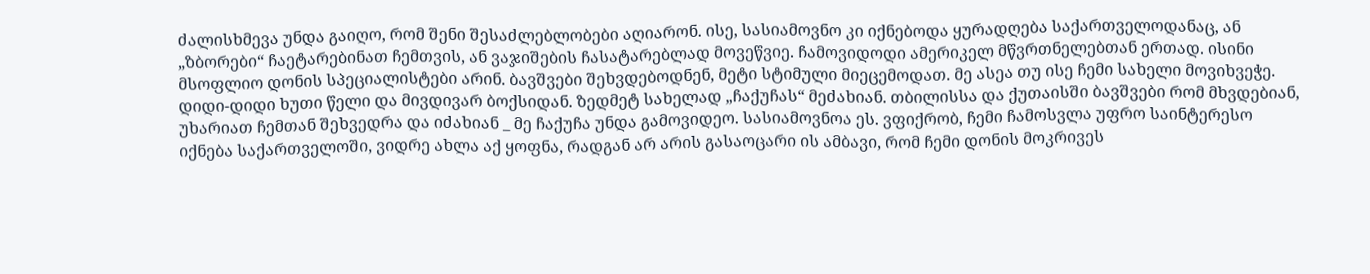ძალისხმევა უნდა გაიღო, რომ შენი შესაძლებლობები აღიარონ. ისე, სასიამოვნო კი იქნებოდა ყურადღება საქართველოდანაც, ან „ზბორები“ ჩაეტარებინათ ჩემთვის, ან ვაჯიშების ჩასატარებლად მოვეწვიე. ჩამოვიდოდი ამერიკელ მწვრთნელებთან ერთად. ისინი მსოფლიო დონის სპეციალისტები არინ. ბავშვები შეხვდებოდნენ, მეტი სტიმული მიეცემოდათ. მე ასეა თუ ისე ჩემი სახელი მოვიხვეჭე. დიდი-დიდი ხუთი წელი და მივდივარ ბოქსიდან. ზედმეტ სახელად „ჩაქუჩას“ მეძახიან. თბილისსა და ქუთაისში ბავშვები რომ მხვდებიან, უხარიათ ჩემთან შეხვედრა და იძახიან _ მე ჩაქუჩა უნდა გამოვიდეო. სასიამოვნოა ეს. ვფიქრობ, ჩემი ჩამოსვლა უფრო საინტერესო იქნება საქართველოში, ვიდრე ახლა აქ ყოფნა, რადგან არ არის გასაოცარი ის ამბავი, რომ ჩემი დონის მოკრივეს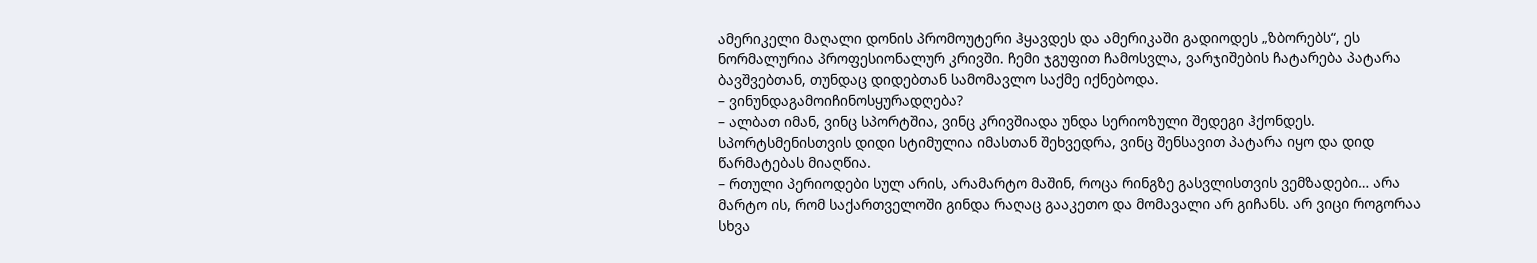ამერიკელი მაღალი დონის პრომოუტერი ჰყავდეს და ამერიკაში გადიოდეს „ზბორებს“, ეს ნორმალურია პროფესიონალურ კრივში. ჩემი ჯგუფით ჩამოსვლა, ვარჯიშების ჩატარება პატარა ბავშვებთან, თუნდაც დიდებთან სამომავლო საქმე იქნებოდა.
– ვინუნდაგამოიჩინოსყურადღება?
– ალბათ იმან, ვინც სპორტშია, ვინც კრივშიადა უნდა სერიოზული შედეგი ჰქონდეს. სპორტსმენისთვის დიდი სტიმულია იმასთან შეხვედრა, ვინც შენსავით პატარა იყო და დიდ წარმატებას მიაღწია.
– რთული პერიოდები სულ არის, არამარტო მაშინ, როცა რინგზე გასვლისთვის ვემზადები… არა მარტო ის, რომ საქართველოში გინდა რაღაც გააკეთო და მომავალი არ გიჩანს. არ ვიცი როგორაა სხვა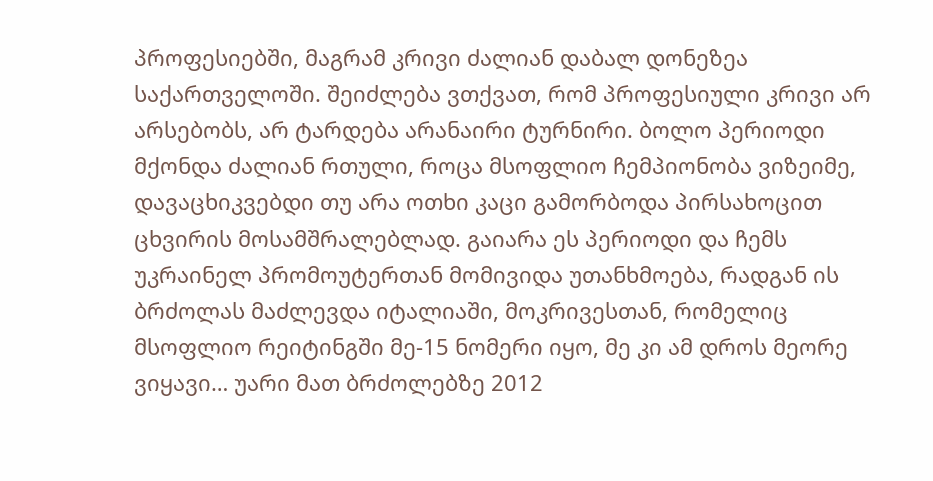პროფესიებში, მაგრამ კრივი ძალიან დაბალ დონეზეა საქართველოში. შეიძლება ვთქვათ, რომ პროფესიული კრივი არ არსებობს, არ ტარდება არანაირი ტურნირი. ბოლო პერიოდი მქონდა ძალიან რთული, როცა მსოფლიო ჩემპიონობა ვიზეიმე, დავაცხიკვებდი თუ არა ოთხი კაცი გამორბოდა პირსახოცით ცხვირის მოსამშრალებლად. გაიარა ეს პერიოდი და ჩემს უკრაინელ პრომოუტერთან მომივიდა უთანხმოება, რადგან ის ბრძოლას მაძლევდა იტალიაში, მოკრივესთან, რომელიც მსოფლიო რეიტინგში მე-15 ნომერი იყო, მე კი ამ დროს მეორე ვიყავი… უარი მათ ბრძოლებზე 2012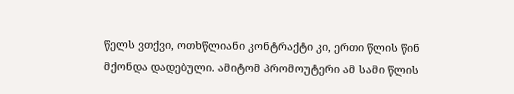წელს ვთქვი, ოთხწლიანი კონტრაქტი კი, ერთი წლის წინ მქონდა დადებული. ამიტომ პრომოუტერი ამ სამი წლის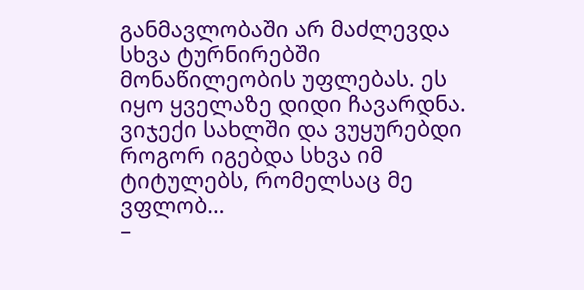განმავლობაში არ მაძლევდა სხვა ტურნირებში მონაწილეობის უფლებას. ეს იყო ყველაზე დიდი ჩავარდნა. ვიჯექი სახლში და ვუყურებდი როგორ იგებდა სხვა იმ ტიტულებს, რომელსაც მე ვფლობ…
–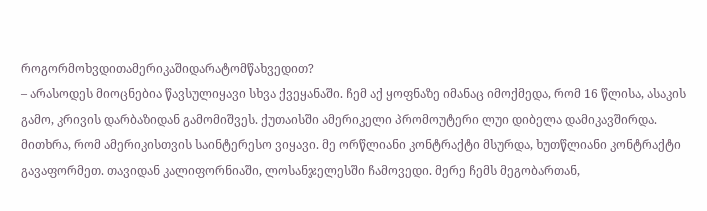როგორმოხვდითამერიკაშიდარატომწახვედით?
– არასოდეს მიოცნებია წავსულიყავი სხვა ქვეყანაში. ჩემ აქ ყოფნაზე იმანაც იმოქმედა, რომ 16 წლისა, ასაკის გამო, კრივის დარბაზიდან გამომიშვეს. ქუთაისში ამერიკელი პრომოუტერი ლუი დიბელა დამიკავშირდა. მითხრა, რომ ამერიკისთვის საინტერესო ვიყავი. მე ორწლიანი კონტრაქტი მსურდა, ხუთწლიანი კონტრაქტი გავაფორმეთ. თავიდან კალიფორნიაში, ლოსანჯელესში ჩამოვედი. მერე ჩემს მეგობართან,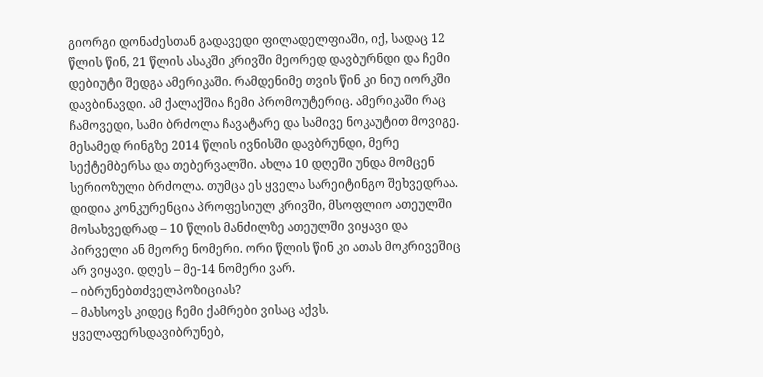გიორგი დონაძესთან გადავედი ფილადელფიაში, იქ, სადაც 12 წლის წინ, 21 წლის ასაკში კრივში მეორედ დავბურნდი და ჩემი დებიუტი შედგა ამერიკაში. რამდენიმე თვის წინ კი ნიუ იორკში დავბინავდი. ამ ქალაქშია ჩემი პრომოუტერიც. ამერიკაში რაც ჩამოვედი, სამი ბრძოლა ჩავატარე და სამივე ნოკაუტით მოვიგე.
მესამედ რინგზე 2014 წლის ივნისში დავბრუნდი, მერე სექტემბერსა და თებერვალში. ახლა 10 დღეში უნდა მომცენ სერიოზული ბრძოლა. თუმცა ეს ყველა სარეიტინგო შეხვედრაა. დიდია კონკურენცია პროფესიულ კრივში, მსოფლიო ათეულში მოსახვედრად – 10 წლის მანძილზე ათეულში ვიყავი და პირველი ან მეორე ნომერი. ორი წლის წინ კი ათას მოკრივეშიც არ ვიყავი. დღეს – მე-14 ნომერი ვარ.
– იბრუნებთძველპოზიციას?
– მახსოვს კიდეც ჩემი ქამრები ვისაც აქვს. ყველაფერსდავიბრუნებ,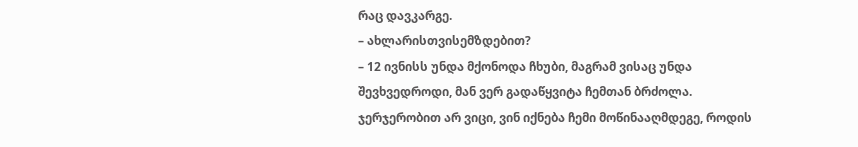რაც დავკარგე.
– ახლარისთვისემზდებით?
– 12 ივნისს უნდა მქონოდა ჩხუბი, მაგრამ ვისაც უნდა შევხვედროდი, მან ვერ გადაწყვიტა ჩემთან ბრძოლა. ჯერჯერობით არ ვიცი, ვინ იქნება ჩემი მოწინააღმდეგე, როდის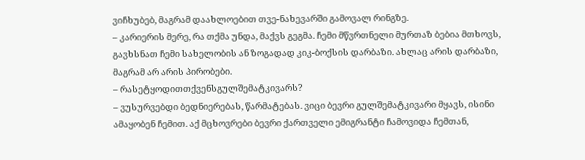ვიჩხუბებ, მაგრამ დაახლოებით თვე-ნახევარში გამოვალ რინგზე.
– კარიერის მერე, რა თქმა უნდა, მაქვს გეგმა. ჩემი მწვრთნელი მურთაზ ბებია მთხოვს, გავხსნათ ჩემი სახელობის ან ზოგადად კიკ-ბოქსის დარბაზი. ახლაც არის დარბაზი, მაგრამ არ არის პირობები.
– რასეტყოდითთქვენსგულშემატკივარს?
– ვუსურვებდი ბედნიერებას, წარმატებას. ვიცი ბევრი გულშემატკივარი მყავს, ისინი ამაყობენ ჩემით. აქ მცხოვრები ბევრი ქართველი ემიგრანტი ჩამოვიდა ჩემთან,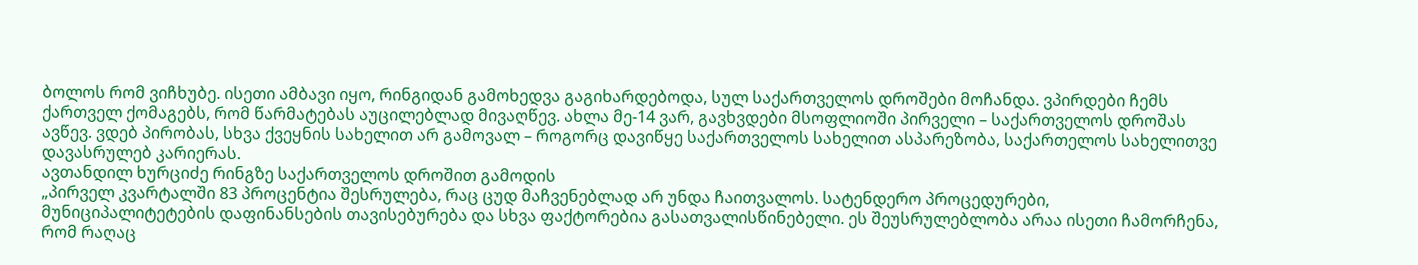ბოლოს რომ ვიჩხუბე. ისეთი ამბავი იყო, რინგიდან გამოხედვა გაგიხარდებოდა, სულ საქართველოს დროშები მოჩანდა. ვპირდები ჩემს ქართველ ქომაგებს, რომ წარმატებას აუცილებლად მივაღწევ. ახლა მე-14 ვარ, გავხვდები მსოფლიოში პირველი – საქართველოს დროშას ავწევ. ვდებ პირობას, სხვა ქვეყნის სახელით არ გამოვალ – როგორც დავიწყე საქართველოს სახელით ასპარეზობა, საქართელოს სახელითვე დავასრულებ კარიერას.
ავთანდილ ხურციძე რინგზე საქართველოს დროშით გამოდის
„პირველ კვარტალში 83 პროცენტია შესრულება, რაც ცუდ მაჩვენებლად არ უნდა ჩაითვალოს. სატენდერო პროცედურები, მუნიციპალიტეტების დაფინანსების თავისებურება და სხვა ფაქტორებია გასათვალისწინებელი. ეს შეუსრულებლობა არაა ისეთი ჩამორჩენა, რომ რაღაც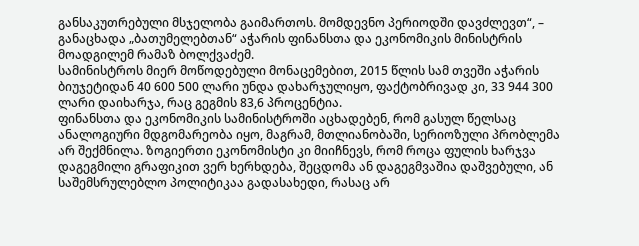განსაკუთრებული მსჯელობა გაიმართოს. მომდევნო პერიოდში დავძლევთ“, – განაცხადა „ბათუმელებთან“ აჭარის ფინანსთა და ეკონომიკის მინისტრის მოადგილემ რამაზ ბოლქვაძემ.
სამინისტროს მიერ მოწოდებული მონაცემებით, 2015 წლის სამ თვეში აჭარის ბიუჯეტიდან 40 600 500 ლარი უნდა დახარჯულიყო, ფაქტობრივად კი, 33 944 300 ლარი დაიხარჯა, რაც გეგმის 83,6 პროცენტია.
ფინანსთა და ეკონომიკის სამინისტროში აცხადებენ, რომ გასულ წელსაც ანალოგიური მდგომარეობა იყო, მაგრამ, მთლიანობაში, სერიოზული პრობლემა არ შექმნილა. ზოგიერთი ეკონომისტი კი მიიჩნევს, რომ როცა ფულის ხარჯვა დაგეგმილი გრაფიკით ვერ ხერხდება, შეცდომა ან დაგეგმვაშია დაშვებული, ან საშემსრულებლო პოლიტიკაა გადასახედი, რასაც არ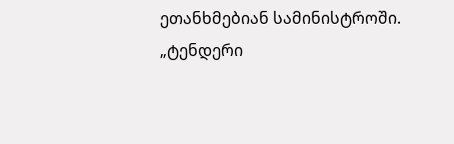ეთანხმებიან სამინისტროში.
„ტენდერი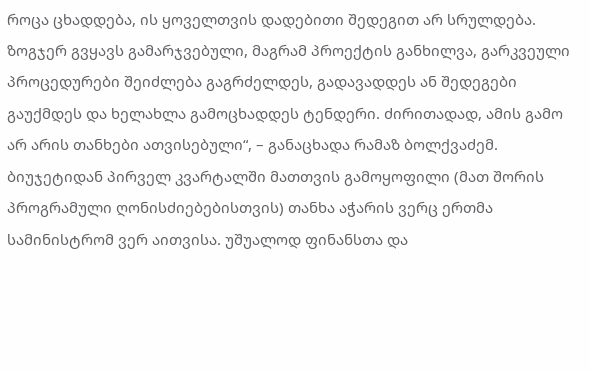როცა ცხადდება, ის ყოველთვის დადებითი შედეგით არ სრულდება. ზოგჯერ გვყავს გამარჯვებული, მაგრამ პროექტის განხილვა, გარკვეული პროცედურები შეიძლება გაგრძელდეს, გადავადდეს ან შედეგები გაუქმდეს და ხელახლა გამოცხადდეს ტენდერი. ძირითადად, ამის გამო არ არის თანხები ათვისებული“, – განაცხადა რამაზ ბოლქვაძემ.
ბიუჯეტიდან პირველ კვარტალში მათთვის გამოყოფილი (მათ შორის პროგრამული ღონისძიებებისთვის) თანხა აჭარის ვერც ერთმა სამინისტრომ ვერ აითვისა. უშუალოდ ფინანსთა და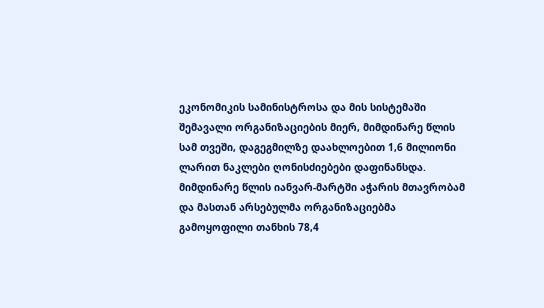ეკონომიკის სამინისტროსა და მის სისტემაში შემავალი ორგანიზაციების მიერ, მიმდინარე წლის სამ თვეში, დაგეგმილზე დაახლოებით 1,6 მილიონი ლარით ნაკლები ღონისძიებები დაფინანსდა.
მიმდინარე წლის იანვარ-მარტში აჭარის მთავრობამ და მასთან არსებულმა ორგანიზაციებმა გამოყოფილი თანხის 78,4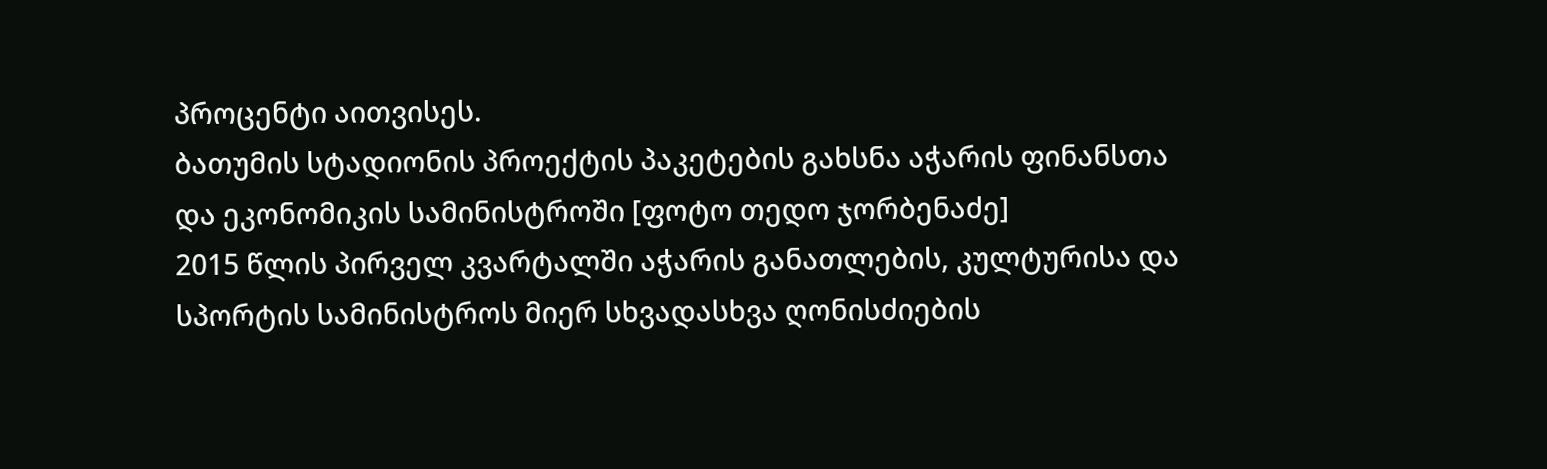პროცენტი აითვისეს.
ბათუმის სტადიონის პროექტის პაკეტების გახსნა აჭარის ფინანსთა და ეკონომიკის სამინისტროში [ფოტო თედო ჯორბენაძე]
2015 წლის პირველ კვარტალში აჭარის განათლების, კულტურისა და სპორტის სამინისტროს მიერ სხვადასხვა ღონისძიების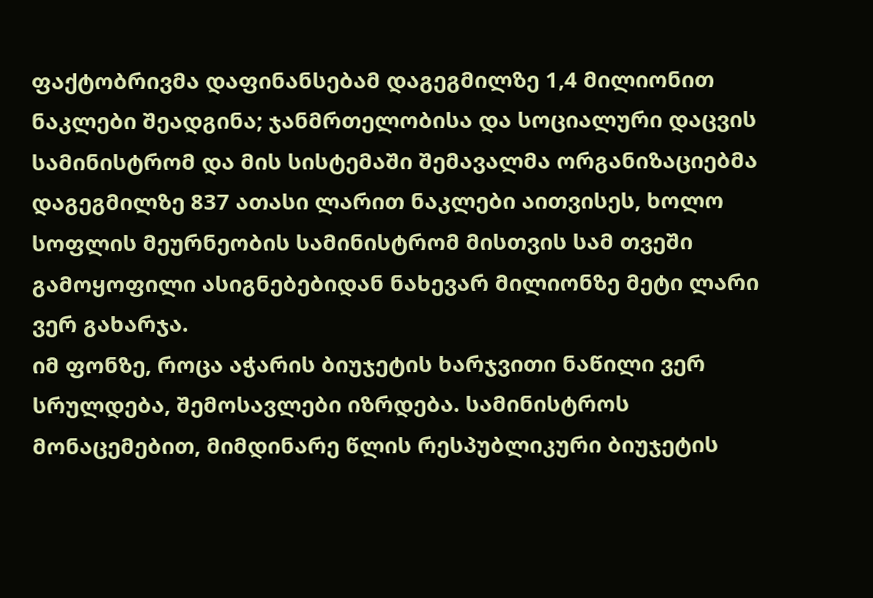ფაქტობრივმა დაფინანსებამ დაგეგმილზე 1,4 მილიონით ნაკლები შეადგინა; ჯანმრთელობისა და სოციალური დაცვის სამინისტრომ და მის სისტემაში შემავალმა ორგანიზაციებმა დაგეგმილზე 837 ათასი ლარით ნაკლები აითვისეს, ხოლო სოფლის მეურნეობის სამინისტრომ მისთვის სამ თვეში გამოყოფილი ასიგნებებიდან ნახევარ მილიონზე მეტი ლარი ვერ გახარჯა.
იმ ფონზე, როცა აჭარის ბიუჯეტის ხარჯვითი ნაწილი ვერ სრულდება, შემოსავლები იზრდება. სამინისტროს მონაცემებით, მიმდინარე წლის რესპუბლიკური ბიუჯეტის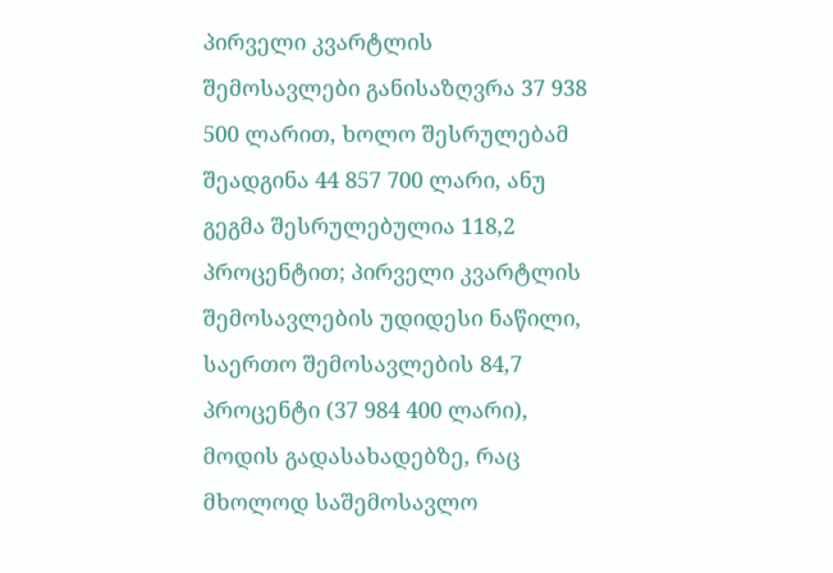პირველი კვარტლის შემოსავლები განისაზღვრა 37 938 500 ლარით, ხოლო შესრულებამ შეადგინა 44 857 700 ლარი, ანუ გეგმა შესრულებულია 118,2 პროცენტით; პირველი კვარტლის შემოსავლების უდიდესი ნაწილი, საერთო შემოსავლების 84,7 პროცენტი (37 984 400 ლარი), მოდის გადასახადებზე, რაც მხოლოდ საშემოსავლო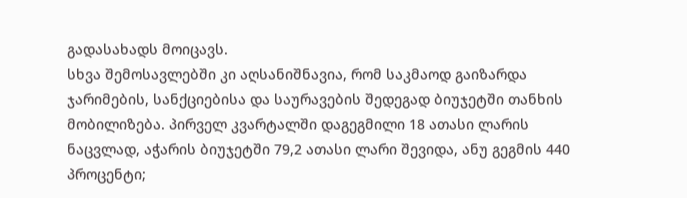გადასახადს მოიცავს.
სხვა შემოსავლებში კი აღსანიშნავია, რომ საკმაოდ გაიზარდა ჯარიმების, სანქციებისა და საურავების შედეგად ბიუჯეტში თანხის მობილიზება. პირველ კვარტალში დაგეგმილი 18 ათასი ლარის ნაცვლად, აჭარის ბიუჯეტში 79,2 ათასი ლარი შევიდა, ანუ გეგმის 440 პროცენტი;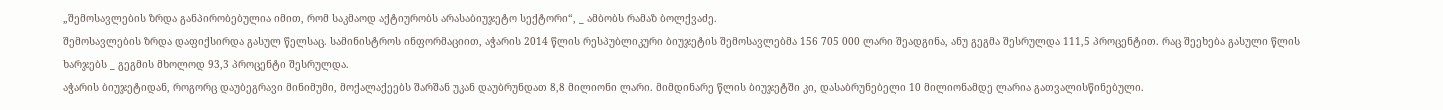„შემოსავლების ზრდა განპირობებულია იმით, რომ საკმაოდ აქტიურობს არასაბიუჯეტო სექტორი“, _ ამბობს რამაზ ბოლქვაძე.
შემოსავლების ზრდა დაფიქსირდა გასულ წელსაც. სამინისტროს ინფორმაციით, აჭარის 2014 წლის რესპუბლიკური ბიუჯეტის შემოსავლებმა 156 705 000 ლარი შეადგინა, ანუ გეგმა შესრულდა 111,5 პროცენტით. რაც შეეხება გასული წლის ხარჯებს _ გეგმის მხოლოდ 93,3 პროცენტი შესრულდა.
აჭარის ბიუჯეტიდან, როგორც დაუბეგრავი მინიმუმი, მოქალაქეებს შარშან უკან დაუბრუნდათ 8,8 მილიონი ლარი. მიმდინარე წლის ბიუჯეტში კი, დასაბრუნებელი 10 მილიონამდე ლარია გათვალისწინებული.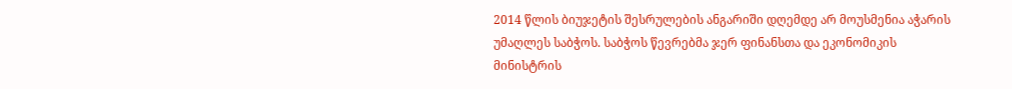2014 წლის ბიუჯეტის შესრულების ანგარიში დღემდე არ მოუსმენია აჭარის უმაღლეს საბჭოს. საბჭოს წევრებმა ჯერ ფინანსთა და ეკონომიკის მინისტრის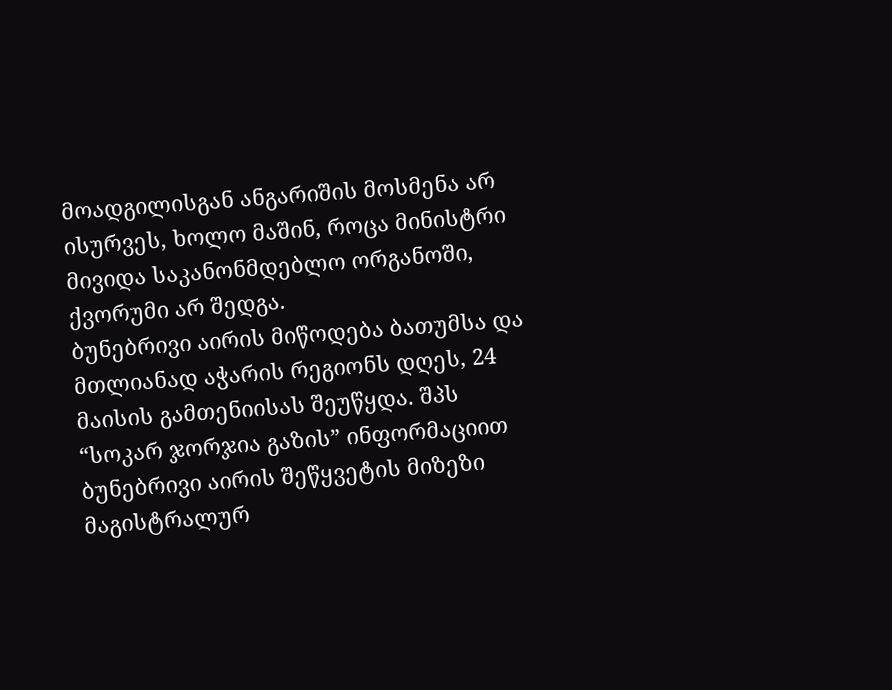მოადგილისგან ანგარიშის მოსმენა არ ისურვეს, ხოლო მაშინ, როცა მინისტრი მივიდა საკანონმდებლო ორგანოში, ქვორუმი არ შედგა.
ბუნებრივი აირის მიწოდება ბათუმსა და მთლიანად აჭარის რეგიონს დღეს, 24 მაისის გამთენიისას შეუწყდა. შპს “სოკარ ჯორჯია გაზის” ინფორმაციით ბუნებრივი აირის შეწყვეტის მიზეზი მაგისტრალურ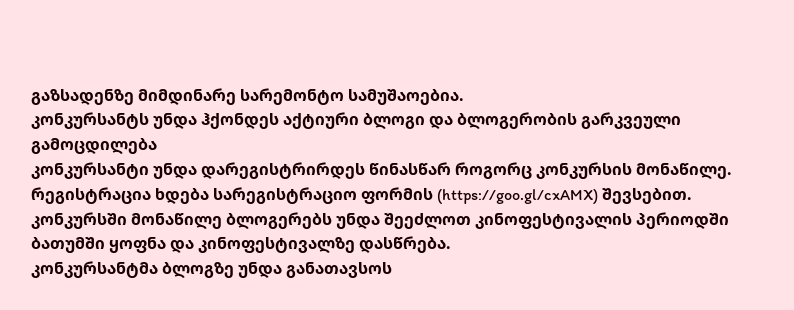გაზსადენზე მიმდინარე სარემონტო სამუშაოებია.
კონკურსანტს უნდა ჰქონდეს აქტიური ბლოგი და ბლოგერობის გარკვეული გამოცდილება
კონკურსანტი უნდა დარეგისტრირდეს წინასწარ როგორც კონკურსის მონაწილე. რეგისტრაცია ხდება სარეგისტრაციო ფორმის (https://goo.gl/cxAMX) შევსებით. კონკურსში მონაწილე ბლოგერებს უნდა შეეძლოთ კინოფესტივალის პერიოდში ბათუმში ყოფნა და კინოფესტივალზე დასწრება.
კონკურსანტმა ბლოგზე უნდა განათავსოს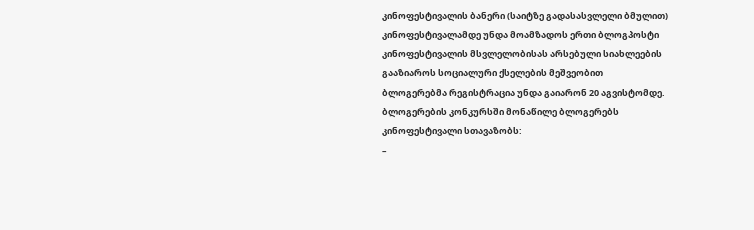კინოფესტივალის ბანერი (საიტზე გადასასვლელი ბმულით)
კინოფესტივალამდე უნდა მოამზადოს ერთი ბლოგპოსტი
კინოფესტივალის მსვლელობისას არსებული სიახლეების გააზიაროს სოციალური ქსელების მეშვეობით
ბლოგერებმა რეგისტრაცია უნდა გაიარონ 20 აგვისტომდე.
ბლოგერების კონკურსში მონაწილე ბლოგერებს კინოფესტივალი სთავაზობს:
–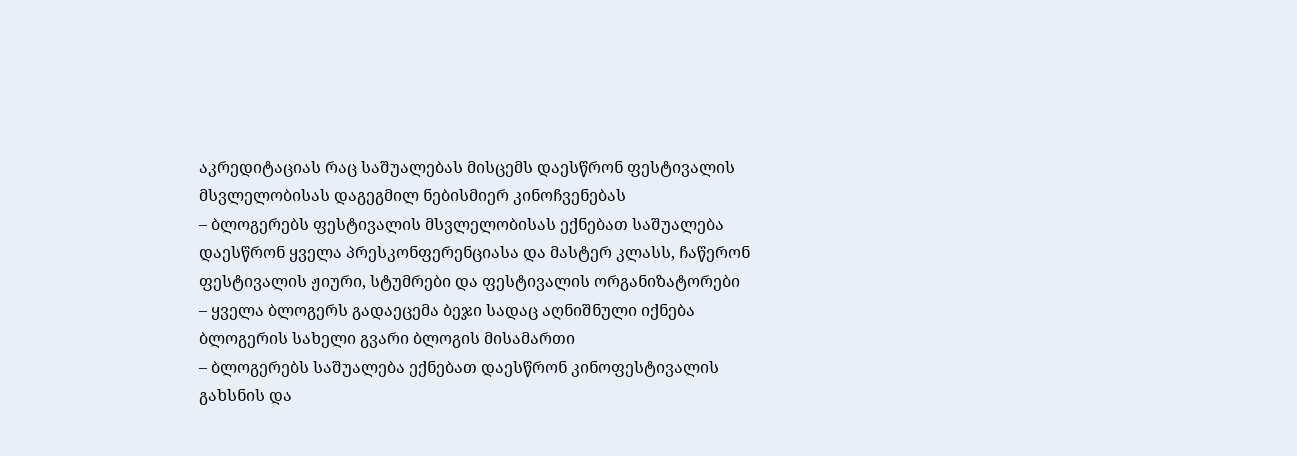აკრედიტაციას რაც საშუალებას მისცემს დაესწრონ ფესტივალის მსვლელობისას დაგეგმილ ნებისმიერ კინოჩვენებას
– ბლოგერებს ფესტივალის მსვლელობისას ექნებათ საშუალება დაესწრონ ყველა პრესკონფერენციასა და მასტერ კლასს, ჩაწერონ ფესტივალის ჟიური, სტუმრები და ფესტივალის ორგანიზატორები
– ყველა ბლოგერს გადაეცემა ბეჯი სადაც აღნიშნული იქნება ბლოგერის სახელი გვარი ბლოგის მისამართი
– ბლოგერებს საშუალება ექნებათ დაესწრონ კინოფესტივალის გახსნის და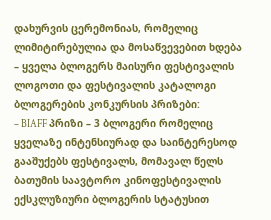დახურვის ცერემონიას, რომელიც ლიმიტირებულია და მოსაწვევებით ხდება
– ყველა ბლოგერს მაისური ფესტივალის ლოგოთი და ფესტივალის კატალოგი
ბლოგერების კონკურსის პრიზები:
– BIAFF პრიზი – 3 ბლოგერი რომელიც ყველაზე ინტენსიურად და საინტერესოდ გააშუქებს ფესტივალს, მომავალ წელს ბათუმის საავტორო კინოფესტივალის ექსკლუზიური ბლოგერის სტატუსით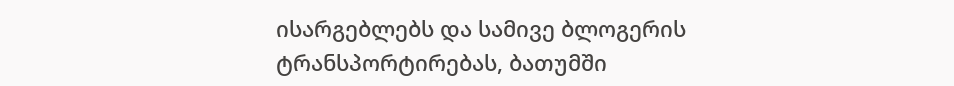ისარგებლებს და სამივე ბლოგერის ტრანსპორტირებას, ბათუმში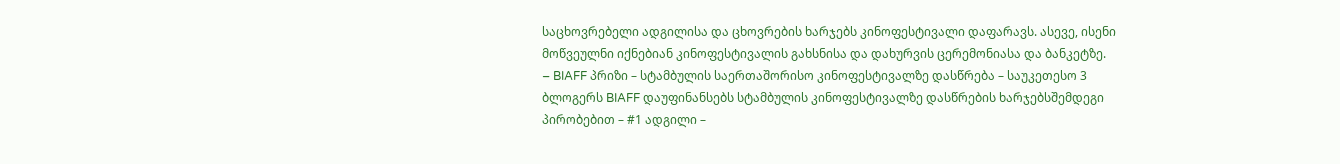საცხოვრებელი ადგილისა და ცხოვრების ხარჯებს კინოფესტივალი დაფარავს. ასევე, ისენი მოწვეულნი იქნებიან კინოფესტივალის გახსნისა და დახურვის ცერემონიასა და ბანკეტზე.
– BIAFF პრიზი – სტამბულის საერთაშორისო კინოფესტივალზე დასწრება – საუკეთესო 3 ბლოგერს BIAFF დაუფინანსებს სტამბულის კინოფესტივალზე დასწრების ხარჯებსშემდეგი პირობებით – #1 ადგილი –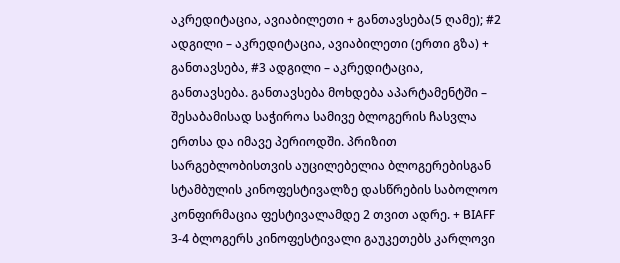აკრედიტაცია, ავიაბილეთი + განთავსება(5 ღამე); #2 ადგილი – აკრედიტაცია, ავიაბილეთი (ერთი გზა) + განთავსება, #3 ადგილი – აკრედიტაცია, განთავსება. განთავსება მოხდება აპარტამენტში – შესაბამისად საჭიროა სამივე ბლოგერის ჩასვლა ერთსა და იმავე პერიოდში. პრიზით სარგებლობისთვის აუცილებელია ბლოგერებისგან სტამბულის კინოფესტივალზე დასწრების საბოლოო კონფირმაცია ფესტივალამდე 2 თვით ადრე. + BIAFF 3-4 ბლოგერს კინოფესტივალი გაუკეთებს კარლოვი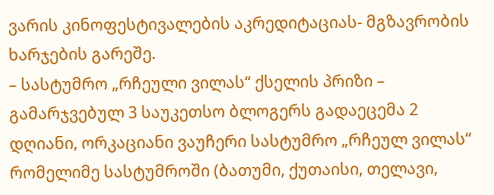ვარის კინოფესტივალების აკრედიტაციას- მგზავრობის ხარჯების გარეშე.
– სასტუმრო „რჩეული ვილას“ ქსელის პრიზი – გამარჯვებულ 3 საუკეთსო ბლოგერს გადაეცემა 2 დღიანი, ორკაციანი ვაუჩერი სასტუმრო „რჩეულ ვილას“ რომელიმე სასტუმროში (ბათუმი, ქუთაისი, თელავი,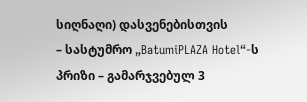სიღნაღი) დასვენებისთვის
– სასტუმრო „BatumiPLAZA Hotel“-ს პრიზი – გამარჯვებულ 3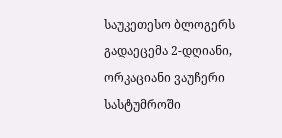საუკეთესო ბლოგერს გადაეცემა 2-დღიანი, ორკაციანი ვაუჩერი სასტუმროში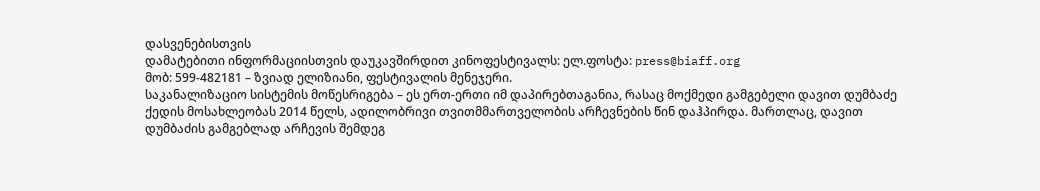დასვენებისთვის
დამატებითი ინფორმაციისთვის დაუკავშირდით კინოფესტივალს: ელ.ფოსტა: press@biaff.org
მობ: 599-482181 – ზვიად ელიზიანი, ფესტივალის მენეჯერი.
საკანალიზაციო სისტემის მოწესრიგება – ეს ერთ-ერთი იმ დაპირებთაგანია, რასაც მოქმედი გამგებელი დავით დუმბაძე ქედის მოსახლეობას 2014 წელს, ადილობრივი თვითმმართველობის არჩევნების წინ დაჰპირდა. მართლაც, დავით დუმბაძის გამგებლად არჩევის შემდეგ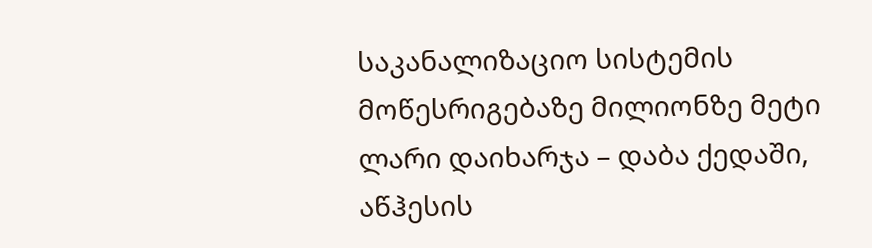საკანალიზაციო სისტემის მოწესრიგებაზე მილიონზე მეტი ლარი დაიხარჯა – დაბა ქედაში, აწჰესის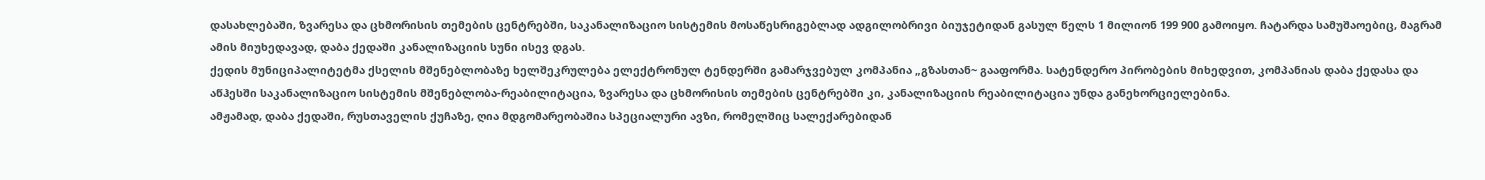დასახლებაში, ზვარესა და ცხმორისის თემების ცენტრებში, საკანალიზაციო სისტემის მოსაწესრიგებლად ადგილობრივი ბიუჯეტიდან გასულ წელს 1 მილიონ 199 900 გამოიყო. ჩატარდა სამუშაოებიც, მაგრამ ამის მიუხედავად, დაბა ქედაში კანალიზაციის სუნი ისევ დგას.
ქედის მუნიციპალიტეტმა ქსელის მშენებლობაზე ხელშეკრულება ელექტრონულ ტენდერში გამარჯვებულ კომპანია „გზასთან~ გააფორმა. სატენდერო პირობების მიხედვით, კომპანიას დაბა ქედასა და აწჰესში საკანალიზაციო სისტემის მშენებლობა-რეაბილიტაცია, ზვარესა და ცხმორისის თემების ცენტრებში კი, კანალიზაციის რეაბილიტაცია უნდა განეხორციელებინა.
ამჟამად, დაბა ქედაში, რუსთაველის ქუჩაზე, ღია მდგომარეობაშია სპეციალური ავზი, რომელშიც სალექარებიდან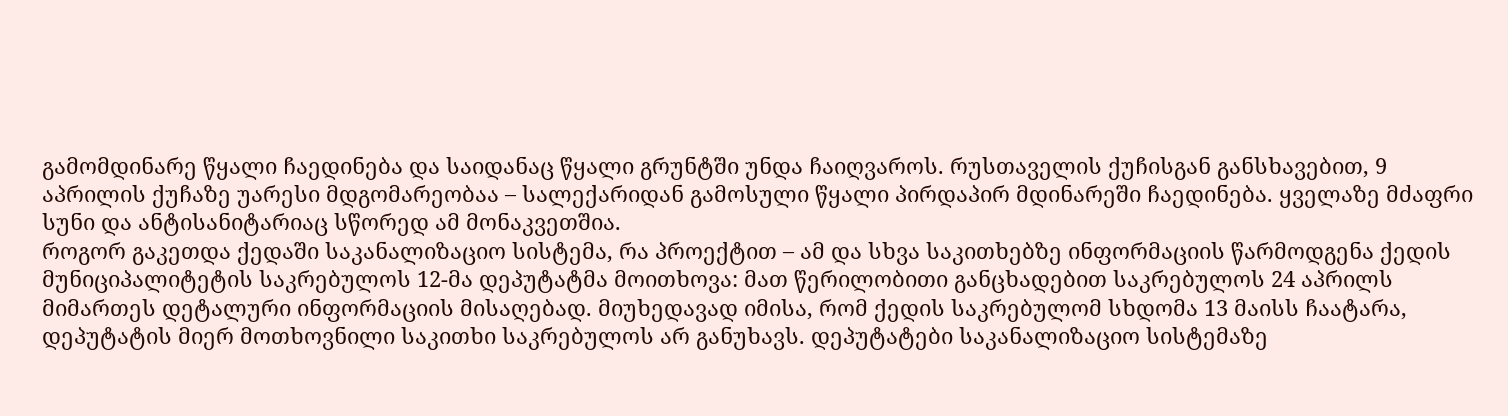გამომდინარე წყალი ჩაედინება და საიდანაც წყალი გრუნტში უნდა ჩაიღვაროს. რუსთაველის ქუჩისგან განსხავებით, 9 აპრილის ქუჩაზე უარესი მდგომარეობაა – სალექარიდან გამოსული წყალი პირდაპირ მდინარეში ჩაედინება. ყველაზე მძაფრი სუნი და ანტისანიტარიაც სწორედ ამ მონაკვეთშია.
როგორ გაკეთდა ქედაში საკანალიზაციო სისტემა, რა პროექტით – ამ და სხვა საკითხებზე ინფორმაციის წარმოდგენა ქედის მუნიციპალიტეტის საკრებულოს 12-მა დეპუტატმა მოითხოვა: მათ წერილობითი განცხადებით საკრებულოს 24 აპრილს მიმართეს დეტალური ინფორმაციის მისაღებად. მიუხედავად იმისა, რომ ქედის საკრებულომ სხდომა 13 მაისს ჩაატარა, დეპუტატის მიერ მოთხოვნილი საკითხი საკრებულოს არ განუხავს. დეპუტატები საკანალიზაციო სისტემაზე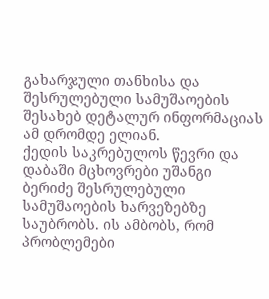გახარჯული თანხისა და შესრულებული სამუშაოების შესახებ დეტალურ ინფორმაციას ამ დრომდე ელიან.
ქედის საკრებულოს წევრი და დაბაში მცხოვრები უშანგი ბერიძე შესრულებული სამუშაოების ხარვეზებზე საუბრობს. ის ამბობს, რომ პრობლემები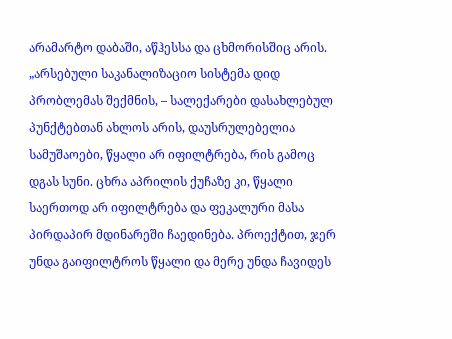არამარტო დაბაში, აწჰესსა და ცხმორისშიც არის.
„არსებული საკანალიზაციო სისტემა დიდ პრობლემას შექმნის, – სალექარები დასახლებულ პუნქტებთან ახლოს არის, დაუსრულებელია სამუშაოები, წყალი არ იფილტრება, რის გამოც დგას სუნი. ცხრა აპრილის ქუჩაზე კი, წყალი საერთოდ არ იფილტრება და ფეკალური მასა პირდაპირ მდინარეში ჩაედინება. პროექტით, ჯერ უნდა გაიფილტროს წყალი და მერე უნდა ჩავიდეს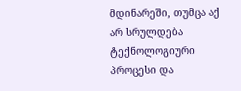მდინარეში, თუმცა აქ არ სრულდება ტექნოლოგიური პროცესი და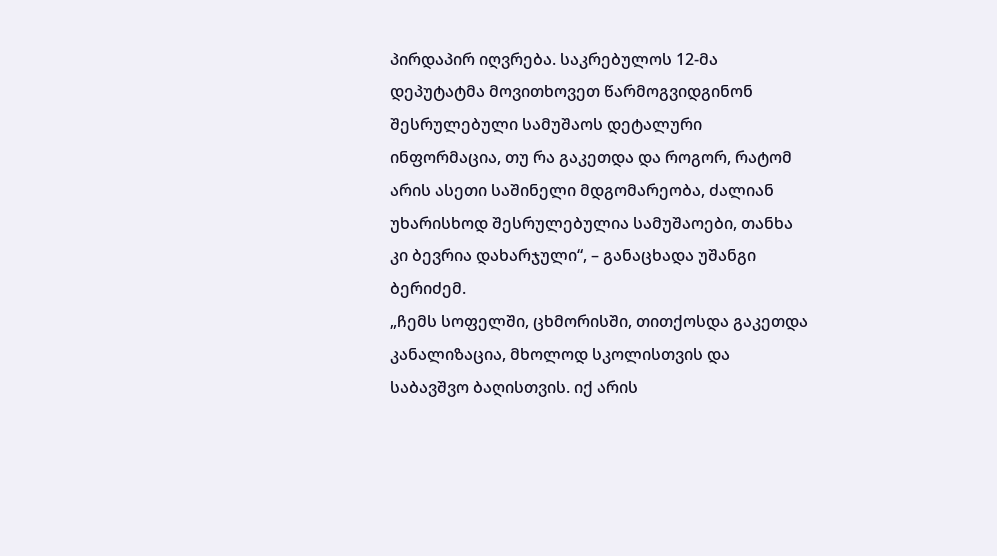პირდაპირ იღვრება. საკრებულოს 12-მა დეპუტატმა მოვითხოვეთ წარმოგვიდგინონ შესრულებული სამუშაოს დეტალური ინფორმაცია, თუ რა გაკეთდა და როგორ, რატომ არის ასეთი საშინელი მდგომარეობა, ძალიან უხარისხოდ შესრულებულია სამუშაოები, თანხა კი ბევრია დახარჯული“, – განაცხადა უშანგი ბერიძემ.
„ჩემს სოფელში, ცხმორისში, თითქოსდა გაკეთდა კანალიზაცია, მხოლოდ სკოლისთვის და საბავშვო ბაღისთვის. იქ არის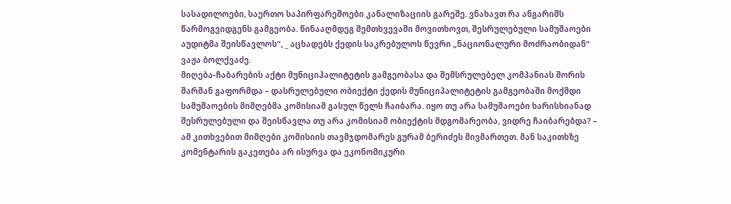სასადილოები, საერთო საპირფარეშოები კანალიზაციის გარეშე. ვნახავთ რა ანგარიშს წარმოგვიდგენს გამგეობა. წინააღმდეგ შემთხვევაში მოვითხოვთ, შესრულებული სამუშაოები აუდიტმა შეისწავლოს“, _ აცხადებს ქედის საკრებულოს წევრი „ნაციონალური მოძრაობიდან“ ვაჟა ბოლქვაძე.
მიღება-ჩაბარების აქტი მუნიციპალიტეტის გამგეობასა და შემსრულებელ კომპანიას შორის შარშან გაფორმდა – დასრულებული ობიექტი ქედის მუნიციპალიტეტის გამგეობაში მოქმდი სამუშაოების მიმღებმა კომისიამ გასულ წელს ჩაიბარა. იყო თუ არა სამუშაოები ხარისხიანად შესრულებული და შეისწავლა თუ არა კომისიამ ობიექტის მდგომარეობა, ვიდრე ჩაიბარებდა? – ამ კითხვებით მიმღები კომისიის თავმჯდომარეს გურამ ბერიძეს მივმართეთ. მან საკითხზე კომენტარის გაკეთება არ ისურვა და ეკონომიკური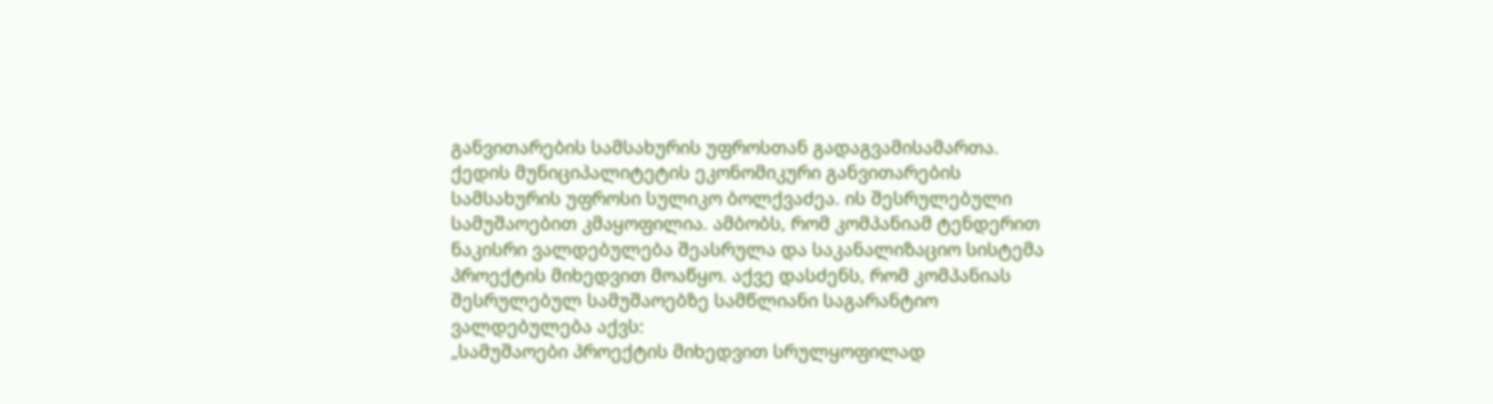განვითარების სამსახურის უფროსთან გადაგვამისამართა.
ქედის მუნიციპალიტეტის ეკონომიკური განვითარების სამსახურის უფროსი სულიკო ბოლქვაძეა. ის შესრულებული სამუშაოებით კმაყოფილია. ამბობს, რომ კომპანიამ ტენდერით ნაკისრი ვალდებულება შეასრულა და საკანალიზაციო სისტემა პროექტის მიხედვით მოაწყო. აქვე დასძენს, რომ კომპანიას შესრულებულ სამუშაოებზე სამწლიანი საგარანტიო ვალდებულება აქვს:
„სამუშაოები პროექტის მიხედვით სრულყოფილად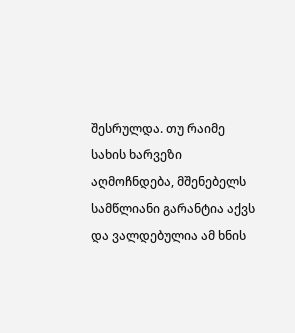შესრულდა. თუ რაიმე სახის ხარვეზი აღმოჩნდება, მშენებელს სამწლიანი გარანტია აქვს და ვალდებულია ამ ხნის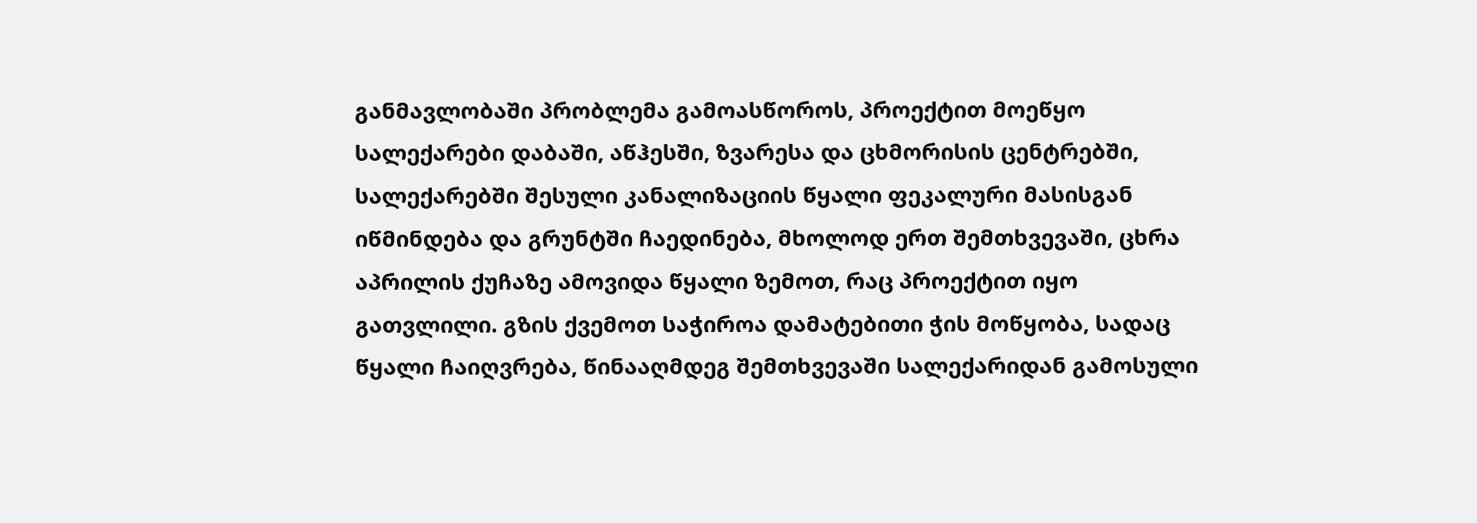განმავლობაში პრობლემა გამოასწოროს, პროექტით მოეწყო სალექარები დაბაში, აწჰესში, ზვარესა და ცხმორისის ცენტრებში, სალექარებში შესული კანალიზაციის წყალი ფეკალური მასისგან იწმინდება და გრუნტში ჩაედინება, მხოლოდ ერთ შემთხვევაში, ცხრა აპრილის ქუჩაზე ამოვიდა წყალი ზემოთ, რაც პროექტით იყო გათვლილი. გზის ქვემოთ საჭიროა დამატებითი ჭის მოწყობა, სადაც წყალი ჩაიღვრება, წინააღმდეგ შემთხვევაში სალექარიდან გამოსული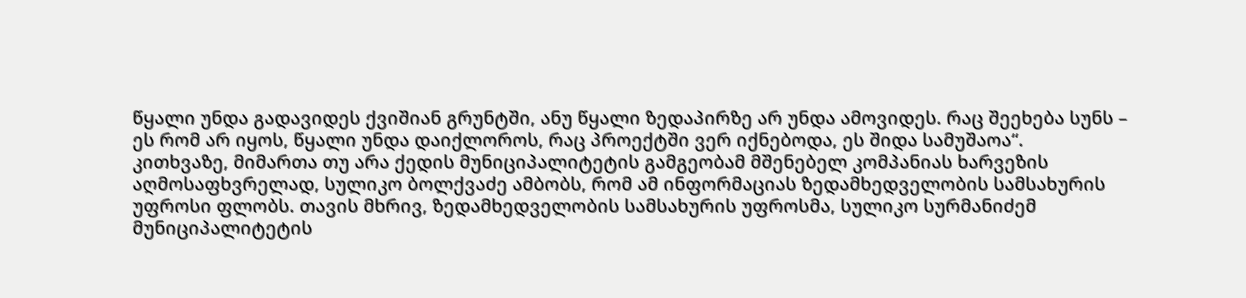წყალი უნდა გადავიდეს ქვიშიან გრუნტში, ანუ წყალი ზედაპირზე არ უნდა ამოვიდეს. რაც შეეხება სუნს – ეს რომ არ იყოს, წყალი უნდა დაიქლოროს, რაც პროექტში ვერ იქნებოდა, ეს შიდა სამუშაოა“.
კითხვაზე, მიმართა თუ არა ქედის მუნიციპალიტეტის გამგეობამ მშენებელ კომპანიას ხარვეზის აღმოსაფხვრელად, სულიკო ბოლქვაძე ამბობს, რომ ამ ინფორმაციას ზედამხედველობის სამსახურის უფროსი ფლობს. თავის მხრივ, ზედამხედველობის სამსახურის უფროსმა, სულიკო სურმანიძემ მუნიციპალიტეტის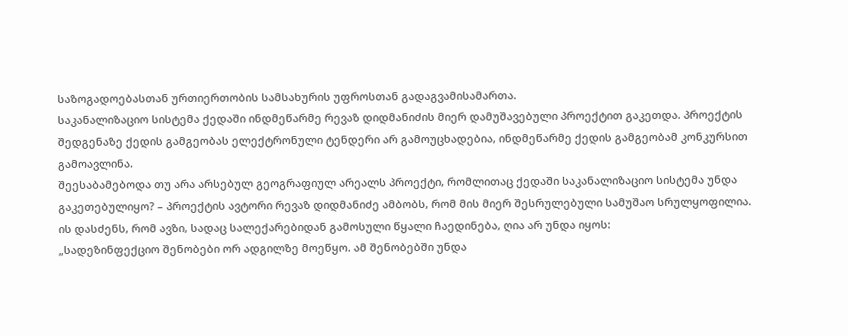საზოგადოებასთან ურთიერთობის სამსახურის უფროსთან გადაგვამისამართა.
საკანალიზაციო სისტემა ქედაში ინდმეწარმე რევაზ დიდმანიძის მიერ დამუშავებული პროექტით გაკეთდა. პროექტის შედგენაზე ქედის გამგეობას ელექტრონული ტენდერი არ გამოუცხადებია, ინდმეწარმე ქედის გამგეობამ კონკურსით გამოავლინა.
შეესაბამებოდა თუ არა არსებულ გეოგრაფიულ არეალს პროექტი, რომლითაც ქედაში საკანალიზაციო სისტემა უნდა გაკეთებულიყო? – პროექტის ავტორი რევაზ დიდმანიძე ამბობს, რომ მის მიერ შესრულებული სამუშაო სრულყოფილია. ის დასძენს, რომ ავზი, სადაც სალექარებიდან გამოსული წყალი ჩაედინება, ღია არ უნდა იყოს:
„სადეზინფექციო შენობები ორ ადგილზე მოეწყო. ამ შენობებში უნდა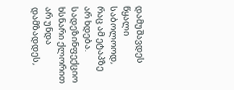დამუშავდეს წყალი საბოლოოდ, რაც ამ ეტაპზე არ ხდება. სადეზინფექციო ხსნარი ქლორით არ უნდა დამზადდეს,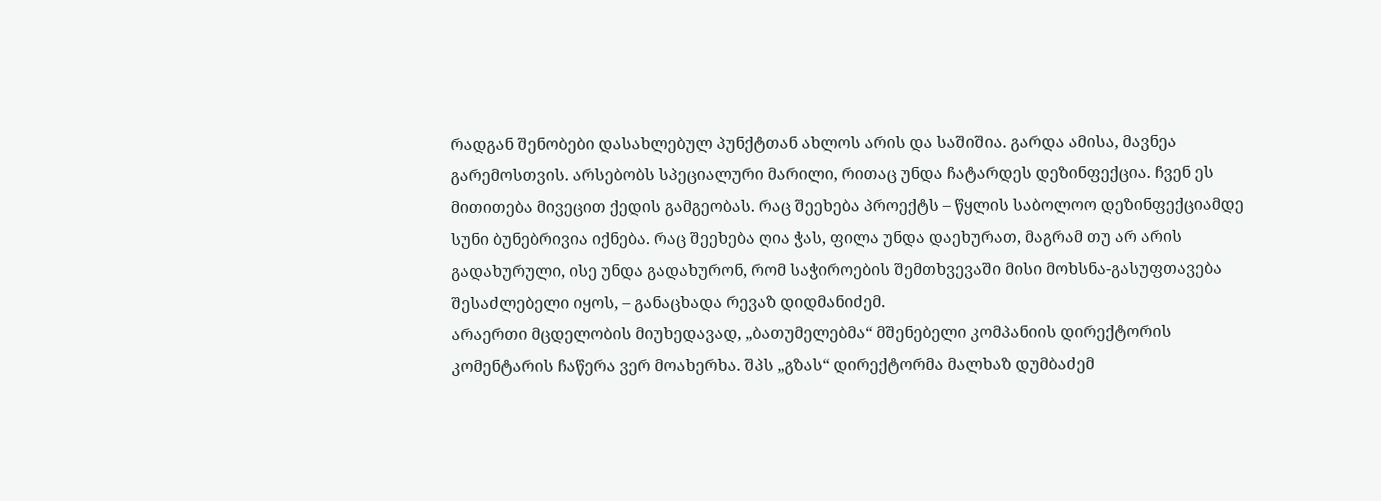რადგან შენობები დასახლებულ პუნქტთან ახლოს არის და საშიშია. გარდა ამისა, მავნეა გარემოსთვის. არსებობს სპეციალური მარილი, რითაც უნდა ჩატარდეს დეზინფექცია. ჩვენ ეს მითითება მივეცით ქედის გამგეობას. რაც შეეხება პროექტს – წყლის საბოლოო დეზინფექციამდე სუნი ბუნებრივია იქნება. რაც შეეხება ღია ჭას, ფილა უნდა დაეხურათ, მაგრამ თუ არ არის გადახურული, ისე უნდა გადახურონ, რომ საჭიროების შემთხვევაში მისი მოხსნა-გასუფთავება შესაძლებელი იყოს, – განაცხადა რევაზ დიდმანიძემ.
არაერთი მცდელობის მიუხედავად, „ბათუმელებმა“ მშენებელი კომპანიის დირექტორის კომენტარის ჩაწერა ვერ მოახერხა. შპს „გზას“ დირექტორმა მალხაზ დუმბაძემ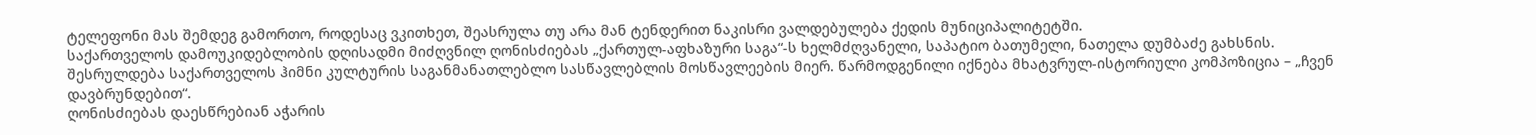ტელეფონი მას შემდეგ გამორთო, როდესაც ვკითხეთ, შეასრულა თუ არა მან ტენდერით ნაკისრი ვალდებულება ქედის მუნიციპალიტეტში.
საქართველოს დამოუკიდებლობის დღისადმი მიძღვნილ ღონისძიებას „ქართულ-აფხაზური საგა“-ს ხელმძღვანელი, საპატიო ბათუმელი, ნათელა დუმბაძე გახსნის. შესრულდება საქართველოს ჰიმნი კულტურის საგანმანათლებლო სასწავლებლის მოსწავლეების მიერ. წარმოდგენილი იქნება მხატვრულ-ისტორიული კომპოზიცია – „ჩვენ დავბრუნდებით“.
ღონისძიებას დაესწრებიან აჭარის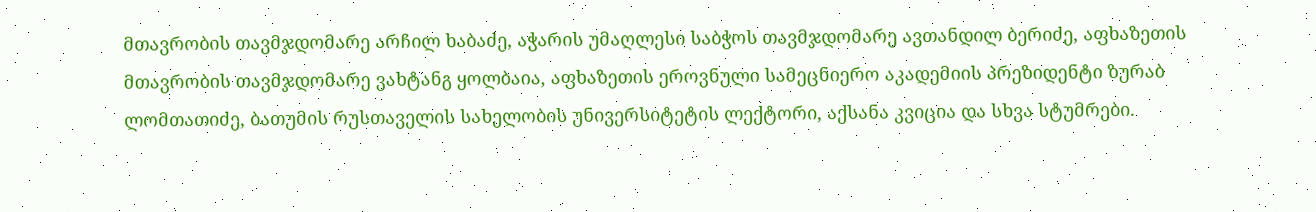მთავრობის თავმჯდომარე არჩილ ხაბაძე, აჭარის უმაღლესი საბჭოს თავმჯდომარე ავთანდილ ბერიძე, აფხაზეთის მთავრობის თავმჯდომარე ვახტანგ ყოლბაია, აფხაზეთის ეროვნული სამეცნიერო აკადემიის პრეზიდენტი ზურაბ ლომთათიძე, ბათუმის რუსთაველის სახელობის უნივერსიტეტის ლექტორი, აქსანა კვიცია და სხვა სტუმრები.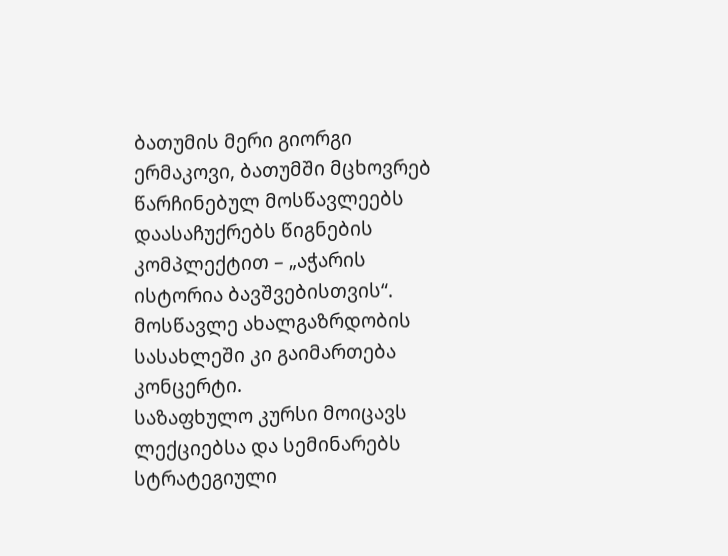ბათუმის მერი გიორგი ერმაკოვი, ბათუმში მცხოვრებ წარჩინებულ მოსწავლეებს დაასაჩუქრებს წიგნების კომპლექტით – „აჭარის ისტორია ბავშვებისთვის“.
მოსწავლე ახალგაზრდობის სასახლეში კი გაიმართება კონცერტი.
საზაფხულო კურსი მოიცავს ლექციებსა და სემინარებს სტრატეგიული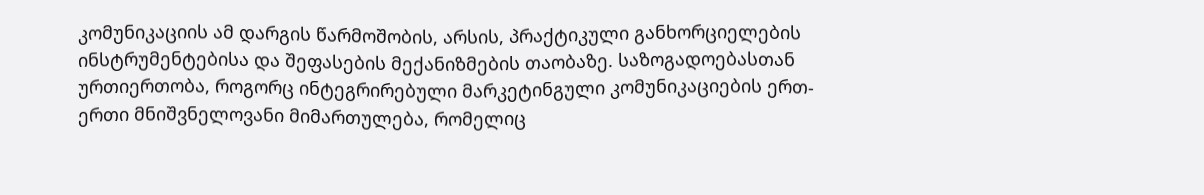კომუნიკაციის ამ დარგის წარმოშობის, არსის, პრაქტიკული განხორციელების ინსტრუმენტებისა და შეფასების მექანიზმების თაობაზე. საზოგადოებასთან ურთიერთობა, როგორც ინტეგრირებული მარკეტინგული კომუნიკაციების ერთ-ერთი მნიშვნელოვანი მიმართულება, რომელიც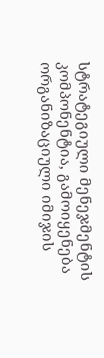სტრატეგიული მენეჯმენტის კომპონენტია, გამოიყენება ორგანიზაციული იმიჯის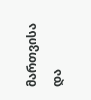მართვისა და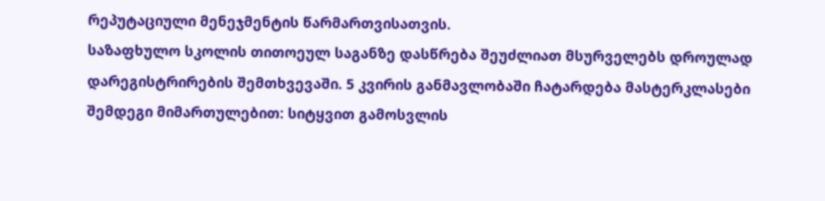რეპუტაციული მენეჯმენტის წარმართვისათვის.
საზაფხულო სკოლის თითოეულ საგანზე დასწრება შეუძლიათ მსურველებს დროულად დარეგისტრირების შემთხვევაში. 5 კვირის განმავლობაში ჩატარდება მასტერკლასები შემდეგი მიმართულებით: სიტყვით გამოსვლის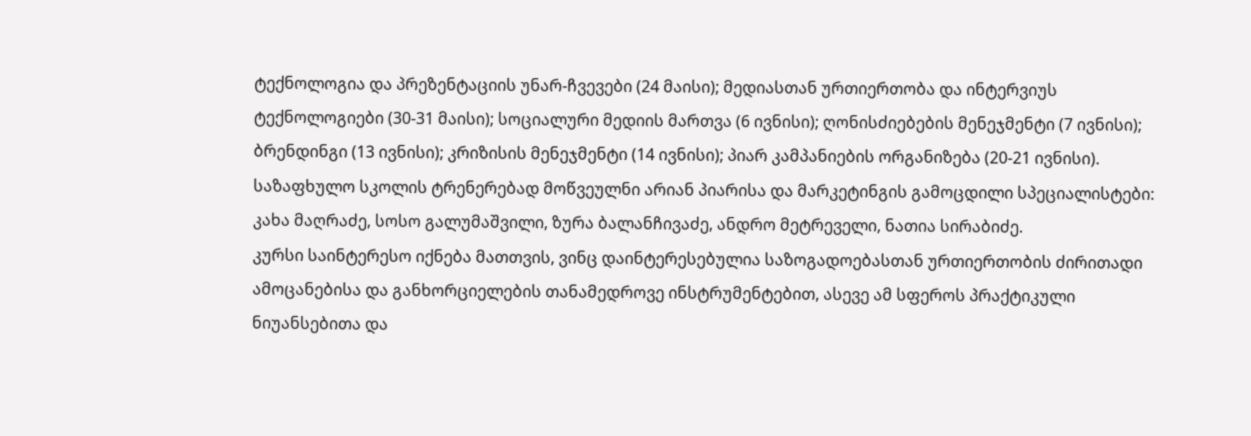ტექნოლოგია და პრეზენტაციის უნარ-ჩვევები (24 მაისი); მედიასთან ურთიერთობა და ინტერვიუს ტექნოლოგიები (30-31 მაისი); სოციალური მედიის მართვა (6 ივნისი); ღონისძიებების მენეჯმენტი (7 ივნისი); ბრენდინგი (13 ივნისი); კრიზისის მენეჯმენტი (14 ივნისი); პიარ კამპანიების ორგანიზება (20-21 ივნისი).
საზაფხულო სკოლის ტრენერებად მოწვეულნი არიან პიარისა და მარკეტინგის გამოცდილი სპეციალისტები: კახა მაღრაძე, სოსო გალუმაშვილი, ზურა ბალანჩივაძე, ანდრო მეტრეველი, ნათია სირაბიძე.
კურსი საინტერესო იქნება მათთვის, ვინც დაინტერესებულია საზოგადოებასთან ურთიერთობის ძირითადი ამოცანებისა და განხორციელების თანამედროვე ინსტრუმენტებით, ასევე ამ სფეროს პრაქტიკული ნიუანსებითა და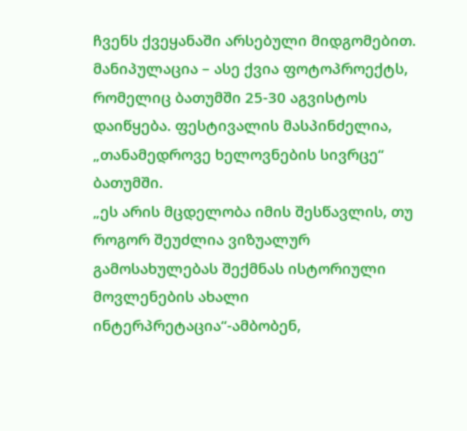ჩვენს ქვეყანაში არსებული მიდგომებით.
მანიპულაცია – ასე ქვია ფოტოპროექტს, რომელიც ბათუმში 25-30 აგვისტოს დაიწყება. ფესტივალის მასპინძელია, „თანამედროვე ხელოვნების სივრცე“ ბათუმში.
„ეს არის მცდელობა იმის შესწავლის, თუ როგორ შეუძლია ვიზუალურ გამოსახულებას შექმნას ისტორიული მოვლენების ახალი ინტერპრეტაცია“-ამბობენ,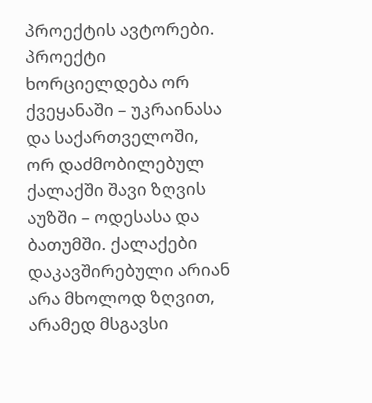პროექტის ავტორები.
პროექტი ხორციელდება ორ ქვეყანაში – უკრაინასა და საქართველოში, ორ დაძმობილებულ ქალაქში შავი ზღვის აუზში – ოდესასა და ბათუმში. ქალაქები დაკავშირებული არიან არა მხოლოდ ზღვით, არამედ მსგავსი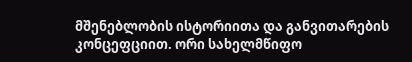მშენებლობის ისტორიითა და განვითარების კონცეფციით. ორი სახელმწიფო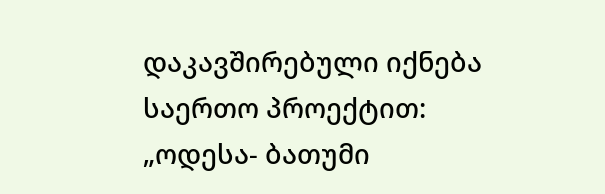დაკავშირებული იქნება საერთო პროექტით: „ოდესა- ბათუმი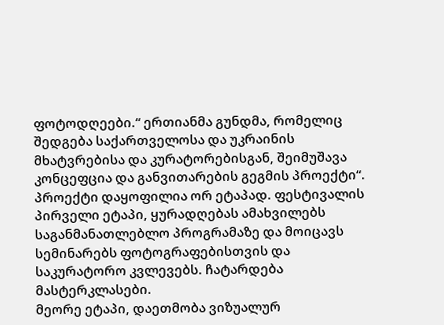ფოტოდღეები.“ ერთიანმა გუნდმა, რომელიც შედგება საქართველოსა და უკრაინის მხატვრებისა და კურატორებისგან, შეიმუშავა კონცეფცია და განვითარების გეგმის პროექტი“.
პროექტი დაყოფილია ორ ეტაპად. ფესტივალის პირველი ეტაპი, ყურადღებას ამახვილებს საგანმანათლებლო პროგრამაზე და მოიცავს სემინარებს ფოტოგრაფებისთვის და საკურატორო კვლევებს. ჩატარდება მასტერკლასები.
მეორე ეტაპი, დაეთმობა ვიზუალურ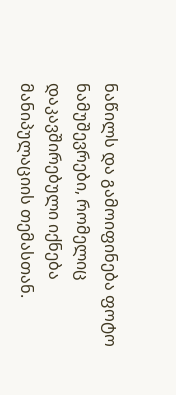ნაწილს და გამოიფინება ფოტო ნამუშევრები, რომელიც დაკავშირებული იქნება მანიპულაციის თემასთან.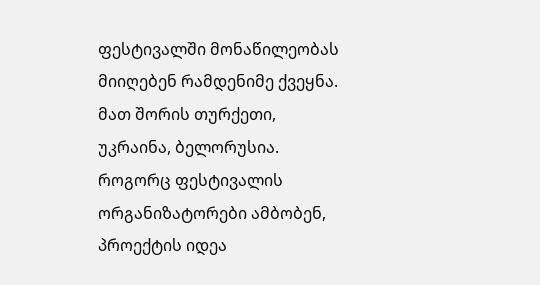ფესტივალში მონაწილეობას მიიღებენ რამდენიმე ქვეყნა. მათ შორის თურქეთი, უკრაინა, ბელორუსია.
როგორც ფესტივალის ორგანიზატორები ამბობენ, პროექტის იდეა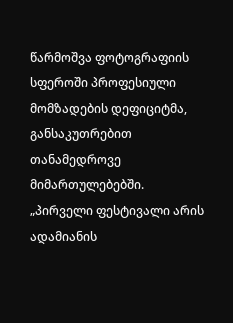წარმოშვა ფოტოგრაფიის სფეროში პროფესიული მომზადების დეფიციტმა, განსაკუთრებით თანამედროვე მიმართულებებში.
„პირველი ფესტივალი არის ადამიანის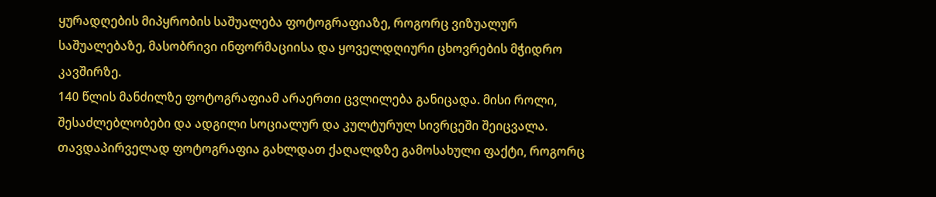ყურადღების მიპყრობის საშუალება ფოტოგრაფიაზე, როგორც ვიზუალურ საშუალებაზე, მასობრივი ინფორმაციისა და ყოველდღიური ცხოვრების მჭიდრო კავშირზე.
140 წლის მანძილზე ფოტოგრაფიამ არაერთი ცვლილება განიცადა. მისი როლი, შესაძლებლობები და ადგილი სოციალურ და კულტურულ სივრცეში შეიცვალა. თავდაპირველად ფოტოგრაფია გახლდათ ქაღალდზე გამოსახული ფაქტი, როგორც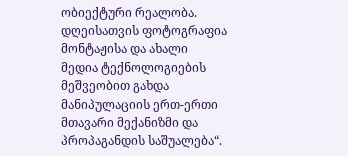ობიექტური რეალობა. დღეისათვის ფოტოგრაფია მონტაჟისა და ახალი მედია ტექნოლოგიების მეშვეობით გახდა მანიპულაციის ერთ-ერთი მთავარი მექანიზმი და პროპაგანდის საშუალება“.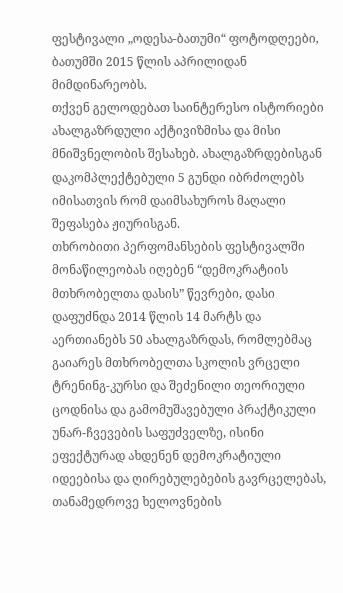ფესტივალი „ოდესა-ბათუმი“ ფოტოდღეები, ბათუმში 2015 წლის აპრილიდან მიმდინარეობს.
თქვენ გელოდებათ საინტერესო ისტორიები ახალგაზრდული აქტივიზმისა და მისი მნიშვნელობის შესახებ. ახალგაზრდებისგან დაკომპლექტებული 5 გუნდი იბრძოლებს იმისათვის რომ დაიმსახუროს მაღალი შეფასება ჟიურისგან.
თხრობითი პერფომანსების ფესტივალში მონაწილეობას იღებენ “დემოკრატიის მთხრობელთა დასის” წევრები, დასი დაფუძნდა 2014 წლის 14 მარტს და აერთიანებს 50 ახალგაზრდას, რომლებმაც გაიარეს მთხრობელთა სკოლის ვრცელი ტრენინგ-კურსი და შეძენილი თეორიული ცოდნისა და გამომუშავებული პრაქტიკული უნარ-ჩვევების საფუძველზე, ისინი ეფექტურად ახდენენ დემოკრატიული იდეებისა და ღირებულებების გავრცელებას, თანამედროვე ხელოვნების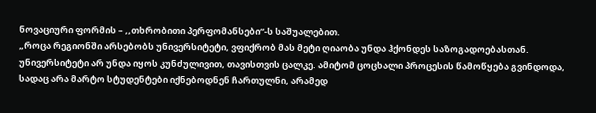ნოვაციური ფორმის – ,,თხრობითი პერფომანსები“-ს საშუალებით.
„როცა რეგიონში არსებობს უნივერსიტეტი, ვფიქრობ მას მეტი ღიაობა უნდა ჰქონდეს საზოგადოებასთან. უნივერსიტეტი არ უნდა იყოს კუნძულივით, თავისთვის ცალკე. ამიტომ ცოცხალი პროცესის წამოწყება გვინდოდა, სადაც არა მარტო სტუდენტები იქნებოდნენ ჩართულნი, არამედ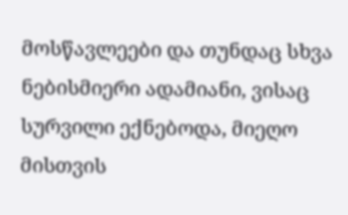მოსწავლეები და თუნდაც სხვა ნებისმიერი ადამიანი, ვისაც სურვილი ექნებოდა, მიეღო მისთვის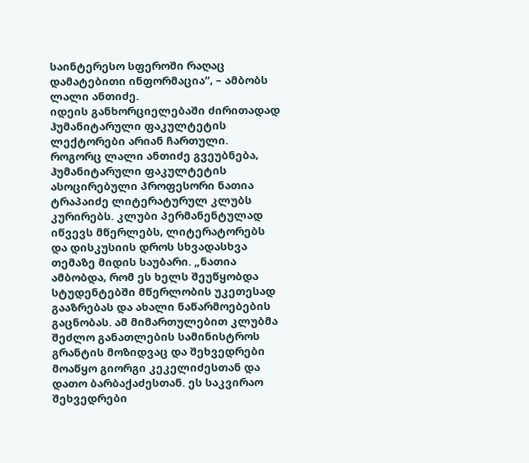საინტერესო სფეროში რაღაც დამატებითი ინფორმაცია“, – ამბობს ლალი ანთიძე.
იდეის განხორციელებაში ძირითადად ჰუმანიტარული ფაკულტეტის ლექტორები არიან ჩართული. როგორც ლალი ანთიძე გვეუბნება, ჰუმანიტარული ფაკულტეტის ასოცირებული პროფესორი ნათია ტრაპაიძე ლიტერატურულ კლუბს კურირებს. კლუბი პერმანენტულად იწვევს მწერლებს, ლიტერატორებს და დისკუსიის დროს სხვადასხვა თემაზე მიდის საუბარი. „ნათია ამბობდა, რომ ეს ხელს შეუწყობდა სტუდენტებში მწერლობის უკეთესად გააზრებას და ახალი ნაწარმოებების გაცნობას. ამ მიმართულებით კლუბმა შეძლო განათლების სამინისტროს გრანტის მოზიდვაც და შეხვედრები მოაწყო გიორგი კეკელიძესთან და დათო ბარბაქაძესთან. ეს საკვირაო შეხვედრები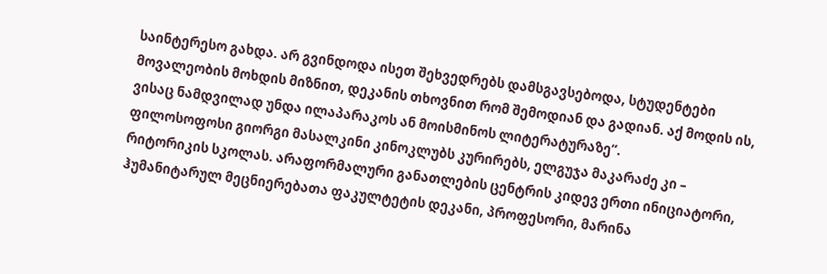საინტერესო გახდა. არ გვინდოდა ისეთ შეხვედრებს დამსგავსებოდა, სტუდენტები მოვალეობის მოხდის მიზნით, დეკანის თხოვნით რომ შემოდიან და გადიან. აქ მოდის ის, ვისაც ნამდვილად უნდა ილაპარაკოს ან მოისმინოს ლიტერატურაზე“.
ფილოსოფოსი გიორგი მასალკინი კინოკლუბს კურირებს, ელგუჯა მაკარაძე კი – რიტორიკის სკოლას. არაფორმალური განათლების ცენტრის კიდევ ერთი ინიციატორი, ჰუმანიტარულ მეცნიერებათა ფაკულტეტის დეკანი, პროფესორი, მარინა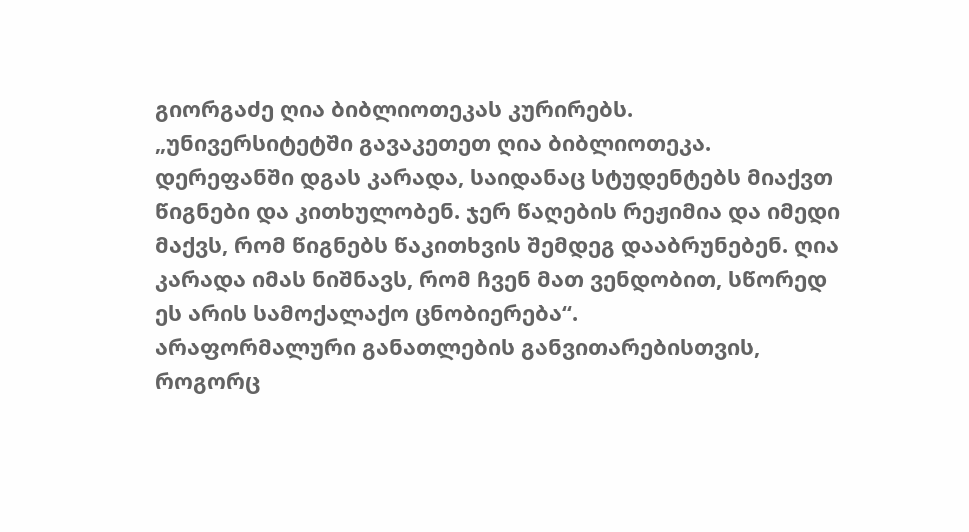გიორგაძე ღია ბიბლიოთეკას კურირებს.
„უნივერსიტეტში გავაკეთეთ ღია ბიბლიოთეკა. დერეფანში დგას კარადა, საიდანაც სტუდენტებს მიაქვთ წიგნები და კითხულობენ. ჯერ წაღების რეჟიმია და იმედი მაქვს, რომ წიგნებს წაკითხვის შემდეგ დააბრუნებენ. ღია კარადა იმას ნიშნავს, რომ ჩვენ მათ ვენდობით, სწორედ ეს არის სამოქალაქო ცნობიერება“.
არაფორმალური განათლების განვითარებისთვის, როგორც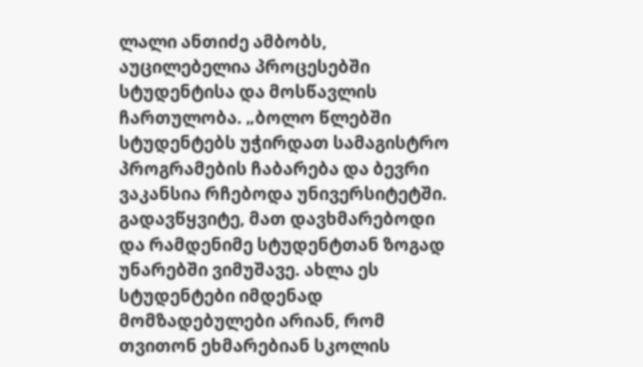ლალი ანთიძე ამბობს, აუცილებელია პროცესებში სტუდენტისა და მოსწავლის ჩართულობა. „ბოლო წლებში სტუდენტებს უჭირდათ სამაგისტრო პროგრამების ჩაბარება და ბევრი ვაკანსია რჩებოდა უნივერსიტეტში. გადავწყვიტე, მათ დავხმარებოდი და რამდენიმე სტუდენტთან ზოგად უნარებში ვიმუშავე. ახლა ეს სტუდენტები იმდენად მომზადებულები არიან, რომ თვითონ ეხმარებიან სკოლის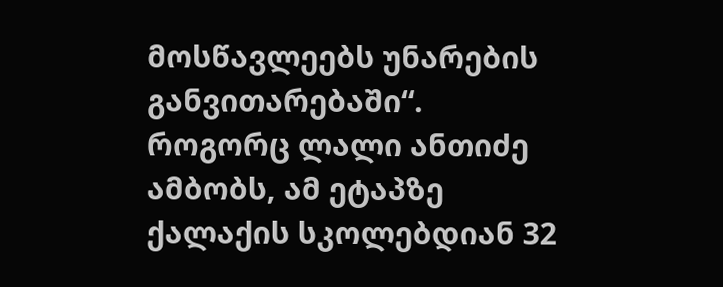მოსწავლეებს უნარების განვითარებაში“.
როგორც ლალი ანთიძე ამბობს, ამ ეტაპზე ქალაქის სკოლებდიან 32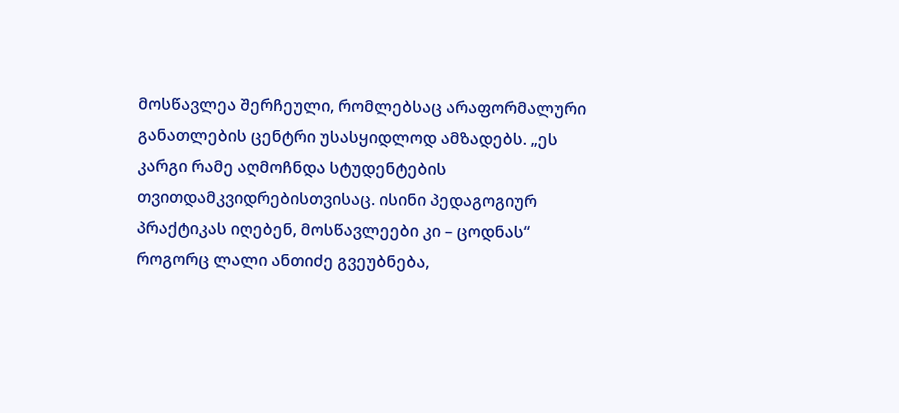მოსწავლეა შერჩეული, რომლებსაც არაფორმალური განათლების ცენტრი უსასყიდლოდ ამზადებს. „ეს კარგი რამე აღმოჩნდა სტუდენტების თვითდამკვიდრებისთვისაც. ისინი პედაგოგიურ პრაქტიკას იღებენ, მოსწავლეები კი – ცოდნას“
როგორც ლალი ანთიძე გვეუბნება,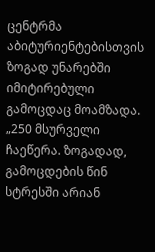ცენტრმა აბიტურიენტებისთვის ზოგად უნარებში იმიტირებული გამოცდაც მოამზადა. „250 მსურველი ჩაეწერა. ზოგადად, გამოცდების წინ სტრესში არიან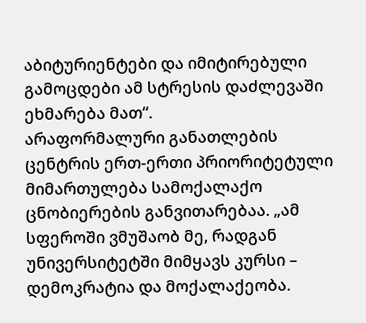აბიტურიენტები და იმიტირებული გამოცდები ამ სტრესის დაძლევაში ეხმარება მათ“.
არაფორმალური განათლების ცენტრის ერთ-ერთი პრიორიტეტული მიმართულება სამოქალაქო ცნობიერების განვითარებაა. „ამ სფეროში ვმუშაობ მე, რადგან უნივერსიტეტში მიმყავს კურსი – დემოკრატია და მოქალაქეობა.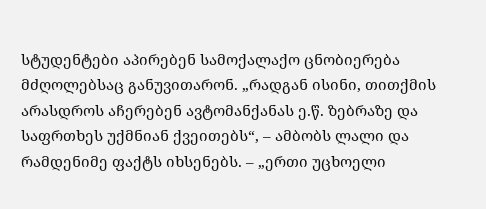სტუდენტები აპირებენ სამოქალაქო ცნობიერება მძღოლებსაც განუვითარონ. „რადგან ისინი, თითქმის არასდროს აჩერებენ ავტომანქანას ე.წ. ზებრაზე და საფრთხეს უქმნიან ქვეითებს“, – ამბობს ლალი და რამდენიმე ფაქტს იხსენებს. – „ერთი უცხოელი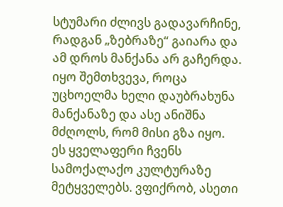სტუმარი ძლივს გადავარჩინე, რადგან „ზებრაზე“ გაიარა და ამ დროს მანქანა არ გაჩერდა. იყო შემთხვევა, როცა უცხოელმა ხელი დაუბრახუნა მანქანაზე და ასე ანიშნა მძღოლს, რომ მისი გზა იყო. ეს ყველაფერი ჩვენს სამოქალაქო კულტურაზე მეტყველებს. ვფიქრობ, ასეთი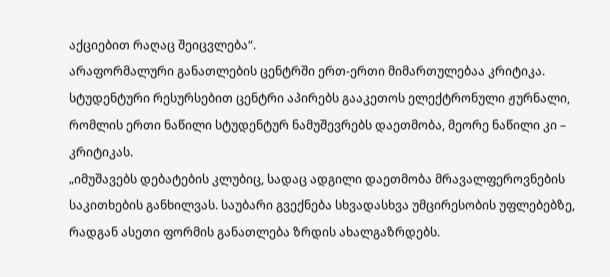აქციებით რაღაც შეიცვლება“.
არაფორმალური განათლების ცენტრში ერთ-ერთი მიმართულებაა კრიტიკა. სტუდენტური რესურსებით ცენტრი აპირებს გააკეთოს ელექტრონული ჟურნალი, რომლის ერთი ნაწილი სტუდენტურ ნამუშევრებს დაეთმობა, მეორე ნაწილი კი – კრიტიკას.
„იმუშავებს დებატების კლუბიც, სადაც ადგილი დაეთმობა მრავალფეროვნების საკითხების განხილვას. საუბარი გვექნება სხვადასხვა უმცირესობის უფლებებზე, რადგან ასეთი ფორმის განათლება ზრდის ახალგაზრდებს.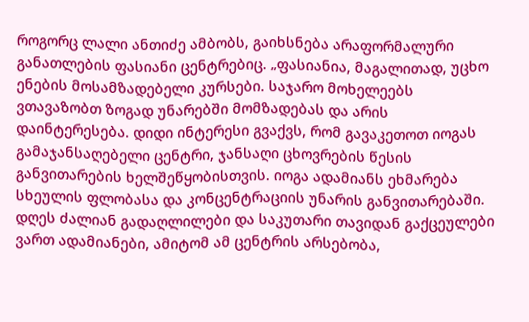როგორც ლალი ანთიძე ამბობს, გაიხსნება არაფორმალური განათლების ფასიანი ცენტრებიც. „ფასიანია, მაგალითად, უცხო ენების მოსამზადებელი კურსები. საჯარო მოხელეებს ვთავაზობთ ზოგად უნარებში მომზადებას და არის დაინტერესება. დიდი ინტერესი გვაქვს, რომ გავაკეთოთ იოგას გამაჯანსაღებელი ცენტრი, ჯანსაღი ცხოვრების წესის განვითარების ხელშეწყობისთვის. იოგა ადამიანს ეხმარება სხეულის ფლობასა და კონცენტრაციის უნარის განვითარებაში. დღეს ძალიან გადაღლილები და საკუთარი თავიდან გაქცეულები ვართ ადამიანები, ამიტომ ამ ცენტრის არსებობა,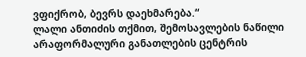ვფიქრობ, ბევრს დაეხმარება.“
ლალი ანთიძის თქმით, შემოსავლების ნაწილი არაფორმალური განათლების ცენტრის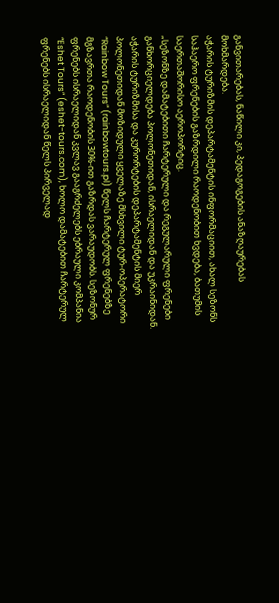განვითარებას, ნაწილი კი, პედაგოგების ანაზღაურებას მოხმარდება.
აჭარის ტურიზმის დეპარტამენტის ინფორმაციით, ახალ სეზონს საჰაერო ფრენების გაზრდილი რაოდენობით ხვდება, ბათუმის საერთაშორისო აეროპორტიც.
„სეზონზე დამატებითი ჩარტერული და რეგულარული ფრენები განხორციელდება პოლონეთიდან, ისრაელიდან და უკრაინიდან. აჭარის ტურიზმისა და კურორტების დეპარტამენტის მიერ პოლონეთიდან მოზიდული ყველაზე მსხვილი ტურ-ოპერატორი “Rainbow Tours” (rainbowtours.pl) წელს ჩარტერულ ფრენებზე მგზავრთა რაოდენობის 30%-ით გაზრდას ვარაუდობს. სეზონურ ფრენებს ისრაელიდან კვლავ გააგრძელებს ებრაული კომპანია “Eshet Tours” (eshet-tours.com), ხოლო დამატებით ჩარტერულ ფრენებს ისრაელიდან წელს პირველად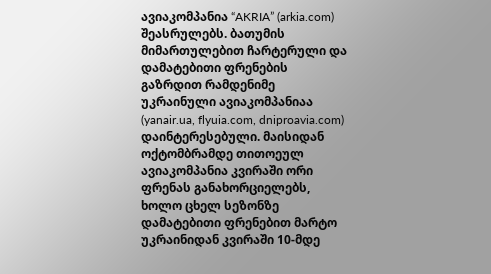ავიაკომპანია “AKRIA” (arkia.com) შეასრულებს. ბათუმის მიმართულებით ჩარტერული და დამატებითი ფრენების გაზრდით რამდენიმე უკრაინული ავიაკომპანიაა (yanair.ua, flyuia.com, dniproavia.com) დაინტერესებული. მაისიდან ოქტომბრამდე თითოეულ ავიაკომპანია კვირაში ორი ფრენას განახორციელებს, ხოლო ცხელ სეზონზე დამატებითი ფრენებით მარტო უკრაინიდან კვირაში 10-მდე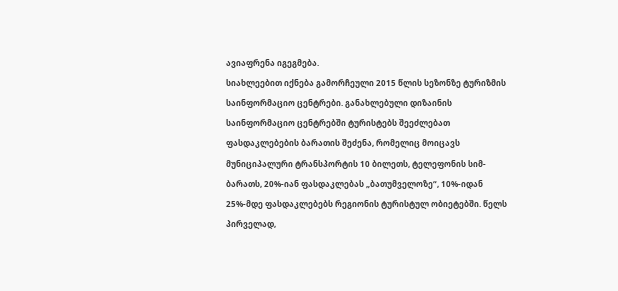ავიაფრენა იგეგმება.
სიახლეებით იქნება გამორჩეული 2015 წლის სეზონზე ტურიზმის საინფორმაციო ცენტრები. განახლებული დიზაინის საინფორმაციო ცენტრებში ტურისტებს შეეძლებათ ფასდაკლებების ბარათის შეძენა, რომელიც მოიცავს მუნიციპალური ტრანსპორტის 10 ბილეთს, ტელეფონის სიმ-ბარათს, 20%-იან ფასდაკლებას „ბათუმველოზე“, 10%-იდან 25%-მდე ფასდაკლებებს რეგიონის ტურისტულ ობიეტებში. წელს პირველად,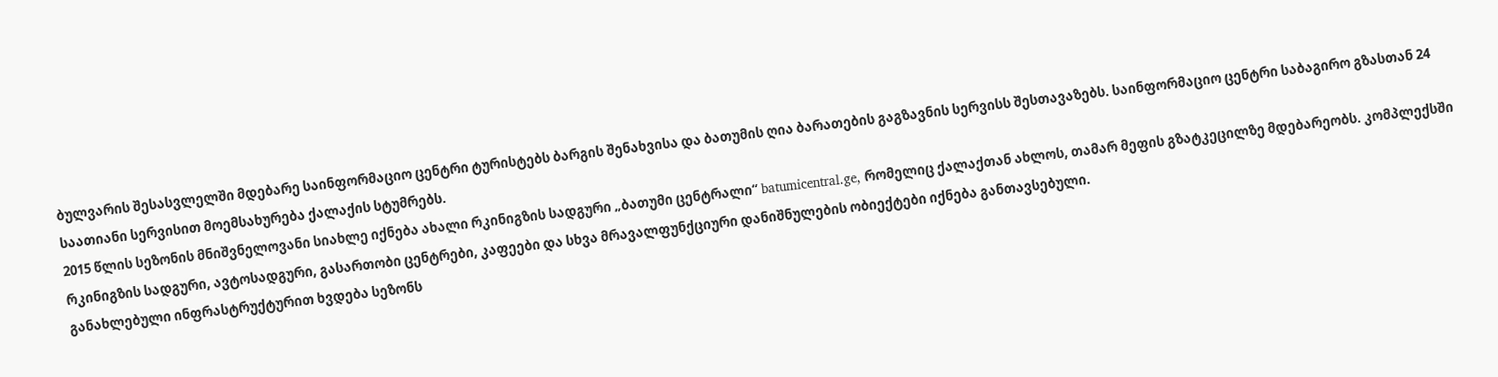ბულვარის შესასვლელში მდებარე საინფორმაციო ცენტრი ტურისტებს ბარგის შენახვისა და ბათუმის ღია ბარათების გაგზავნის სერვისს შესთავაზებს. საინფორმაციო ცენტრი საბაგირო გზასთან 24 საათიანი სერვისით მოემსახურება ქალაქის სტუმრებს.
2015 წლის სეზონის მნიშვნელოვანი სიახლე იქნება ახალი რკინიგზის სადგური „ბათუმი ცენტრალი“ batumicentral.ge, რომელიც ქალაქთან ახლოს, თამარ მეფის გზატკეცილზე მდებარეობს. კომპლექსში რკინიგზის სადგური, ავტოსადგური, გასართობი ცენტრები, კაფეები და სხვა მრავალფუნქციური დანიშნულების ობიექტები იქნება განთავსებული.
განახლებული ინფრასტრუქტურით ხვდება სეზონს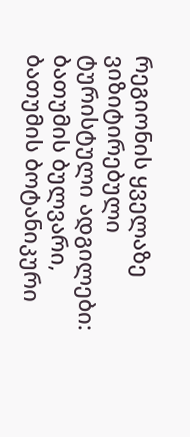რეგიონის ყველაზე ვიზიტირებული ტურისტული ადგილები: ბათუმის ბულვარი, ბათუმის ბოტანიკური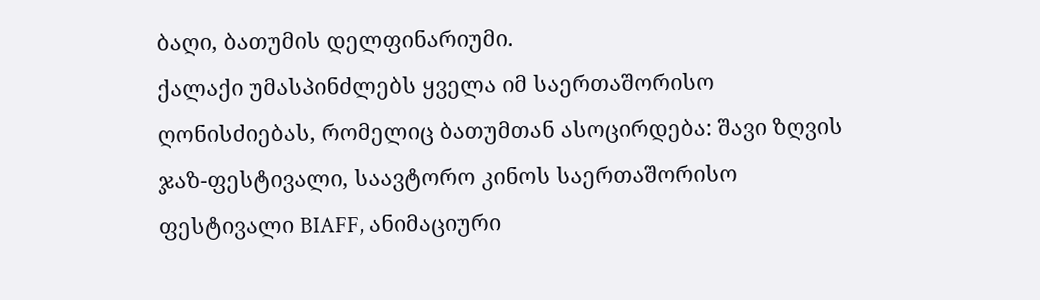ბაღი, ბათუმის დელფინარიუმი.
ქალაქი უმასპინძლებს ყველა იმ საერთაშორისო ღონისძიებას, რომელიც ბათუმთან ასოცირდება: შავი ზღვის ჯაზ-ფესტივალი, საავტორო კინოს საერთაშორისო ფესტივალი BIAFF, ანიმაციური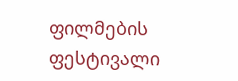ფილმების ფესტივალი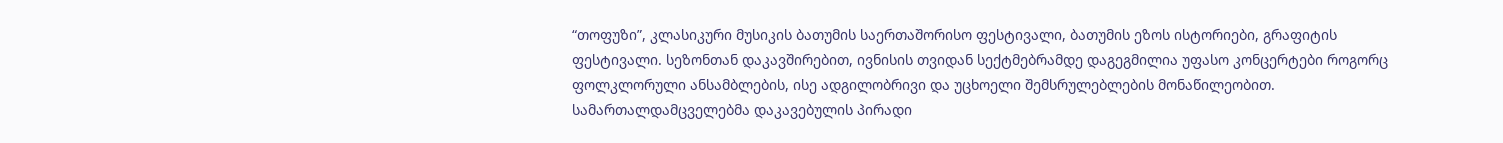“თოფუზი”, კლასიკური მუსიკის ბათუმის საერთაშორისო ფესტივალი, ბათუმის ეზოს ისტორიები, გრაფიტის ფესტივალი. სეზონთან დაკავშირებით, ივნისის თვიდან სექტმებრამდე დაგეგმილია უფასო კონცერტები როგორც ფოლკლორული ანსამბლების, ისე ადგილობრივი და უცხოელი შემსრულებლების მონაწილეობით.
სამართალდამცველებმა დაკავებულის პირადი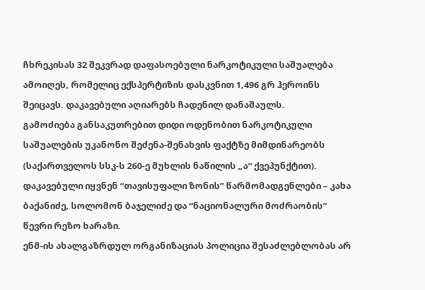ჩხრეკისას 32 შეკვრად დაფასოებული ნარკოტიკული საშუალება ამოიღეს, რომელიც ექსპერტიზის დასკვნით 1,496 გრ ჰეროინს შეიცავს. დაკავებული აღიარებს ჩადენილ დანაშაულს.
გამოძიება განსაკუთრებით დიდი ოდენობით ნარკოტიკული საშუალების უკანონო შეძენა-შენახვის ფაქტზე მიმდინარეობს (საქართველოს სსკ-ს 260-ე მუხლის ნაწილის „ა“ ქვეპუნქტით).
დაკავებული იყვნენ “თავისუფალი ზონის” წარმომადგენლები – კახა ბაქანიძე, სოლომონ ბაჯელიძე და “ნაციონალური მოძრაობის” წევრი რეზო ხარაზი.
ენმ-ის ახალგაზრდულ ორგანიზაციას პოლიცია შესაძლებლობას არ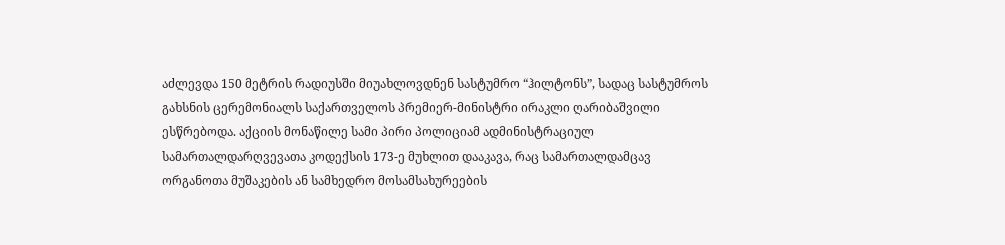აძლევდა 150 მეტრის რადიუსში მიუახლოვდნენ სასტუმრო “ჰილტონს”, სადაც სასტუმროს გახსნის ცერემონიალს საქართველოს პრემიერ-მინისტრი ირაკლი ღარიბაშვილი ესწრებოდა. აქციის მონაწილე სამი პირი პოლიციამ ადმინისტრაციულ სამართალდარღვევათა კოდექსის 173-ე მუხლით დააკავა, რაც სამართალდამცავ ორგანოთა მუშაკების ან სამხედრო მოსამსახურეების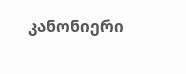კანონიერი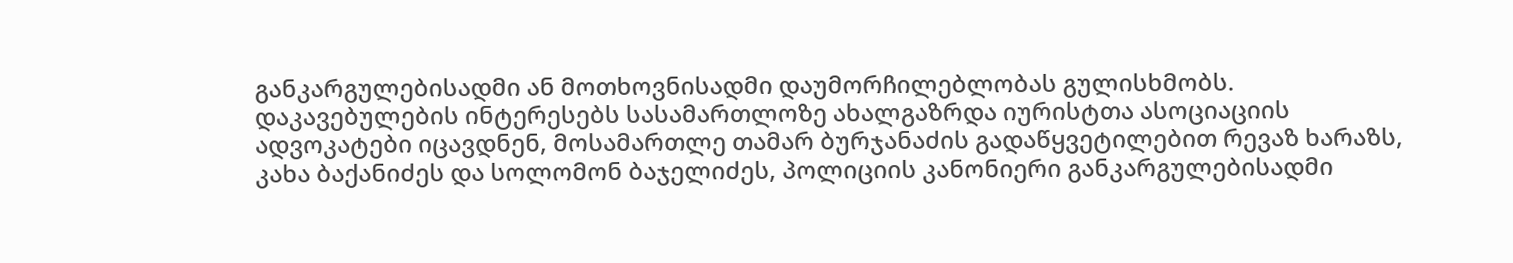განკარგულებისადმი ან მოთხოვნისადმი დაუმორჩილებლობას გულისხმობს.
დაკავებულების ინტერესებს სასამართლოზე ახალგაზრდა იურისტთა ასოციაციის ადვოკატები იცავდნენ, მოსამართლე თამარ ბურჯანაძის გადაწყვეტილებით რევაზ ხარაზს, კახა ბაქანიძეს და სოლომონ ბაჯელიძეს, პოლიციის კანონიერი განკარგულებისადმი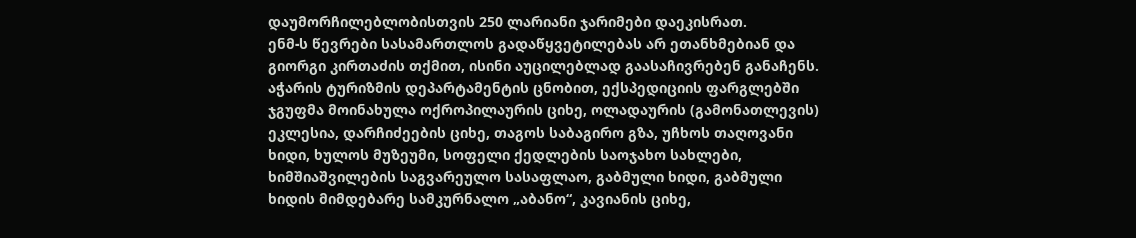დაუმორჩილებლობისთვის 250 ლარიანი ჯარიმები დაეკისრათ.
ენმ-ს წევრები სასამართლოს გადაწყვეტილებას არ ეთანხმებიან და გიორგი კირთაძის თქმით, ისინი აუცილებლად გაასაჩივრებენ განაჩენს.
აჭარის ტურიზმის დეპარტამენტის ცნობით, ექსპედიციის ფარგლებში ჯგუფმა მოინახულა ოქროპილაურის ციხე, ოლადაურის (გამონათლევის) ეკლესია, დარჩიძეების ციხე, თაგოს საბაგირო გზა, უჩხოს თაღოვანი ხიდი, ხულოს მუზეუმი, სოფელი ქედლების საოჯახო სახლები, ხიმშიაშვილების საგვარეულო სასაფლაო, გაბმული ხიდი, გაბმული ხიდის მიმდებარე სამკურნალო „აბანო“, კავიანის ციხე,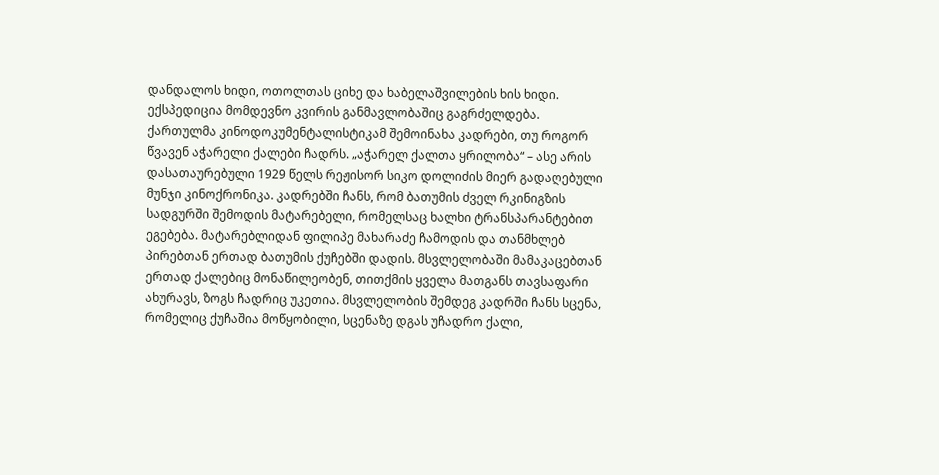დანდალოს ხიდი, ოთოლთას ციხე და ხაბელაშვილების ხის ხიდი.
ექსპედიცია მომდევნო კვირის განმავლობაშიც გაგრძელდება.
ქართულმა კინოდოკუმენტალისტიკამ შემოინახა კადრები, თუ როგორ წვავენ აჭარელი ქალები ჩადრს. „აჭარელ ქალთა ყრილობა“ – ასე არის დასათაურებული 1929 წელს რეჟისორ სიკო დოლიძის მიერ გადაღებული მუნჯი კინოქრონიკა. კადრებში ჩანს, რომ ბათუმის ძველ რკინიგზის სადგურში შემოდის მატარებელი, რომელსაც ხალხი ტრანსპარანტებით ეგებება. მატარებლიდან ფილიპე მახარაძე ჩამოდის და თანმხლებ პირებთან ერთად ბათუმის ქუჩებში დადის. მსვლელობაში მამაკაცებთან ერთად ქალებიც მონაწილეობენ, თითქმის ყველა მათგანს თავსაფარი ახურავს, ზოგს ჩადრიც უკეთია. მსვლელობის შემდეგ კადრში ჩანს სცენა, რომელიც ქუჩაშია მოწყობილი, სცენაზე დგას უჩადრო ქალი,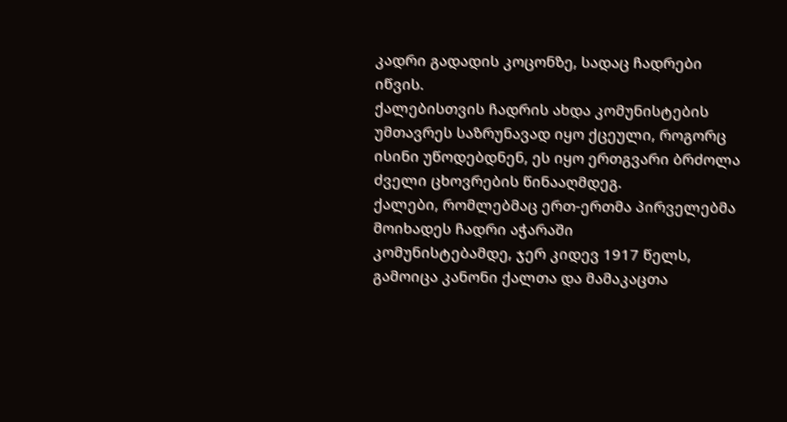კადრი გადადის კოცონზე, სადაც ჩადრები იწვის.
ქალებისთვის ჩადრის ახდა კომუნისტების უმთავრეს საზრუნავად იყო ქცეული, როგორც ისინი უწოდებდნენ, ეს იყო ერთგვარი ბრძოლა ძველი ცხოვრების წინააღმდეგ.
ქალები, რომლებმაც ერთ-ერთმა პირველებმა მოიხადეს ჩადრი აჭარაში
კომუნისტებამდე, ჯერ კიდევ 1917 წელს, გამოიცა კანონი ქალთა და მამაკაცთა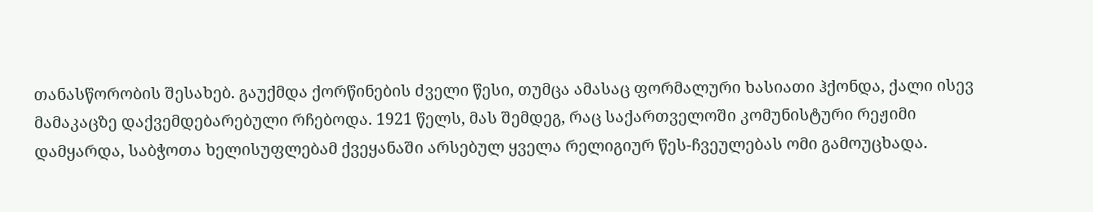თანასწორობის შესახებ. გაუქმდა ქორწინების ძველი წესი, თუმცა ამასაც ფორმალური ხასიათი ჰქონდა, ქალი ისევ მამაკაცზე დაქვემდებარებული რჩებოდა. 1921 წელს, მას შემდეგ, რაც საქართველოში კომუნისტური რეჟიმი დამყარდა, საბჭოთა ხელისუფლებამ ქვეყანაში არსებულ ყველა რელიგიურ წეს-ჩვეულებას ომი გამოუცხადა.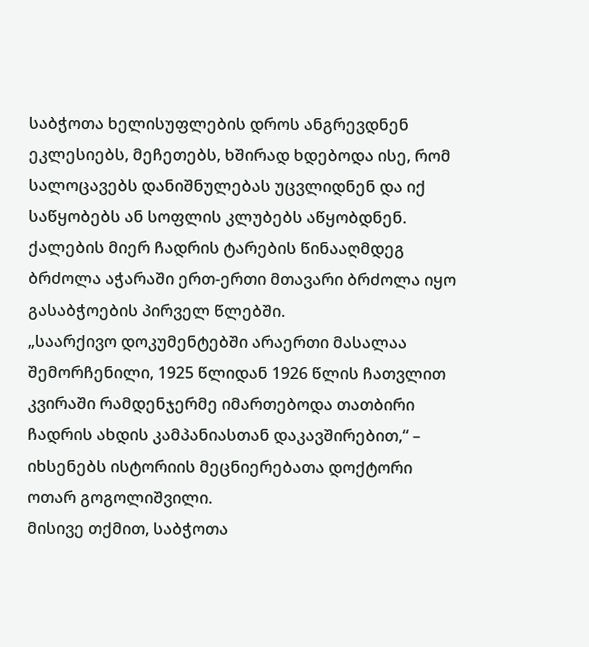საბჭოთა ხელისუფლების დროს ანგრევდნენ ეკლესიებს, მეჩეთებს, ხშირად ხდებოდა ისე, რომ სალოცავებს დანიშნულებას უცვლიდნენ და იქ საწყობებს ან სოფლის კლუბებს აწყობდნენ. ქალების მიერ ჩადრის ტარების წინააღმდეგ ბრძოლა აჭარაში ერთ-ერთი მთავარი ბრძოლა იყო გასაბჭოების პირველ წლებში.
„საარქივო დოკუმენტებში არაერთი მასალაა შემორჩენილი, 1925 წლიდან 1926 წლის ჩათვლით კვირაში რამდენჯერმე იმართებოდა თათბირი ჩადრის ახდის კამპანიასთან დაკავშირებით,“ – იხსენებს ისტორიის მეცნიერებათა დოქტორი ოთარ გოგოლიშვილი.
მისივე თქმით, საბჭოთა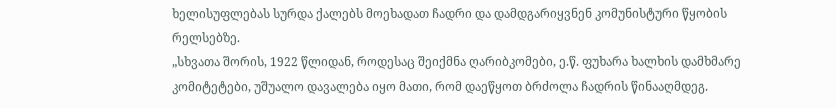ხელისუფლებას სურდა ქალებს მოეხადათ ჩადრი და დამდგარიყვნენ კომუნისტური წყობის რელსებზე.
„სხვათა შორის, 1922 წლიდან, როდესაც შეიქმნა ღარიბკომები, ე.წ. ფუხარა ხალხის დამხმარე კომიტეტები, უშუალო დავალება იყო მათი, რომ დაეწყოთ ბრძოლა ჩადრის წინააღმდეგ.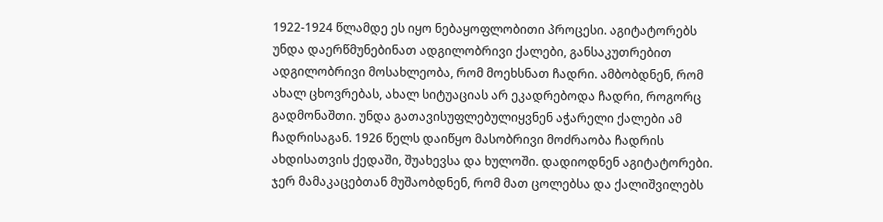1922-1924 წლამდე ეს იყო ნებაყოფლობითი პროცესი. აგიტატორებს უნდა დაერწმუნებინათ ადგილობრივი ქალები, განსაკუთრებით ადგილობრივი მოსახლეობა, რომ მოეხსნათ ჩადრი. ამბობდნენ, რომ ახალ ცხოვრებას, ახალ სიტუაციას არ ეკადრებოდა ჩადრი, როგორც გადმონაშთი. უნდა გათავისუფლებულიყვნენ აჭარელი ქალები ამ ჩადრისაგან. 1926 წელს დაიწყო მასობრივი მოძრაობა ჩადრის ახდისათვის ქედაში, შუახევსა და ხულოში. დადიოდნენ აგიტატორები. ჯერ მამაკაცებთან მუშაობდნენ, რომ მათ ცოლებსა და ქალიშვილებს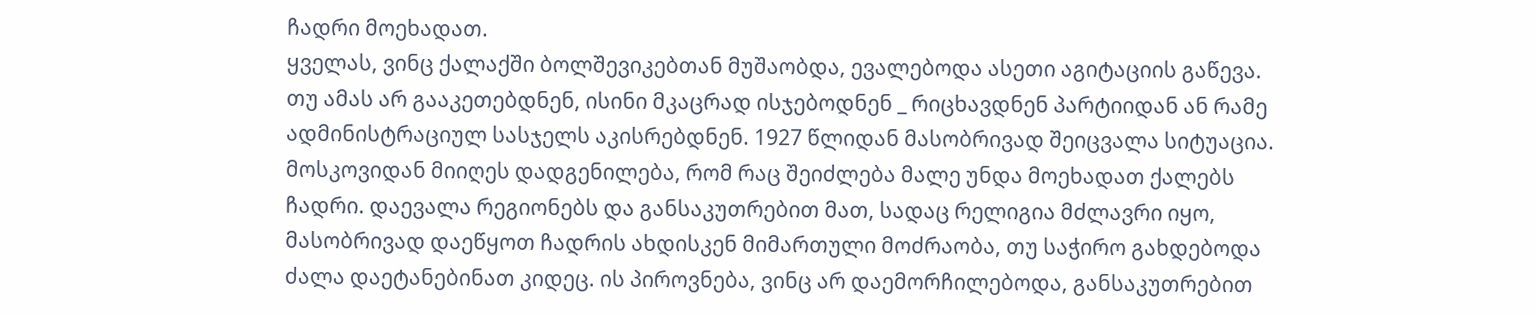ჩადრი მოეხადათ.
ყველას, ვინც ქალაქში ბოლშევიკებთან მუშაობდა, ევალებოდა ასეთი აგიტაციის გაწევა. თუ ამას არ გააკეთებდნენ, ისინი მკაცრად ისჯებოდნენ _ რიცხავდნენ პარტიიდან ან რამე ადმინისტრაციულ სასჯელს აკისრებდნენ. 1927 წლიდან მასობრივად შეიცვალა სიტუაცია. მოსკოვიდან მიიღეს დადგენილება, რომ რაც შეიძლება მალე უნდა მოეხადათ ქალებს ჩადრი. დაევალა რეგიონებს და განსაკუთრებით მათ, სადაც რელიგია მძლავრი იყო, მასობრივად დაეწყოთ ჩადრის ახდისკენ მიმართული მოძრაობა, თუ საჭირო გახდებოდა ძალა დაეტანებინათ კიდეც. ის პიროვნება, ვინც არ დაემორჩილებოდა, განსაკუთრებით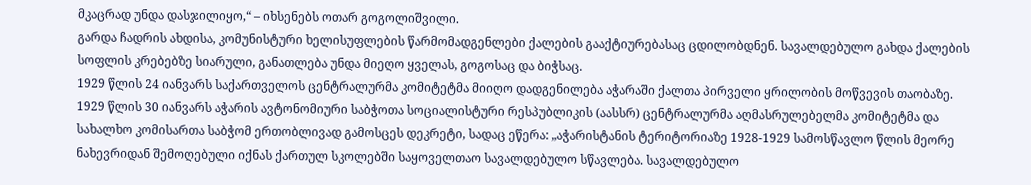მკაცრად უნდა დასჯილიყო,“ – იხსენებს ოთარ გოგოლიშვილი.
გარდა ჩადრის ახდისა, კომუნისტური ხელისუფლების წარმომადგენლები ქალების გააქტიურებასაც ცდილობდნენ. სავალდებულო გახდა ქალების სოფლის კრებებზე სიარული, განათლება უნდა მიეღო ყველას, გოგოსაც და ბიჭსაც.
1929 წლის 24 იანვარს საქართველოს ცენტრალურმა კომიტეტმა მიიღო დადგენილება აჭარაში ქალთა პირველი ყრილობის მოწვევის თაობაზე. 1929 წლის 30 იანვარს აჭარის ავტონომიური საბჭოთა სოციალისტური რესპუბლიკის (აასსრ) ცენტრალურმა აღმასრულებელმა კომიტეტმა და სახალხო კომისართა საბჭომ ერთობლივად გამოსცეს დეკრეტი, სადაც ეწერა: „აჭარისტანის ტერიტორიაზე 1928-1929 სამოსწავლო წლის მეორე ნახევრიდან შემოღებული იქნას ქართულ სკოლებში საყოველთაო სავალდებულო სწავლება. სავალდებულო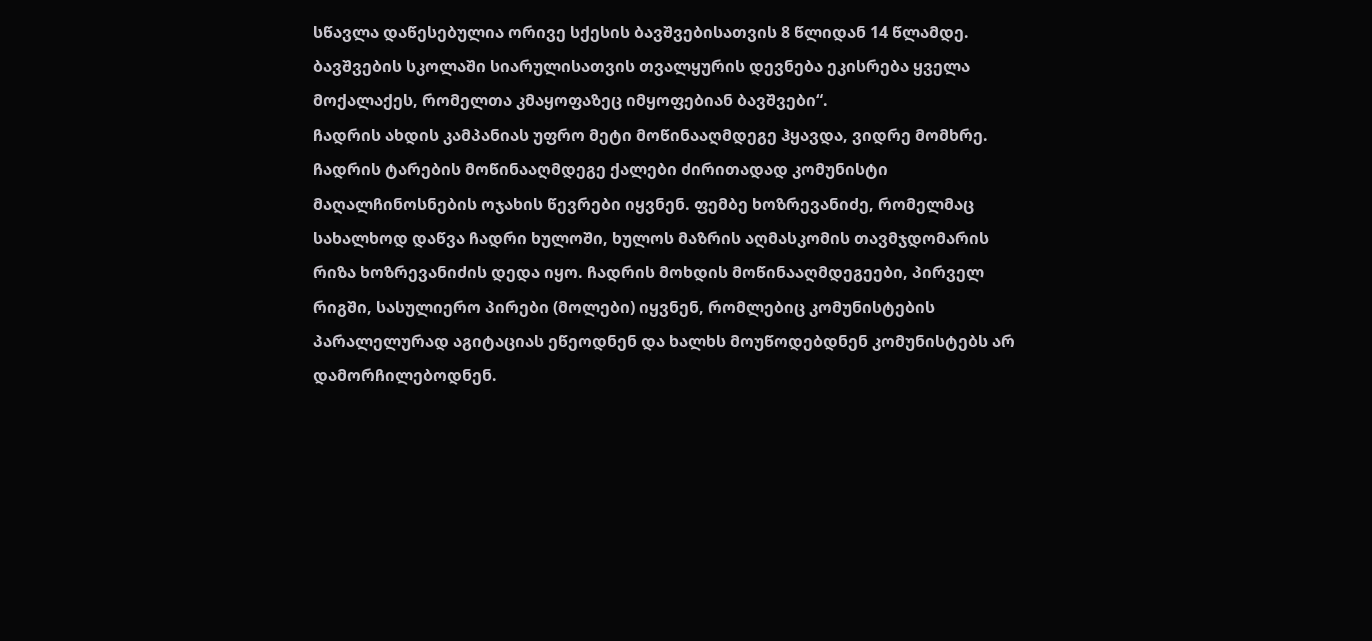სწავლა დაწესებულია ორივე სქესის ბავშვებისათვის 8 წლიდან 14 წლამდე. ბავშვების სკოლაში სიარულისათვის თვალყურის დევნება ეკისრება ყველა მოქალაქეს, რომელთა კმაყოფაზეც იმყოფებიან ბავშვები“.
ჩადრის ახდის კამპანიას უფრო მეტი მოწინააღმდეგე ჰყავდა, ვიდრე მომხრე. ჩადრის ტარების მოწინააღმდეგე ქალები ძირითადად კომუნისტი მაღალჩინოსნების ოჯახის წევრები იყვნენ. ფემბე ხოზრევანიძე, რომელმაც სახალხოდ დაწვა ჩადრი ხულოში, ხულოს მაზრის აღმასკომის თავმჯდომარის რიზა ხოზრევანიძის დედა იყო. ჩადრის მოხდის მოწინააღმდეგეები, პირველ რიგში, სასულიერო პირები (მოლები) იყვნენ, რომლებიც კომუნისტების პარალელურად აგიტაციას ეწეოდნენ და ხალხს მოუწოდებდნენ კომუნისტებს არ დამორჩილებოდნენ.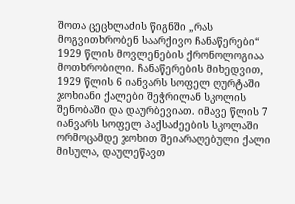შოთა ცეცხლაძის წიგნში „რას მოგვითხრობენ საარქივო ჩანაწერები“ 1929 წლის მოვლენების ქრონოლოგიაა მოთხრობილი. ჩანაწერების მიხედვით, 1929 წლის 6 იანვარს სოფელ ღურტაში ჯოხიანი ქალები შეჭრილან სკოლის შენობაში და დაურბევიათ. იმავე წლის 7 იანვარს სოფელ პაქსაძეების სკოლაში ორმოცამდე ჯოხით შეიარაღებული ქალი მისულა, დაულეწავთ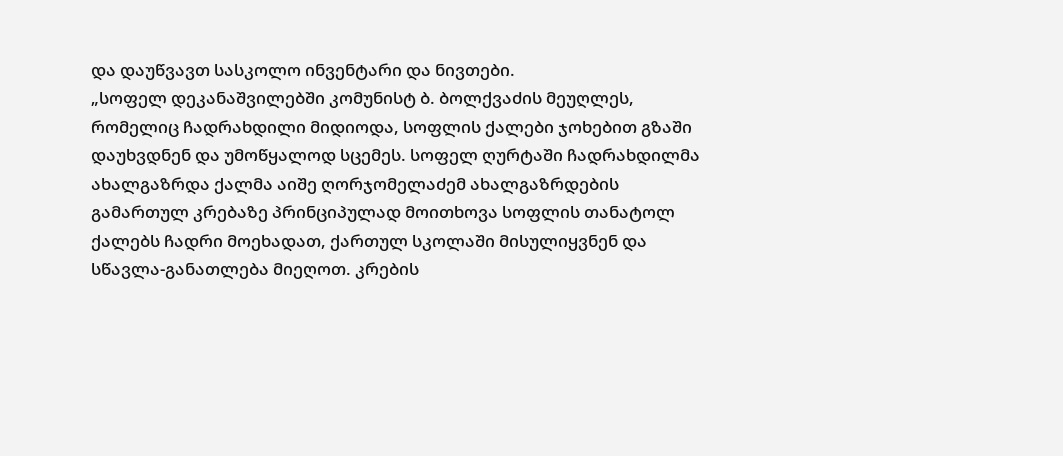და დაუწვავთ სასკოლო ინვენტარი და ნივთები.
„სოფელ დეკანაშვილებში კომუნისტ ბ. ბოლქვაძის მეუღლეს, რომელიც ჩადრახდილი მიდიოდა, სოფლის ქალები ჯოხებით გზაში დაუხვდნენ და უმოწყალოდ სცემეს. სოფელ ღურტაში ჩადრახდილმა ახალგაზრდა ქალმა აიშე ღორჯომელაძემ ახალგაზრდების გამართულ კრებაზე პრინციპულად მოითხოვა სოფლის თანატოლ ქალებს ჩადრი მოეხადათ, ქართულ სკოლაში მისულიყვნენ და სწავლა-განათლება მიეღოთ. კრების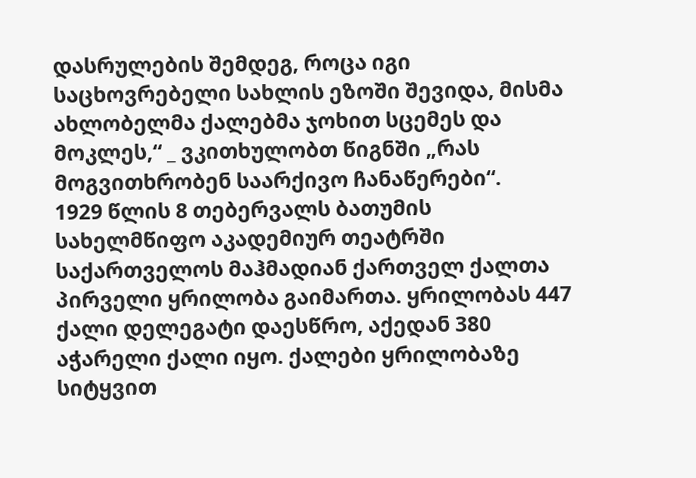დასრულების შემდეგ, როცა იგი საცხოვრებელი სახლის ეზოში შევიდა, მისმა ახლობელმა ქალებმა ჯოხით სცემეს და მოკლეს,“ _ ვკითხულობთ წიგნში „რას მოგვითხრობენ საარქივო ჩანაწერები“.
1929 წლის 8 თებერვალს ბათუმის სახელმწიფო აკადემიურ თეატრში საქართველოს მაჰმადიან ქართველ ქალთა პირველი ყრილობა გაიმართა. ყრილობას 447 ქალი დელეგატი დაესწრო, აქედან 380 აჭარელი ქალი იყო. ქალები ყრილობაზე სიტყვით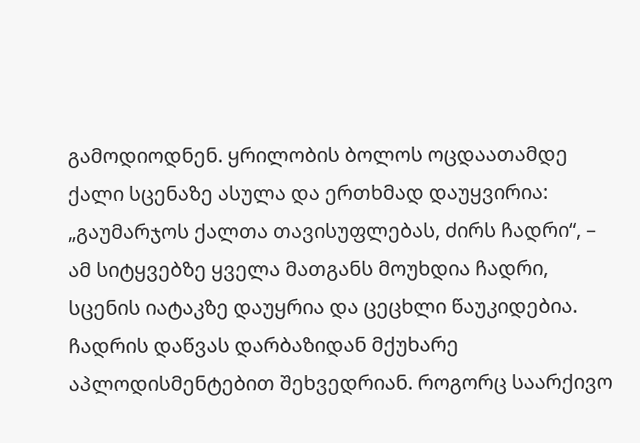გამოდიოდნენ. ყრილობის ბოლოს ოცდაათამდე ქალი სცენაზე ასულა და ერთხმად დაუყვირია: „გაუმარჯოს ქალთა თავისუფლებას, ძირს ჩადრი“, – ამ სიტყვებზე ყველა მათგანს მოუხდია ჩადრი, სცენის იატაკზე დაუყრია და ცეცხლი წაუკიდებია. ჩადრის დაწვას დარბაზიდან მქუხარე აპლოდისმენტებით შეხვედრიან. როგორც საარქივო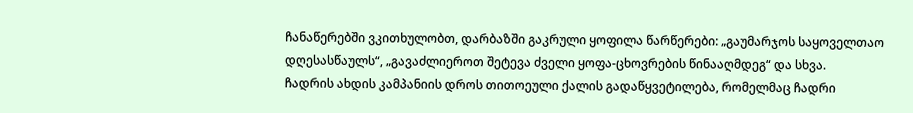ჩანაწერებში ვკითხულობთ, დარბაზში გაკრული ყოფილა წარწერები: „გაუმარჯოს საყოველთაო დღესასწაულს“, „გავაძლიეროთ შეტევა ძველი ყოფა-ცხოვრების წინააღმდეგ“ და სხვა.
ჩადრის ახდის კამპანიის დროს თითოეული ქალის გადაწყვეტილება, რომელმაც ჩადრი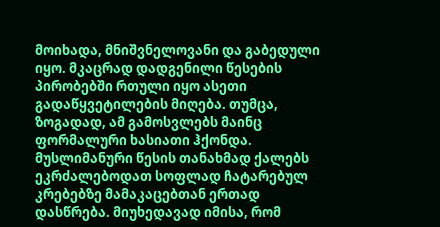მოიხადა, მნიშვნელოვანი და გაბედული იყო. მკაცრად დადგენილი წესების პირობებში რთული იყო ასეთი გადაწყვეტილების მიღება. თუმცა, ზოგადად, ამ გამოსვლებს მაინც ფორმალური ხასიათი ჰქონდა. მუსლიმანური წესის თანახმად ქალებს ეკრძალებოდათ სოფლად ჩატარებულ კრებებზე მამაკაცებთან ერთად დასწრება. მიუხედავად იმისა, რომ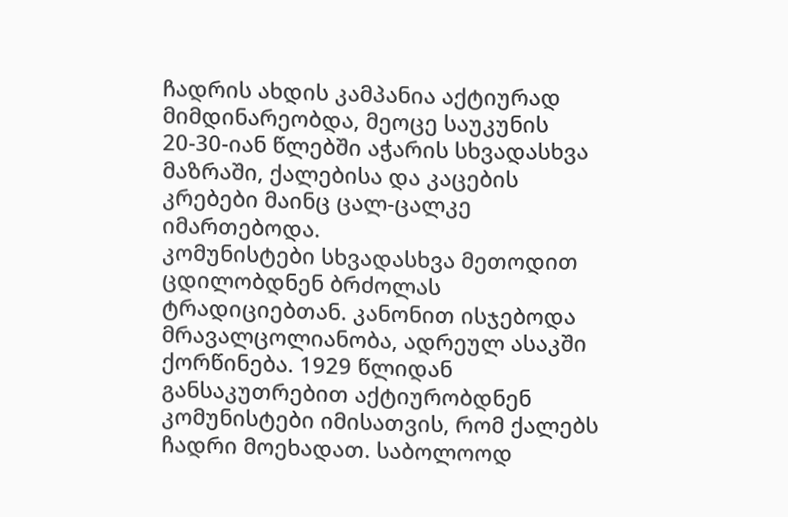ჩადრის ახდის კამპანია აქტიურად მიმდინარეობდა, მეოცე საუკუნის 20-30-იან წლებში აჭარის სხვადასხვა მაზრაში, ქალებისა და კაცების კრებები მაინც ცალ-ცალკე იმართებოდა.
კომუნისტები სხვადასხვა მეთოდით ცდილობდნენ ბრძოლას ტრადიციებთან. კანონით ისჯებოდა მრავალცოლიანობა, ადრეულ ასაკში ქორწინება. 1929 წლიდან განსაკუთრებით აქტიურობდნენ კომუნისტები იმისათვის, რომ ქალებს ჩადრი მოეხადათ. საბოლოოდ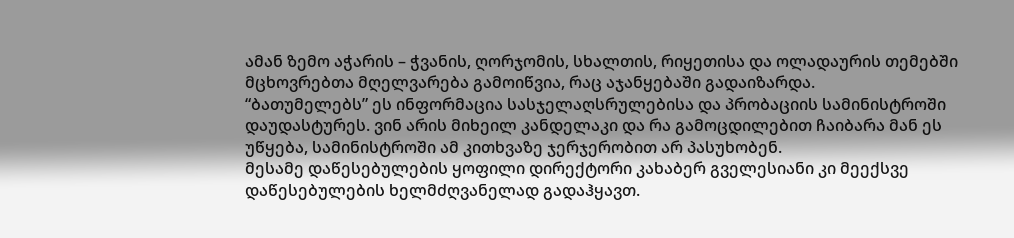ამან ზემო აჭარის – ჭვანის, ღორჯომის, სხალთის, რიყეთისა და ოლადაურის თემებში მცხოვრებთა მღელვარება გამოიწვია, რაც აჯანყებაში გადაიზარდა.
“ბათუმელებს” ეს ინფორმაცია სასჯელაღსრულებისა და პრობაციის სამინისტროში დაუდასტურეს. ვინ არის მიხეილ კანდელაკი და რა გამოცდილებით ჩაიბარა მან ეს უწყება, სამინისტროში ამ კითხვაზე ჯერჯერობით არ პასუხობენ.
მესამე დაწესებულების ყოფილი დირექტორი კახაბერ გველესიანი კი მეექსვე დაწესებულების ხელმძღვანელად გადაჰყავთ.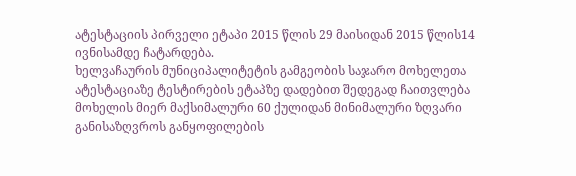ატესტაციის პირველი ეტაპი 2015 წლის 29 მაისიდან 2015 წლის14 ივნისამდე ჩატარდება.
ხელვაჩაურის მუნიციპალიტეტის გამგეობის საჯარო მოხელეთა ატესტაციაზე ტესტირების ეტაპზე დადებით შედეგად ჩაითვლება მოხელის მიერ მაქსიმალური 60 ქულიდან მინიმალური ზღვარი განისაზღვროს განყოფილების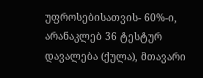უფროსებისათვის- 60%-ი, არანაკლებ 36 ტესტურ დავალება (ქულა), მთავარი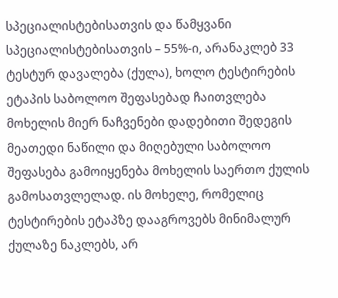სპეციალისტებისათვის და წამყვანი სპეციალისტებისათვის – 55%-ი, არანაკლებ 33 ტესტურ დავალება (ქულა), ხოლო ტესტირების ეტაპის საბოლოო შეფასებად ჩაითვლება მოხელის მიერ ნაჩვენები დადებითი შედეგის მეათედი ნაწილი და მიღებული საბოლოო შეფასება გამოიყენება მოხელის საერთო ქულის გამოსათვლელად. ის მოხელე, რომელიც ტესტირების ეტაპზე დააგროვებს მინიმალურ ქულაზე ნაკლებს, არ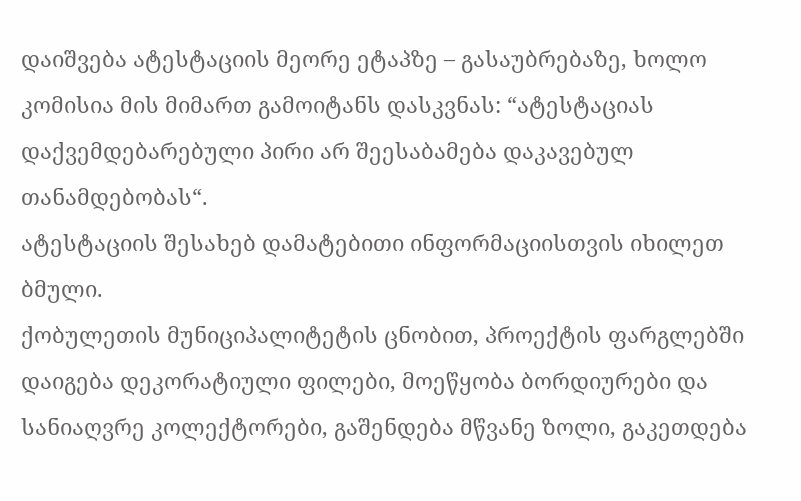დაიშვება ატესტაციის მეორე ეტაპზე – გასაუბრებაზე, ხოლო კომისია მის მიმართ გამოიტანს დასკვნას: “ატესტაციას დაქვემდებარებული პირი არ შეესაბამება დაკავებულ თანამდებობას“.
ატესტაციის შესახებ დამატებითი ინფორმაციისთვის იხილეთ ბმული.
ქობულეთის მუნიციპალიტეტის ცნობით, პროექტის ფარგლებში დაიგება დეკორატიული ფილები, მოეწყობა ბორდიურები და სანიაღვრე კოლექტორები, გაშენდება მწვანე ზოლი, გაკეთდება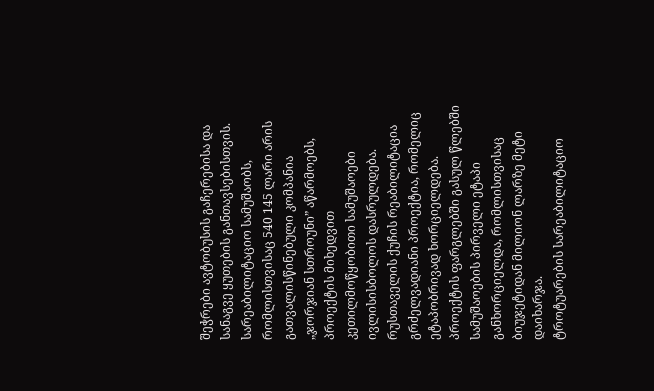შეჭრები ავტობუსის გაჩერებისა და სანაგვე ყუთების განთავსებისთვის.
სარეაბილიტაციო სამუშაობს, რომლისთვისაც 540 145 ლარი არის გათვალისწინებული კომპანია „ჯორჯიან სთროუნი” აწარმოებს, პროექტის მიხედვით კეთილმოწყობითი სამუშაოები ივლისისბოლოს დასრულდება.
რუსთაველის ქუჩის რეაბილიტაცია გრძელვადიანი პროექტია, რომელიც ეტაპობრივად ხორციელდება. პროექტის ფარგლებში გასულ წლებში სამუშაოების პირველი ეტაპი განხორციელდა, რომლისთვისაც ბიუჯეტიდან მილიონ ლარზე მეტი დაიხარჯა.
ტროტუარების სარეაბილიტაციო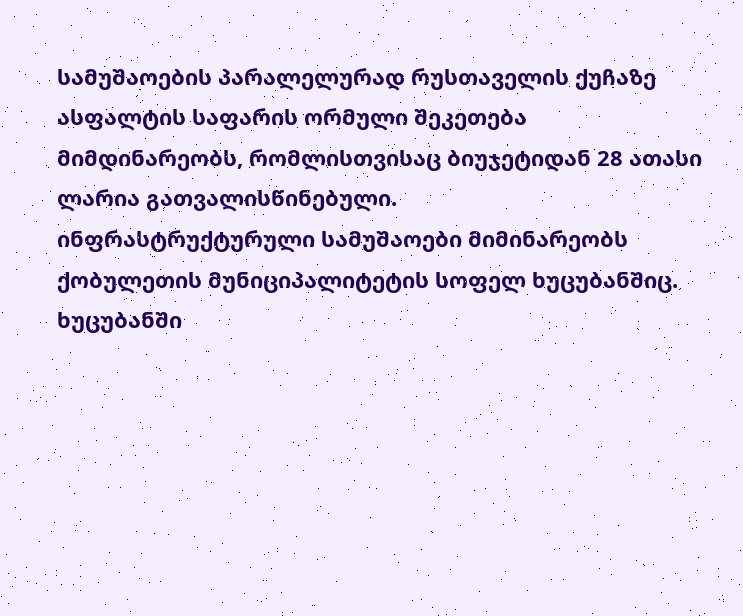სამუშაოების პარალელურად რუსთაველის ქუჩაზე ასფალტის საფარის ორმული შეკეთება მიმდინარეობს, რომლისთვისაც ბიუჯეტიდან 28 ათასი ლარია გათვალისწინებული.
ინფრასტრუქტურული სამუშაოები მიმინარეობს ქობულეთის მუნიციპალიტეტის სოფელ ხუცუბანშიც. ხუცუბანში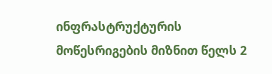ინფრასტრუქტურის მოწესრიგების მიზნით წელს 2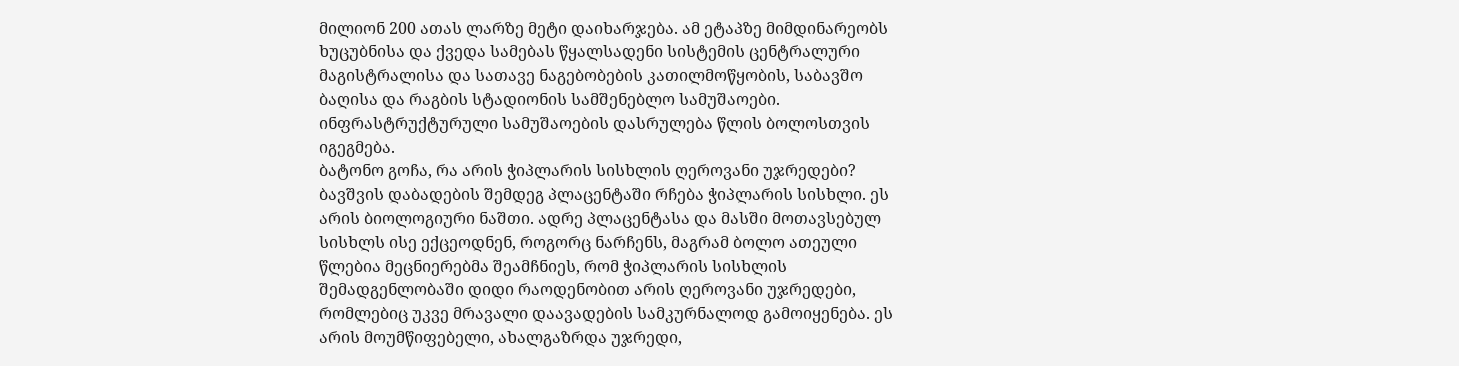მილიონ 200 ათას ლარზე მეტი დაიხარჯება. ამ ეტაპზე მიმდინარეობს ხუცუბნისა და ქვედა სამებას წყალსადენი სისტემის ცენტრალური მაგისტრალისა და სათავე ნაგებობების კათილმოწყობის, საბავშო ბაღისა და რაგბის სტადიონის სამშენებლო სამუშაოები.
ინფრასტრუქტურული სამუშაოების დასრულება წლის ბოლოსთვის იგეგმება.
ბატონო გოჩა, რა არის ჭიპლარის სისხლის ღეროვანი უჯრედები?
ბავშვის დაბადების შემდეგ პლაცენტაში რჩება ჭიპლარის სისხლი. ეს არის ბიოლოგიური ნაშთი. ადრე პლაცენტასა და მასში მოთავსებულ სისხლს ისე ექცეოდნენ, როგორც ნარჩენს, მაგრამ ბოლო ათეული წლებია მეცნიერებმა შეამჩნიეს, რომ ჭიპლარის სისხლის შემადგენლობაში დიდი რაოდენობით არის ღეროვანი უჯრედები, რომლებიც უკვე მრავალი დაავადების სამკურნალოდ გამოიყენება. ეს არის მოუმწიფებელი, ახალგაზრდა უჯრედი,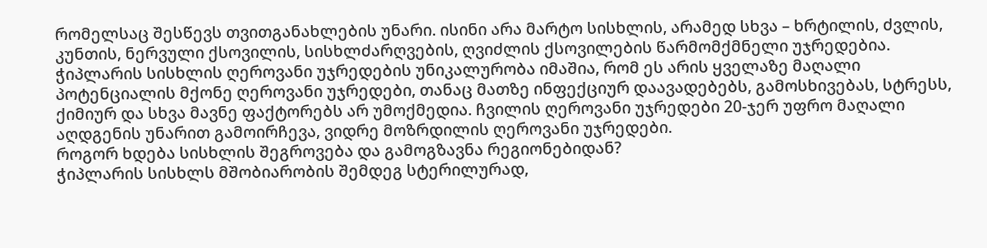რომელსაც შესწევს თვითგანახლების უნარი. ისინი არა მარტო სისხლის, არამედ სხვა – ხრტილის, ძვლის, კუნთის, ნერვული ქსოვილის, სისხლძარღვების, ღვიძლის ქსოვილების წარმომქმნელი უჯრედებია.
ჭიპლარის სისხლის ღეროვანი უჯრედების უნიკალურობა იმაშია, რომ ეს არის ყველაზე მაღალი პოტენციალის მქონე ღეროვანი უჯრედები, თანაც მათზე ინფექციურ დაავადებებს, გამოსხივებას, სტრესს, ქიმიურ და სხვა მავნე ფაქტორებს არ უმოქმედია. ჩვილის ღეროვანი უჯრედები 20-ჯერ უფრო მაღალი აღდგენის უნარით გამოირჩევა, ვიდრე მოზრდილის ღეროვანი უჯრედები.
როგორ ხდება სისხლის შეგროვება და გამოგზავნა რეგიონებიდან?
ჭიპლარის სისხლს მშობიარობის შემდეგ სტერილურად,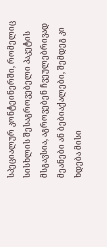სპეციალურ კონტეინერში, რომელიც სისხლის შესაგროვებელი პაკეტის მსგავსია, აგროვებენ ჩვეულებრივად მეანები ან ბებიაქალები, შემდეგ კი ხდება მისი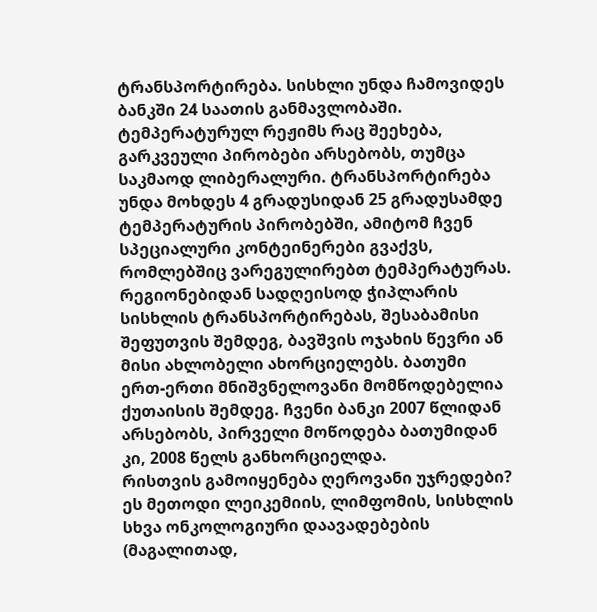ტრანსპორტირება. სისხლი უნდა ჩამოვიდეს ბანკში 24 საათის განმავლობაში. ტემპერატურულ რეჟიმს რაც შეეხება, გარკვეული პირობები არსებობს, თუმცა საკმაოდ ლიბერალური. ტრანსპორტირება უნდა მოხდეს 4 გრადუსიდან 25 გრადუსამდე ტემპერატურის პირობებში, ამიტომ ჩვენ სპეციალური კონტეინერები გვაქვს, რომლებშიც ვარეგულირებთ ტემპერატურას. რეგიონებიდან სადღეისოდ ჭიპლარის სისხლის ტრანსპორტირებას, შესაბამისი შეფუთვის შემდეგ, ბავშვის ოჯახის წევრი ან მისი ახლობელი ახორციელებს. ბათუმი ერთ-ერთი მნიშვნელოვანი მომწოდებელია ქუთაისის შემდეგ. ჩვენი ბანკი 2007 წლიდან არსებობს, პირველი მოწოდება ბათუმიდან კი, 2008 წელს განხორციელდა.
რისთვის გამოიყენება ღეროვანი უჯრედები?
ეს მეთოდი ლეიკემიის, ლიმფომის, სისხლის სხვა ონკოლოგიური დაავადებების (მაგალითად,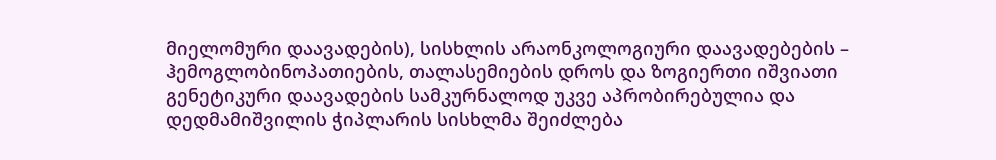მიელომური დაავადების), სისხლის არაონკოლოგიური დაავადებების – ჰემოგლობინოპათიების, თალასემიების დროს და ზოგიერთი იშვიათი გენეტიკური დაავადების სამკურნალოდ უკვე აპრობირებულია და დედმამიშვილის ჭიპლარის სისხლმა შეიძლება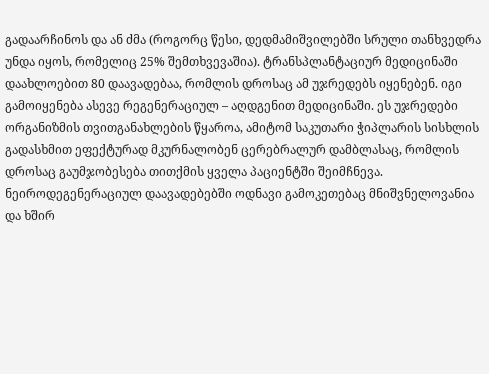გადაარჩინოს და ან ძმა (როგორც წესი, დედმამიშვილებში სრული თანხვედრა უნდა იყოს, რომელიც 25% შემთხვევაშია). ტრანსპლანტაციურ მედიცინაში დაახლოებით 80 დაავადებაა, რომლის დროსაც ამ უჯრედებს იყენებენ. იგი გამოიყენება ასევე რეგენერაციულ – აღდგენით მედიცინაში. ეს უჯრედები ორგანიზმის თვითგანახლების წყაროა, ამიტომ საკუთარი ჭიპლარის სისხლის გადასხმით ეფექტურად მკურნალობენ ცერებრალურ დამბლასაც, რომლის დროსაც გაუმჯობესება თითქმის ყველა პაციენტში შეიმჩნევა. ნეიროდეგენერაციულ დაავადებებში ოდნავი გამოკეთებაც მნიშვნელოვანია და ხშირ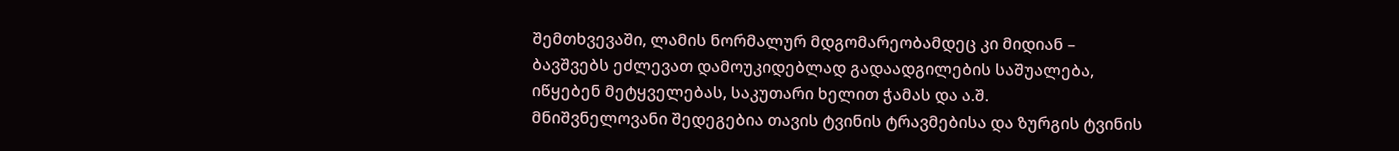შემთხვევაში, ლამის ნორმალურ მდგომარეობამდეც კი მიდიან – ბავშვებს ეძლევათ დამოუკიდებლად გადაადგილების საშუალება, იწყებენ მეტყველებას, საკუთარი ხელით ჭამას და ა.შ.
მნიშვნელოვანი შედეგებია თავის ტვინის ტრავმებისა და ზურგის ტვინის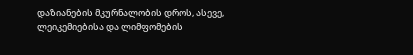დაზიანების მკურნალობის დროს, ასევე, ლეიკემიებისა და ლიმფომების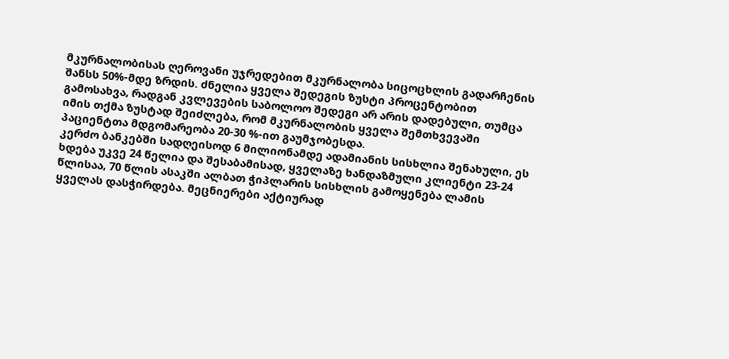მკურნალობისას ღეროვანი უჯრედებით მკურნალობა სიცოცხლის გადარჩენის შანსს 50%-მდე ზრდის. ძნელია ყველა შედეგის ზუსტი პროცენტობით გამოსახვა, რადგან კვლევების საბოლოო შედეგი არ არის დადებული, თუმცა იმის თქმა ზუსტად შეიძლება, რომ მკურნალობის ყველა შემთხვევაში პაციენტთა მდგომარეობა 20-30 %-ით გაუმჯობესდა.
კერძო ბანკებში სადღეისოდ 6 მილიონამდე ადამიანის სისხლია შენახული, ეს ხდება უკვე 24 წელია და შესაბამისად, ყველაზე ხანდაზმული კლიენტი 23-24 წლისაა, 70 წლის ასაკში ალბათ ჭიპლარის სისხლის გამოყენება ლამის ყველას დასჭირდება. მეცნიერები აქტიურად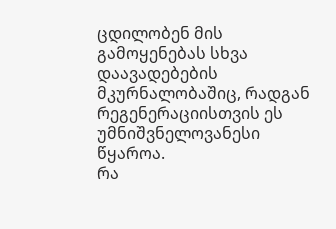ცდილობენ მის გამოყენებას სხვა დაავადებების მკურნალობაშიც, რადგან რეგენერაციისთვის ეს უმნიშვნელოვანესი წყაროა.
რა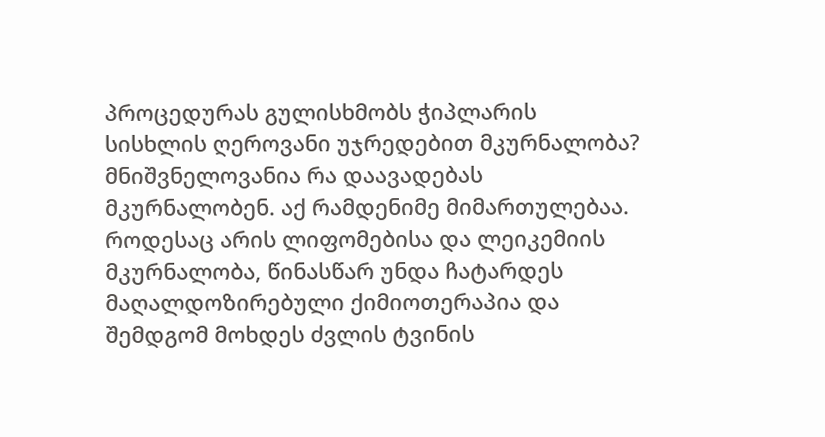პროცედურას გულისხმობს ჭიპლარის სისხლის ღეროვანი უჯრედებით მკურნალობა?
მნიშვნელოვანია რა დაავადებას მკურნალობენ. აქ რამდენიმე მიმართულებაა. როდესაც არის ლიფომებისა და ლეიკემიის მკურნალობა, წინასწარ უნდა ჩატარდეს მაღალდოზირებული ქიმიოთერაპია და შემდგომ მოხდეს ძვლის ტვინის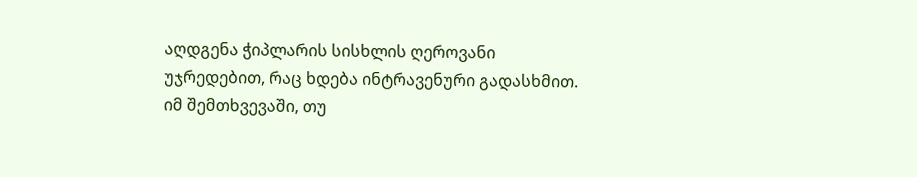აღდგენა ჭიპლარის სისხლის ღეროვანი უჯრედებით, რაც ხდება ინტრავენური გადასხმით. იმ შემთხვევაში, თუ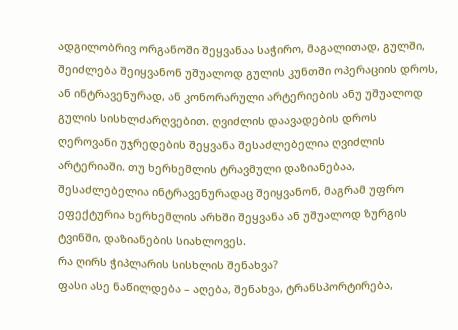ადგილობრივ ორგანოში შეყვანაა საჭირო, მაგალითად, გულში, შეიძლება შეიყვანონ უშუალოდ გულის კუნთში ოპერაციის დროს, ან ინტრავენურად, ან კონორარული არტერიების ანუ უშუალოდ გულის სისხლძარღვებით. ღვიძლის დაავადების დროს ღეროვანი უჯრედების შეყვანა შესაძლებელია ღვიძლის არტერიაში. თუ ხერხემლის ტრავმული დაზიანებაა, შესაძლებელია ინტრავენურადაც შეიყვანონ, მაგრამ უფრო ეფექტურია ხერხემლის არხში შეყვანა ან უშუალოდ ზურგის ტვინში, დაზიანების სიახლოვეს.
რა ღირს ჭიპლარის სისხლის შენახვა?
ფასი ასე ნაწილდება – აღება, შენახვა, ტრანსპორტირება,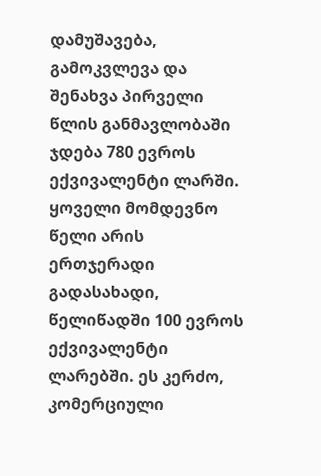დამუშავება, გამოკვლევა და შენახვა პირველი წლის განმავლობაში ჯდება 780 ევროს ექვივალენტი ლარში. ყოველი მომდევნო წელი არის ერთჯერადი გადასახადი, წელიწადში 100 ევროს ექვივალენტი ლარებში. ეს კერძო, კომერციული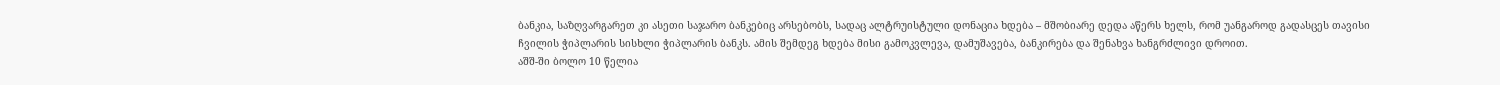ბანკია, საზღვარგარეთ კი ასეთი საჯარო ბანკებიც არსებობს, სადაც ალტრუისტული დონაცია ხდება – მშობიარე დედა აწერს ხელს, რომ უანგაროდ გადასცეს თავისი ჩვილის ჭიპლარის სისხლი ჭიპლარის ბანკს. ამის შემდეგ ხდება მისი გამოკვლევა, დამუშავება, ბანკირება და შენახვა ხანგრძლივი დროით.
აშშ-ში ბოლო 10 წელია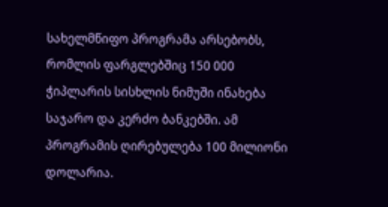სახელმწიფო პროგრამა არსებობს, რომლის ფარგლებშიც 150 000 ჭიპლარის სისხლის ნიმუში ინახება საჯარო და კერძო ბანკებში. ამ პროგრამის ღირებულება 100 მილიონი დოლარია.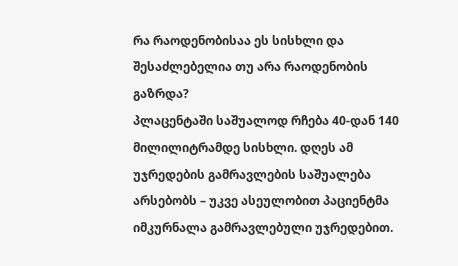რა რაოდენობისაა ეს სისხლი და შესაძლებელია თუ არა რაოდენობის გაზრდა?
პლაცენტაში საშუალოდ რჩება 40-დან 140 მილილიტრამდე სისხლი. დღეს ამ უჯრედების გამრავლების საშუალება არსებობს – უკვე ასეულობით პაციენტმა იმკურნალა გამრავლებული უჯრედებით.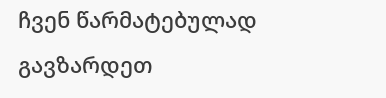ჩვენ წარმატებულად გავზარდეთ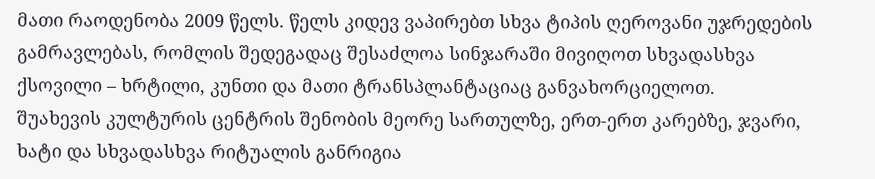მათი რაოდენობა 2009 წელს. წელს კიდევ ვაპირებთ სხვა ტიპის ღეროვანი უჯრედების გამრავლებას, რომლის შედეგადაც შესაძლოა სინჯარაში მივიღოთ სხვადასხვა ქსოვილი – ხრტილი, კუნთი და მათი ტრანსპლანტაციაც განვახორციელოთ.
შუახევის კულტურის ცენტრის შენობის მეორე სართულზე, ერთ-ერთ კარებზე, ჯვარი, ხატი და სხვადასხვა რიტუალის განრიგია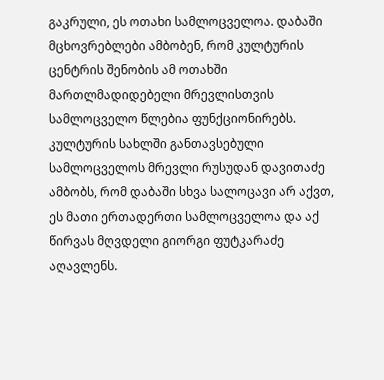გაკრული, ეს ოთახი სამლოცველოა. დაბაში მცხოვრებლები ამბობენ, რომ კულტურის ცენტრის შენობის ამ ოთახში მართლმადიდებელი მრევლისთვის სამლოცველო წლებია ფუნქციონირებს.
კულტურის სახლში განთავსებული სამლოცველოს მრევლი რუსუდან დავითაძე ამბობს, რომ დაბაში სხვა სალოცავი არ აქვთ, ეს მათი ერთადერთი სამლოცველოა და აქ წირვას მღვდელი გიორგი ფუტკარაძე აღავლენს.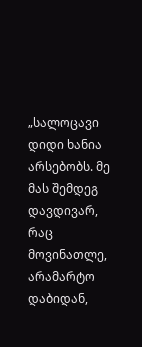„სალოცავი დიდი ხანია არსებობს. მე მას შემდეგ დავდივარ, რაც მოვინათლე, არამარტო დაბიდან,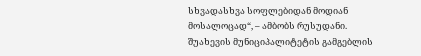სხვადასხვა სოფლებიდან მოდიან მოსალოცად“, – ამბობს რუსუდანი.
შუახევის მუნიციპალიტეტის გამგებლის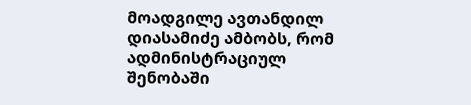მოადგილე ავთანდილ დიასამიძე ამბობს, რომ ადმინისტრაციულ შენობაში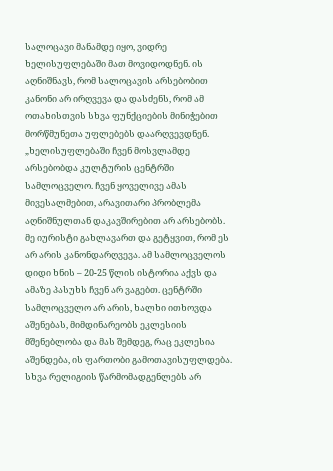სალოცავი მანამდე იყო, ვიდრე ხელისუფლებაში მათ მოვიდოდნენ. ის აღნიშნავს, რომ სალოცავის არსებობით კანონი არ ირღვევა და დასძენს, რომ ამ ოთახისთვის სხვა ფუნქციების მინიჭებით მორწმუნეთა უფლებებს დაარღვევდნენ.
„ხელისუფლებაში ჩვენ მოსვლამდე არსებობდა კულტურის ცენტრში სამლოცველო. ჩვენ ყოველივე ამას მივესალმებით, არავითარი პრობლემა აღნიშნულთან დაკავშირებით არ არსებობს. მე იურისტი გახლავართ და გეტყვით, რომ ეს არ არის კანონდარღვევა. ამ სამლოცველოს დიდი ხნის – 20-25 წლის ისტორია აქვს და ამაზე პასუხს ჩვენ არ ვაგებთ. ცენტრში სამლოცველო არ არის, ხალხი ითხოვდა აშენებას, მიმდინარეობს ეკლესიის მშენებლობა და მას შემდეგ, რაც ეკლესია აშენდება, ის ფართობი გამოთავისუფლდება. სხვა რელიგიის წარმომადგენლებს არ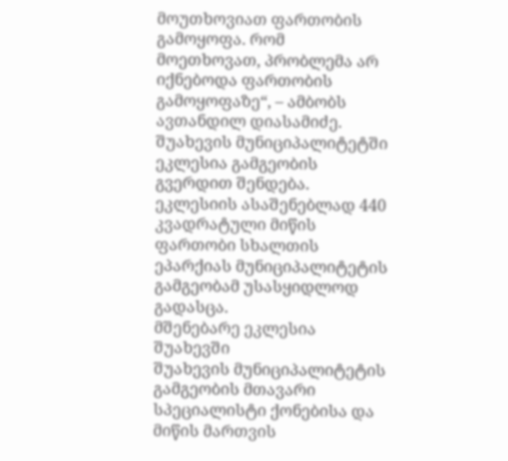მოუთხოვიათ ფართობის გამოყოფა. რომ მოეთხოვათ, პრობლემა არ იქნებოდა ფართობის გამოყოფაზე“, – ამბობს ავთანდილ დიასამიძე.
შუახევის მუნიციპალიტეტში ეკლესია გამგეობის გვერდით შენდება. ეკლესიის ასაშენებლად 440 კვადრატული მიწის ფართობი სხალთის ეპარქიას მუნიციპალიტეტის გამგეობამ უსასყიდლოდ გადასცა.
მშენებარე ეკლესია შუახევში
შუახევის მუნიციპალიტეტის გამგეობის მთავარი სპეციალისტი ქონებისა და მიწის მართვის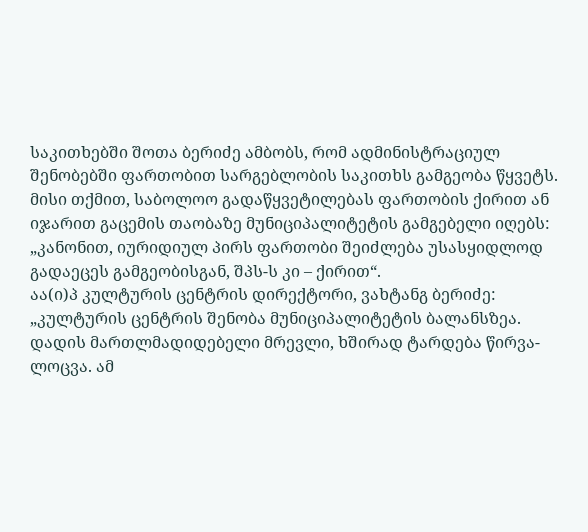საკითხებში შოთა ბერიძე ამბობს, რომ ადმინისტრაციულ შენობებში ფართობით სარგებლობის საკითხს გამგეობა წყვეტს. მისი თქმით, საბოლოო გადაწყვეტილებას ფართობის ქირით ან იჯარით გაცემის თაობაზე მუნიციპალიტეტის გამგებელი იღებს: „კანონით, იურიდიულ პირს ფართობი შეიძლება უსასყიდლოდ გადაეცეს გამგეობისგან, შპს-ს კი – ქირით“.
აა(ი)პ კულტურის ცენტრის დირექტორი, ვახტანგ ბერიძე: „კულტურის ცენტრის შენობა მუნიციპალიტეტის ბალანსზეა. დადის მართლმადიდებელი მრევლი, ხშირად ტარდება წირვა-ლოცვა. ამ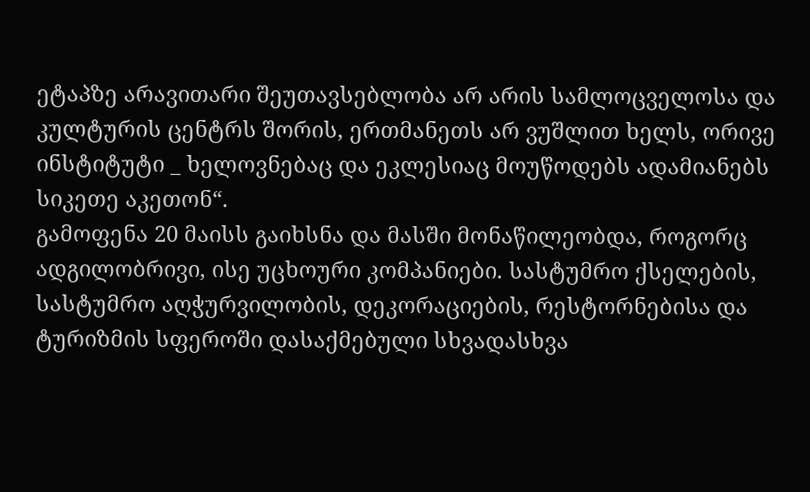ეტაპზე არავითარი შეუთავსებლობა არ არის სამლოცველოსა და კულტურის ცენტრს შორის, ერთმანეთს არ ვუშლით ხელს, ორივე ინსტიტუტი _ ხელოვნებაც და ეკლესიაც მოუწოდებს ადამიანებს სიკეთე აკეთონ“.
გამოფენა 20 მაისს გაიხსნა და მასში მონაწილეობდა, როგორც ადგილობრივი, ისე უცხოური კომპანიები. სასტუმრო ქსელების, სასტუმრო აღჭურვილობის, დეკორაციების, რესტორნებისა და ტურიზმის სფეროში დასაქმებული სხვადასხვა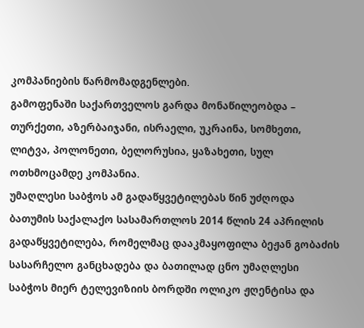კომპანიების წარმომადგენლები.
გამოფენაში საქართველოს გარდა მონაწილეობდა – თურქეთი, აზერბაიჯანი, ისრაელი, უკრაინა, სომხეთი, ლიტვა, პოლონეთი, ბელორუსია, ყაზახეთი, სულ ოთხმოცამდე კომპანია.
უმაღლესი საბჭოს ამ გადაწყვეტილებას წინ უძღოდა ბათუმის საქალაქო სასამართლოს 2014 წლის 24 აპრილის გადაწყვეტილება, რომელმაც დააკმაყოფილა ბეჟან გობაძის სასარჩელო განცხადება და ბათილად ცნო უმაღლესი საბჭოს მიერ ტელევიზიის ბორდში ოლიკო ჟღენტისა და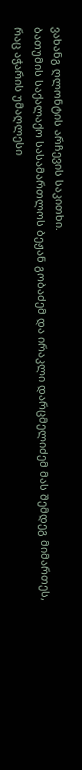ვახანგ ღლონტის არჩევის საკითხი.
ბათუმის საქალაქო სასამართლოს ბეჟან გობაძემ და ირაკლი დარცმელიძემ მას შემდეგ მიმართეს, რაც აჭარის უმაღლესი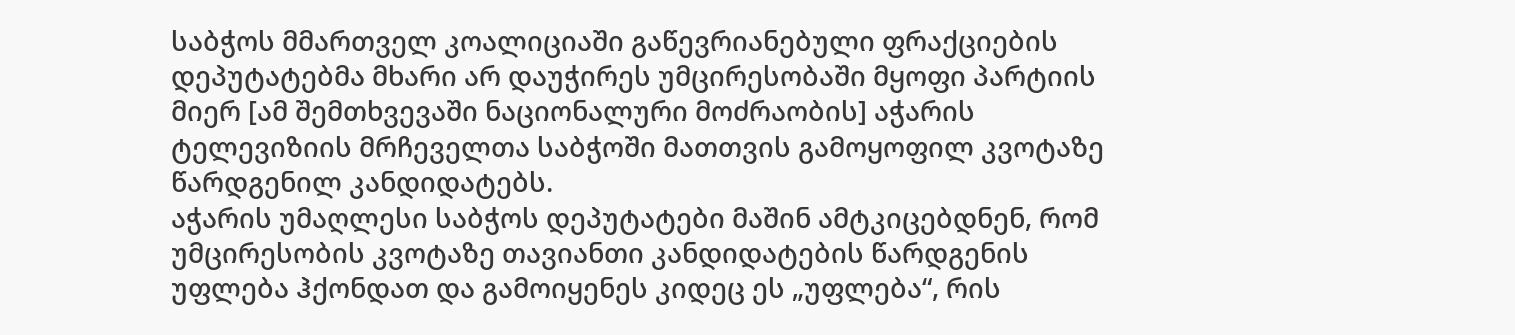საბჭოს მმართველ კოალიციაში გაწევრიანებული ფრაქციების დეპუტატებმა მხარი არ დაუჭირეს უმცირესობაში მყოფი პარტიის მიერ [ამ შემთხვევაში ნაციონალური მოძრაობის] აჭარის ტელევიზიის მრჩეველთა საბჭოში მათთვის გამოყოფილ კვოტაზე წარდგენილ კანდიდატებს.
აჭარის უმაღლესი საბჭოს დეპუტატები მაშინ ამტკიცებდნენ, რომ უმცირესობის კვოტაზე თავიანთი კანდიდატების წარდგენის უფლება ჰქონდათ და გამოიყენეს კიდეც ეს „უფლება“, რის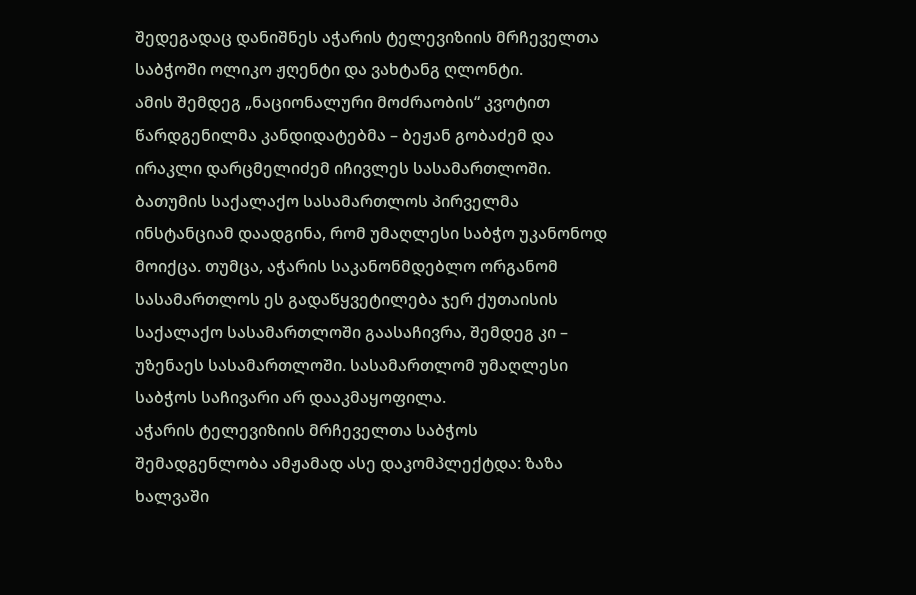შედეგადაც დანიშნეს აჭარის ტელევიზიის მრჩეველთა საბჭოში ოლიკო ჟღენტი და ვახტანგ ღლონტი.
ამის შემდეგ „ნაციონალური მოძრაობის“ კვოტით წარდგენილმა კანდიდატებმა – ბეჟან გობაძემ და ირაკლი დარცმელიძემ იჩივლეს სასამართლოში. ბათუმის საქალაქო სასამართლოს პირველმა ინსტანციამ დაადგინა, რომ უმაღლესი საბჭო უკანონოდ მოიქცა. თუმცა, აჭარის საკანონმდებლო ორგანომ სასამართლოს ეს გადაწყვეტილება ჯერ ქუთაისის საქალაქო სასამართლოში გაასაჩივრა, შემდეგ კი – უზენაეს სასამართლოში. სასამართლომ უმაღლესი საბჭოს საჩივარი არ დააკმაყოფილა.
აჭარის ტელევიზიის მრჩეველთა საბჭოს შემადგენლობა ამჟამად ასე დაკომპლექტდა: ზაზა ხალვაში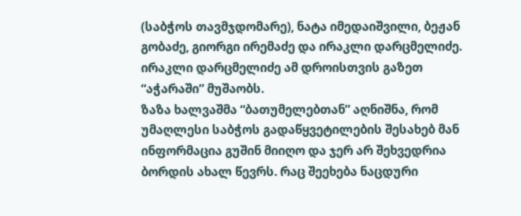(საბჭოს თავმჯდომარე), ნატა იმედაიშვილი, ბეჟან გობაძე, გიორგი ირემაძე და ირაკლი დარცმელიძე. ირაკლი დარცმელიძე ამ დროისთვის გაზეთ “აჭარაში” მუშაობს.
ზაზა ხალვაშმა “ბათუმელებთან” აღნიშნა, რომ უმაღლესი საბჭოს გადაწყვეტილების შესახებ მან ინფორმაცია გუშინ მიიღო და ჯერ არ შეხვედრია ბორდის ახალ წევრს. რაც შეეხება ნაცდური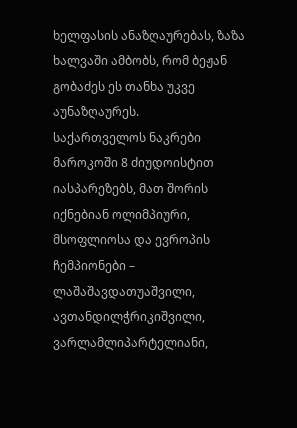ხელფასის ანაზღაურებას, ზაზა ხალვაში ამბობს, რომ ბეჟან გობაძეს ეს თანხა უკვე აუნაზღაურეს.
საქართველოს ნაკრები მაროკოში 8 ძიუდოისტით იასპარეზებს, მათ შორის იქნებიან ოლიმპიური, მსოფლიოსა და ევროპის ჩემპიონები – ლაშაშავდათუაშვილი, ავთანდილჭრიკიშვილი, ვარლამლიპარტელიანი,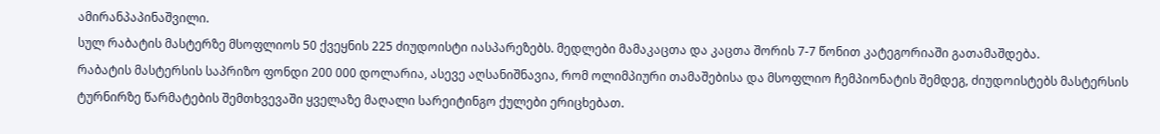ამირანპაპინაშვილი.
სულ რაბატის მასტერზე მსოფლიოს 50 ქვეყნის 225 ძიუდოისტი იასპარეზებს. მედლები მამაკაცთა და კაცთა შორის 7-7 წონით კატეგორიაში გათამაშდება.
რაბატის მასტერსის საპრიზო ფონდი 200 000 დოლარია, ასევე აღსანიშნავია, რომ ოლიმპიური თამაშებისა და მსოფლიო ჩემპიონატის შემდეგ, ძიუდოისტებს მასტერსის ტურნირზე წარმატების შემთხვევაში ყველაზე მაღალი სარეიტინგო ქულები ერიცხებათ.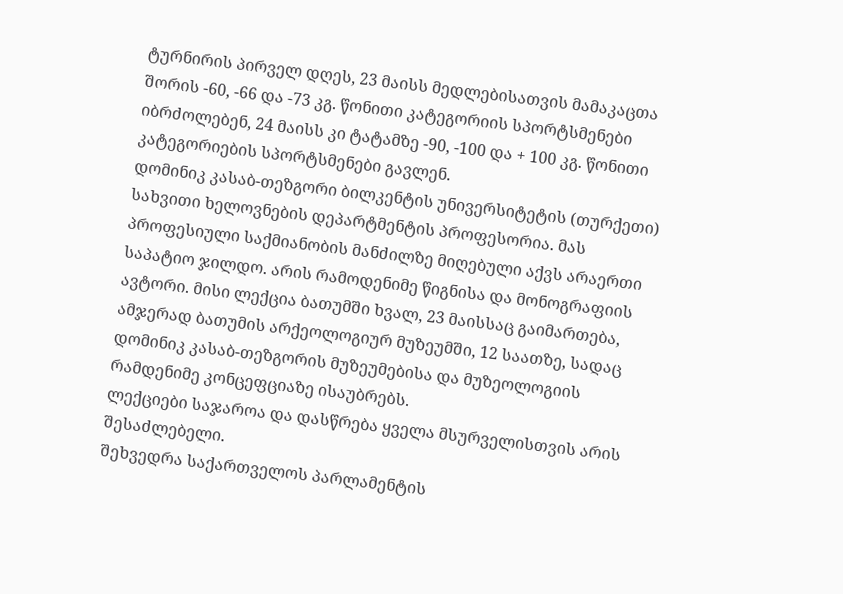ტურნირის პირველ დღეს, 23 მაისს მედლებისათვის მამაკაცთა შორის -60, -66 და -73 კგ. წონითი კატეგორიის სპორტსმენები იბრძოლებენ, 24 მაისს კი ტატამზე -90, -100 და + 100 კგ. წონითი კატეგორიების სპორტსმენები გავლენ.
დომინიკ კასაბ-თეზგორი ბილკენტის უნივერსიტეტის (თურქეთი) სახვითი ხელოვნების დეპარტმენტის პროფესორია. მას პროფესიული საქმიანობის მანძილზე მიღებული აქვს არაერთი საპატიო ჯილდო. არის რამოდენიმე წიგნისა და მონოგრაფიის ავტორი. მისი ლექცია ბათუმში ხვალ, 23 მაისსაც გაიმართება, ამჯერად ბათუმის არქეოლოგიურ მუზეუმში, 12 საათზე, სადაც დომინიკ კასაბ-თეზგორის მუზეუმებისა და მუზეოლოგიის რამდენიმე კონცეფციაზე ისაუბრებს.
ლექციები საჯაროა და დასწრება ყველა მსურველისთვის არის შესაძლებელი.
შეხვედრა საქართველოს პარლამენტის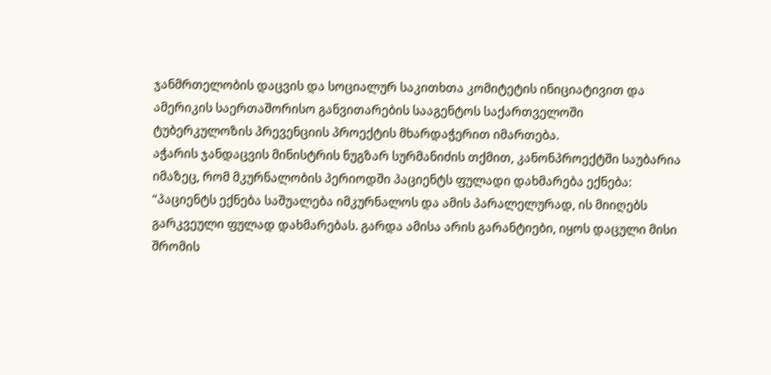ჯანმრთელობის დაცვის და სოციალურ საკითხთა კომიტეტის ინიციატივით და ამერიკის საერთაშორისო განვითარების სააგენტოს საქართველოში ტუბერკულოზის პრევენციის პროექტის მხარდაჭერით იმართება.
აჭარის ჯანდაცვის მინისტრის ნუგზარ სურმანიძის თქმით, კანონპროექტში საუბარია იმაზეც, რომ მკურნალობის პერიოდში პაციენტს ფულადი დახმარება ექნება: “პაციენტს ექნება საშუალება იმკურნალოს და ამის პარალელურად, ის მიიღებს გარკვეული ფულად დახმარებას. გარდა ამისა არის გარანტიები, იყოს დაცული მისი შრომის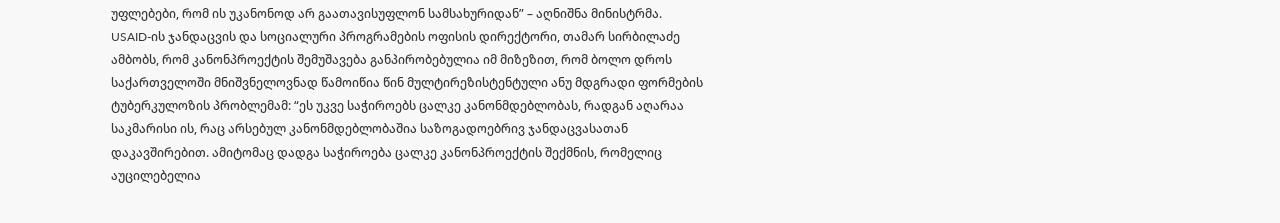უფლებები, რომ ის უკანონოდ არ გაათავისუფლონ სამსახურიდან” – აღნიშნა მინისტრმა.
USAID-ის ჯანდაცვის და სოციალური პროგრამების ოფისის დირექტორი, თამარ სირბილაძე ამბობს, რომ კანონპროექტის შემუშავება განპირობებულია იმ მიზეზით, რომ ბოლო დროს საქართველოში მნიშვნელოვნად წამოიწია წინ მულტირეზისტენტული ანუ მდგრადი ფორმების ტუბერკულოზის პრობლემამ: “ეს უკვე საჭიროებს ცალკე კანონმდებლობას, რადგან აღარაა საკმარისი ის, რაც არსებულ კანონმდებლობაშია საზოგადოებრივ ჯანდაცვასათან დაკავშირებით. ამიტომაც დადგა საჭიროება ცალკე კანონპროექტის შექმნის, რომელიც აუცილებელია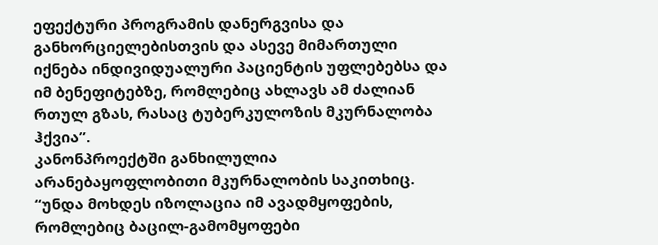ეფექტური პროგრამის დანერგვისა და განხორციელებისთვის და ასევე მიმართული იქნება ინდივიდუალური პაციენტის უფლებებსა და იმ ბენეფიტებზე, რომლებიც ახლავს ამ ძალიან რთულ გზას, რასაც ტუბერკულოზის მკურნალობა ჰქვია”.
კანონპროექტში განხილულია არანებაყოფლობითი მკურნალობის საკითხიც. “უნდა მოხდეს იზოლაცია იმ ავადმყოფების, რომლებიც ბაცილ-გამომყოფები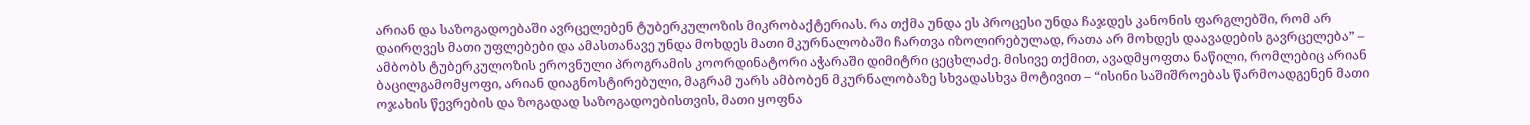არიან და საზოგადოებაში ავრცელებენ ტუბერკულოზის მიკრობაქტერიას. რა თქმა უნდა ეს პროცესი უნდა ჩაჯდეს კანონის ფარგლებში, რომ არ დაირღვეს მათი უფლებები და ამასთანავე უნდა მოხდეს მათი მკურნალობაში ჩართვა იზოლირებულად, რათა არ მოხდეს დაავადების გავრცელება” – ამბობს ტუბერკულოზის ეროვნული პროგრამის კოორდინატორი აჭარაში დიმიტრი ცეცხლაძე. მისივე თქმით, ავადმყოფთა ნაწილი, რომლებიც არიან ბაცილგამომყოფი, არიან დიაგნოსტირებული, მაგრამ უარს ამბობენ მკურნალობაზე სხვადასხვა მოტივით – “ისინი საშიშროებას წარმოადგენენ მათი ოჯახის წევრების და ზოგადად საზოგადოებისთვის, მათი ყოფნა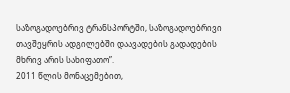საზოგადოებრივ ტრანსპორტში, საზოგადოებრივი თავშეყრის ადგილებში დაავადების გადადების მხრივ არის სახიფათო”.
2011 წლის მონაცემებით,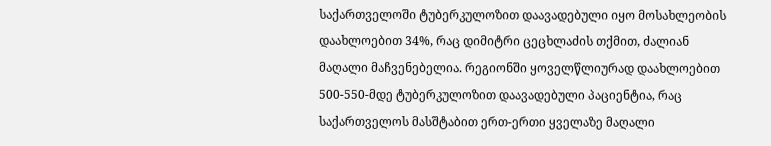საქართველოში ტუბერკულოზით დაავადებული იყო მოსახლეობის დაახლოებით 34%, რაც დიმიტრი ცეცხლაძის თქმით, ძალიან მაღალი მაჩვენებელია. რეგიონში ყოველწლიურად დაახლოებით 500-550-მდე ტუბერკულოზით დაავადებული პაციენტია, რაც საქართველოს მასშტაბით ერთ-ერთი ყველაზე მაღალი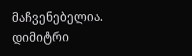მაჩვენებელია. დიმიტრი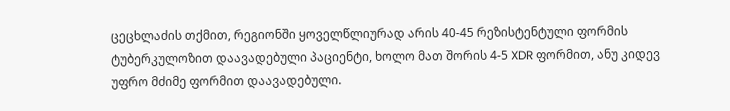ცეცხლაძის თქმით, რეგიონში ყოველწლიურად არის 40-45 რეზისტენტული ფორმის ტუბერკულოზით დაავადებული პაციენტი, ხოლო მათ შორის 4-5 XDR ფორმით, ანუ კიდევ უფრო მძიმე ფორმით დაავადებული.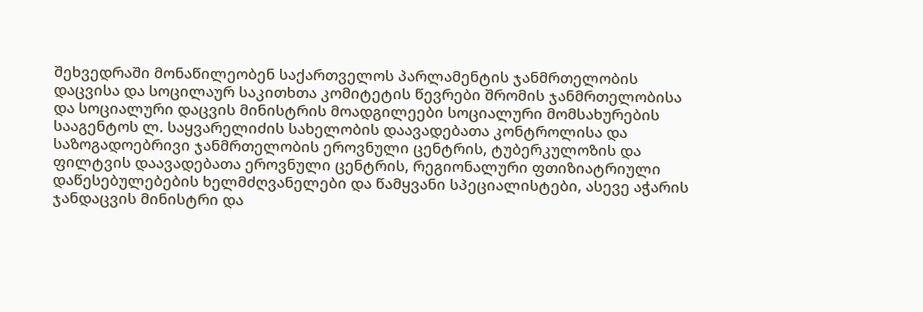შეხვედრაში მონაწილეობენ საქართველოს პარლამენტის ჯანმრთელობის დაცვისა და სოცილაურ საკითხთა კომიტეტის წევრები შრომის ჯანმრთელობისა და სოციალური დაცვის მინისტრის მოადგილეები სოციალური მომსახურების სააგენტოს ლ. საყვარელიძის სახელობის დაავადებათა კონტროლისა და საზოგადოებრივი ჯანმრთელობის ეროვნული ცენტრის, ტუბერკულოზის და ფილტვის დაავადებათა ეროვნული ცენტრის, რეგიონალური ფთიზიატრიული დაწესებულებების ხელმძღვანელები და წამყვანი სპეციალისტები, ასევე აჭარის ჯანდაცვის მინისტრი და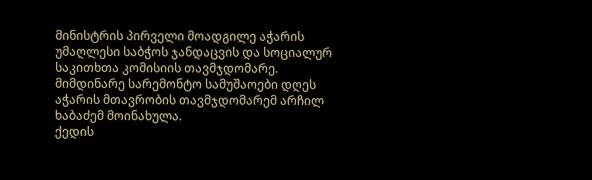მინისტრის პირველი მოადგილე აჭარის უმაღლესი საბჭოს ჯანდაცვის და სოციალურ საკითხთა კომისიის თავმჯდომარე.
მიმდინარე სარემონტო სამუშაოები დღეს აჭარის მთავრობის თავმჯდომარემ არჩილ ხაბაძემ მოინახულა.
ქედის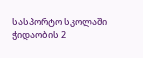სასპორტო სკოლაში ჭიდაობის 2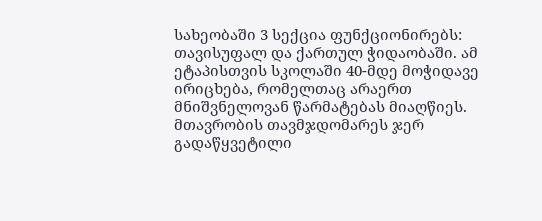სახეობაში 3 სექცია ფუნქციონირებს: თავისუფალ და ქართულ ჭიდაობაში. ამ ეტაპისთვის სკოლაში 40-მდე მოჭიდავე ირიცხება, რომელთაც არაერთ მნიშვნელოვან წარმატებას მიაღწიეს.
მთავრობის თავმჯდომარეს ჯერ გადაწყვეტილი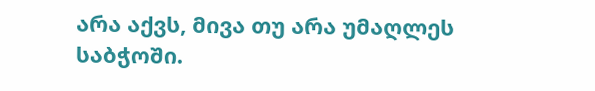არა აქვს, მივა თუ არა უმაღლეს საბჭოში.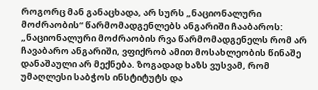როგორც მან განაცხადა, არ სურს „ნაციონალური მოძრაობის“ წარმომადგენლებს ანგარიში ჩააბაროს:
„ნაციონალური მოძრაობის რვა წარმომადგენელს რომ არ ჩავაბარო ანგარიში, ვფიქრობ ამით მოსახლეობის წინაშე დანაშაული არ მექნება. ზოგადად ხაზს ვუსვამ, რომ უმაღლესი საბჭოს ინსტიტუტს და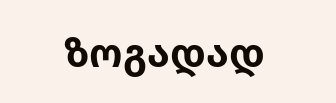ზოგადად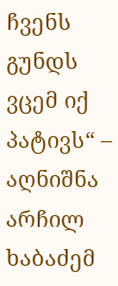ჩვენს გუნდს ვცემ იქ პატივს“ – აღნიშნა არჩილ ხაბაძემ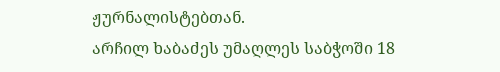ჟურნალისტებთან.
არჩილ ხაბაძეს უმაღლეს საბჭოში 18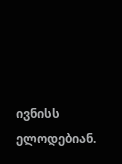ივნისს ელოდებიან.